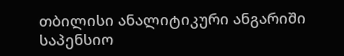თბილისი ანალიტიკური ანგარიში საპენსიო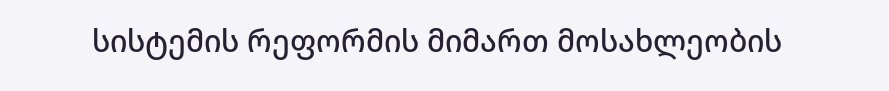სისტემის რეფორმის მიმართ მოსახლეობის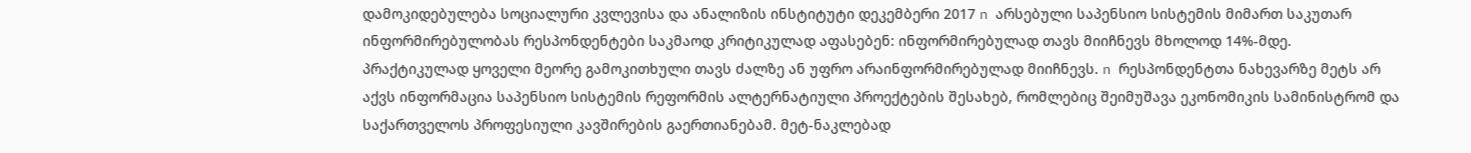დამოკიდებულება სოციალური კვლევისა და ანალიზის ინსტიტუტი დეკემბერი 2017 n არსებული საპენსიო სისტემის მიმართ საკუთარ ინფორმირებულობას რესპონდენტები საკმაოდ კრიტიკულად აფასებენ: ინფორმირებულად თავს მიიჩნევს მხოლოდ 14%-მდე. პრაქტიკულად ყოველი მეორე გამოკითხული თავს ძალზე ან უფრო არაინფორმირებულად მიიჩნევს. n რესპონდენტთა ნახევარზე მეტს არ აქვს ინფორმაცია საპენსიო სისტემის რეფორმის ალტერნატიული პროექტების შესახებ, რომლებიც შეიმუშავა ეკონომიკის სამინისტრომ და საქართველოს პროფესიული კავშირების გაერთიანებამ. მეტ-ნაკლებად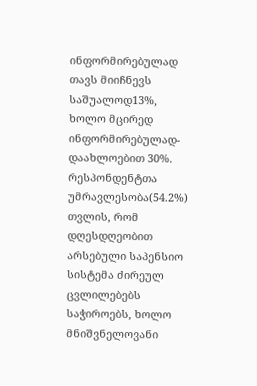ინფორმირებულად თავს მიიჩნევს საშუალოდ13%, ხოლო მცირედ ინფორმირებულად- დაახლოებით 30%. რესპონდენტთა უმრავლესობა(54.2%) თვლის, რომ დღესდღეობით არსებული საპენსიო სისტემა ძირეულ ცვლილებებს საჭიროებს, ხოლო მნიშვნელოვანი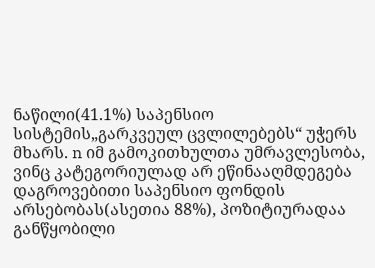ნაწილი(41.1%) საპენსიო სისტემის„გარკვეულ ცვლილებებს“ უჭერს მხარს. n იმ გამოკითხულთა უმრავლესობა, ვინც კატეგორიულად არ ეწინააღმდეგება დაგროვებითი საპენსიო ფონდის არსებობას(ასეთია 88%), პოზიტიურადაა განწყობილი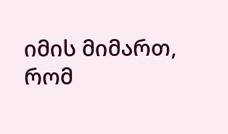იმის მიმართ, რომ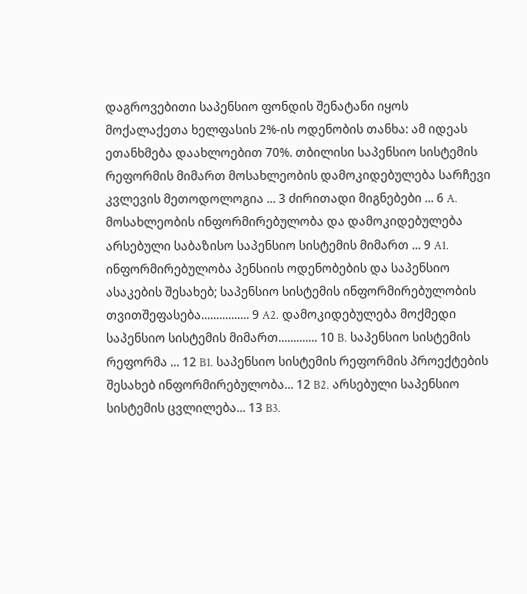დაგროვებითი საპენსიო ფონდის შენატანი იყოს მოქალაქეთა ხელფასის 2%-ის ოდენობის თანხა: ამ იდეას ეთანხმება დაახლოებით 70%. თბილისი საპენსიო სისტემის რეფორმის მიმართ მოსახლეობის დამოკიდებულება სარჩევი კვლევის მეთოდოლოგია ... 3 ძირითადი მიგნებები ... 6 A. მოსახლეობის ინფორმირებულობა და დამოკიდებულება არსებული საბაზისო საპენსიო სისტემის მიმართ ... 9 A1. ინფორმირებულობა პენსიის ოდენობების და საპენსიო ასაკების შესახებ; საპენსიო სისტემის ინფორმირებულობის თვითშეფასება................ 9 A2. დამოკიდებულება მოქმედი საპენსიო სისტემის მიმართ............. 10 B. საპენსიო სისტემის რეფორმა ... 12 B1. საპენსიო სისტემის რეფორმის პროექტების შესახებ ინფორმირებულობა... 12 B2. არსებული საპენსიო სისტემის ცვლილება... 13 B3.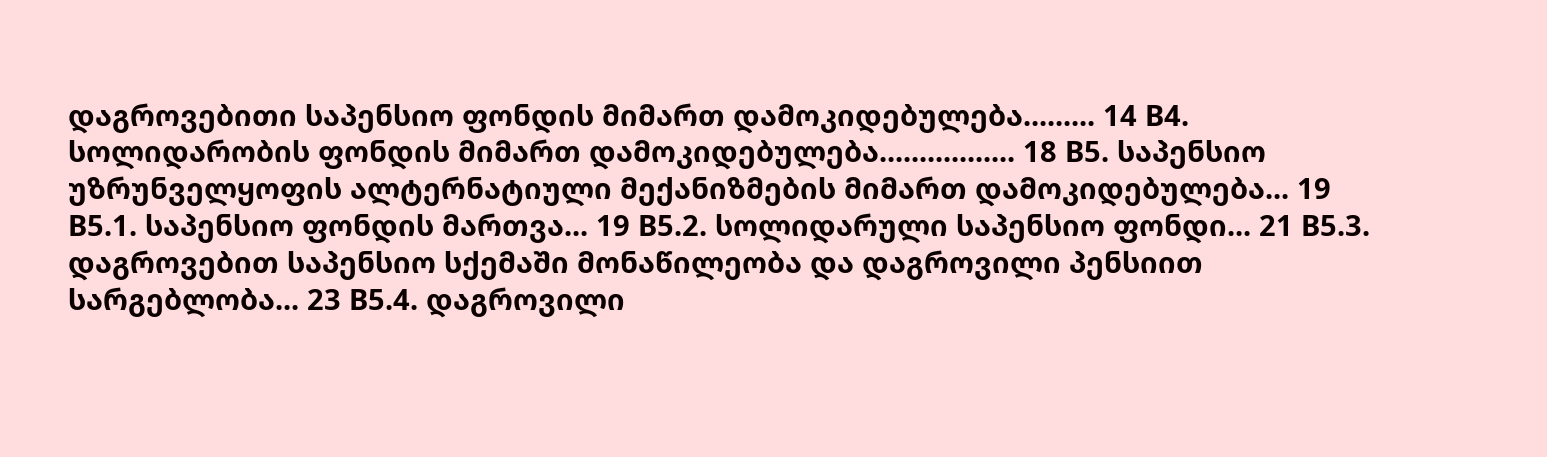დაგროვებითი საპენსიო ფონდის მიმართ დამოკიდებულება......... 14 B4. სოლიდარობის ფონდის მიმართ დამოკიდებულება................. 18 B5. საპენსიო უზრუნველყოფის ალტერნატიული მექანიზმების მიმართ დამოკიდებულება... 19 B5.1. საპენსიო ფონდის მართვა... 19 B5.2. სოლიდარული საპენსიო ფონდი... 21 B5.3. დაგროვებით საპენსიო სქემაში მონაწილეობა და დაგროვილი პენსიით სარგებლობა... 23 B5.4. დაგროვილი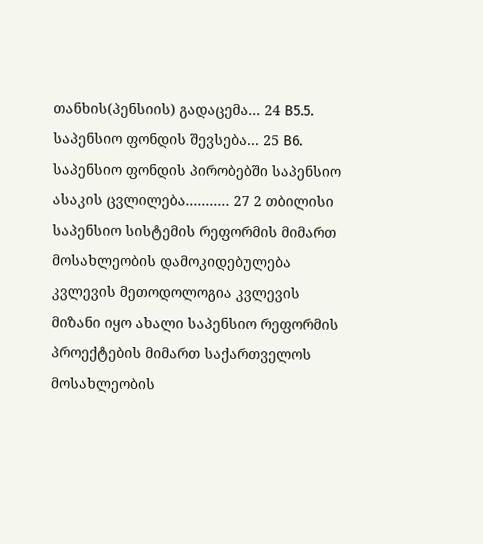თანხის(პენსიის) გადაცემა... 24 B5.5. საპენსიო ფონდის შევსება... 25 B6. საპენსიო ფონდის პირობებში საპენსიო ასაკის ცვლილება........... 27 2 თბილისი საპენსიო სისტემის რეფორმის მიმართ მოსახლეობის დამოკიდებულება კვლევის მეთოდოლოგია კვლევის მიზანი იყო ახალი საპენსიო რეფორმის პროექტების მიმართ საქართველოს მოსახლეობის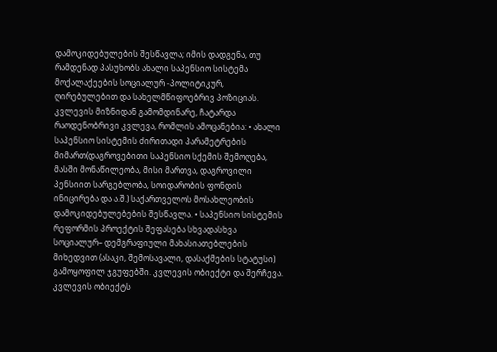დამოკიდებულების შესწავლა; იმის დადგენა, თუ რამდენად პასუხობს ახალი საპენსიო სისტემა მოქალაქეების სოციალურ -პოლიტიკურ, ღირებულებით და სახელმწიფოებრივ პოზიციას. კვლევის მიზნიდან გამომდინარე, ჩატარდა რაოდენობრივი კვლევა, რომლის ამოცანებია: • ახალი საპენსიო სისტემის ძირითადი პარამეტრების მიმართ(დაგროვებითი საპენსიო სქემის შემოღება, მასში მონაწილეობა, მისი მართვა, დაგროვილი პენსიით სარგებლობა, სოიდარობის ფონდის ინიცირება და ა.შ.) საქართველოს მოსახლეობის დამოკიდებულებების შესწავლა. • საპენსიო სისტემის რეფორმის პროექტის შეფასება სხვადასხვა სოციალურ– დემგრაფიული მახასიათებლების მიხედვით (ასაკი, შემოსავალი, დასაქმების სტატუსი) გამოყოფილ ჯგუფებში. კვლევის ობიექტი და შერჩევა. კვლევის ობიექტს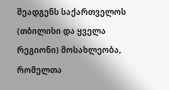შეადგენს საქართველოს (თბილისი და ყველა რეგიონი) მოსახლეობა, რომელთა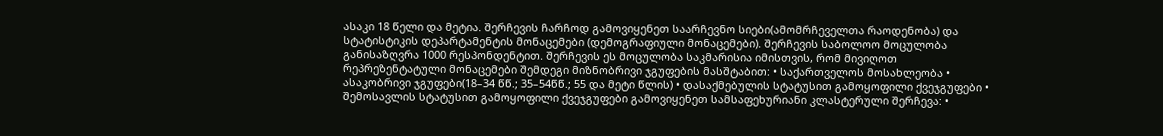ასაკი 18 წელი და მეტია. შერჩევის ჩარჩოდ გამოვიყენეთ საარჩევნო სიები(ამომრჩეველთა რაოდენობა) და სტატისტიკის დეპარტამენტის მონაცემები (დემოგრაფიული მონაცემები). შერჩევის საბოლოო მოცულობა განისაზღვრა 1000 რესპონდენტით. შერჩევის ეს მოცულობა საკმარისია იმისთვის, რომ მივიღოთ რეპრეზენტატული მონაცემები შემდეგი მიზნობრივი ჯგუფების მასშტაბით: • საქართველოს მოსახლეობა • ასაკობრივი ჯგუფები(18–34 წწ.; 35–54წწ.; 55 და მეტი წლის) • დასაქმებულის სტატუსით გამოყოფილი ქვეჯგუფები • შემოსავლის სტატუსით გამოყოფილი ქვეჯგუფები გამოვიყენეთ სამსაფეხურიანი კლასტერული შერჩევა: •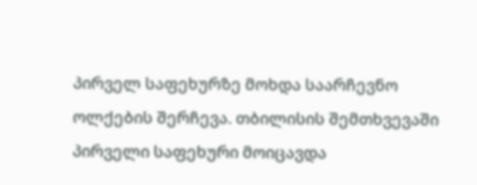პირველ საფეხურზე მოხდა საარჩევნო ოლქების შერჩევა. თბილისის შემთხვევაში პირველი საფეხური მოიცავდა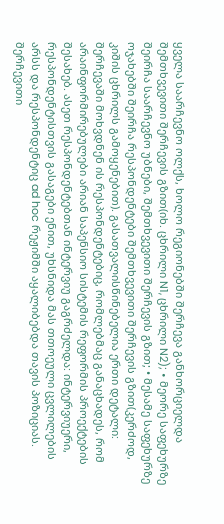ყველა საარჩევნო ოლქს, ხოლო რეგიონებში შერჩევა განხორციელდა შემთხვევითი შერჩევის გზით(იხ. ცხრილი N1, ცხრილი N2); • მეორე საფეხურზე შეირჩა საარჩევნო უბნები, შემთხვევითი შერჩევის გზით; • მესამე საფეხურზე ოჯახებში შეირჩა რესპონდენტები შემთხვევითი შერჩევის გზით(კერძოდ, კიშის ცხრილს გამოყენებით). გასათვალისწინებელია ერთი დეტალი: შერჩევაში მოხვდნენ ის რესპონდენტებიც, რომლებმაც განაცხადეს, რომ არაინფორმირებულები არიან საპენსიო სისტემის რეფორმის პროექტების შესახებ. ასეთ რესპონდენტებთან ინტერვიუ გაგრძელდა: ინტერვიუერი, რესპონდენტისთვის გასაგები ენით, უხსნიდა მას თთოეული ცვლილების არსს და რესპონდენტიც ad hoc რეჟიმში აყალიბებდა თავის პოზიციას. შერჩევითი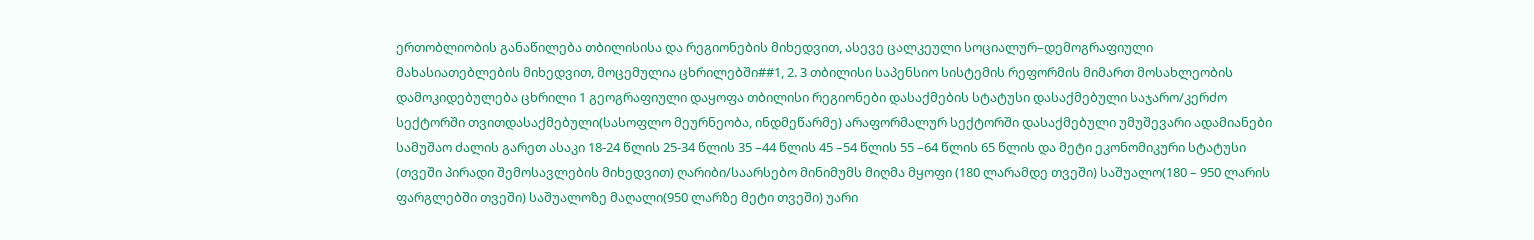ერთობლიობის განაწილება თბილისისა და რეგიონების მიხედვით, ასევე ცალკეული სოციალურ–დემოგრაფიული მახასიათებლების მიხედვით, მოცემულია ცხრილებში##1, 2. 3 თბილისი საპენსიო სისტემის რეფორმის მიმართ მოსახლეობის დამოკიდებულება ცხრილი 1 გეოგრაფიული დაყოფა თბილისი რეგიონები დასაქმების სტატუსი დასაქმებული საჯარო/კერძო სექტორში თვითდასაქმებული(სასოფლო მეურნეობა, ინდმეწარმე) არაფორმალურ სექტორში დასაქმებული უმუშევარი ადამიანები სამუშაო ძალის გარეთ ასაკი 18-24 წლის 25-34 წლის 35 –44 წლის 45 –54 წლის 55 –64 წლის 65 წლის და მეტი ეკონომიკური სტატუსი (თვეში პირადი შემოსავლების მიხედვით) ღარიბი/საარსებო მინიმუმს მიღმა მყოფი (180 ლარამდე თვეში) საშუალო(180 – 950 ლარის ფარგლებში თვეში) საშუალოზე მაღალი(950 ლარზე მეტი თვეში) უარი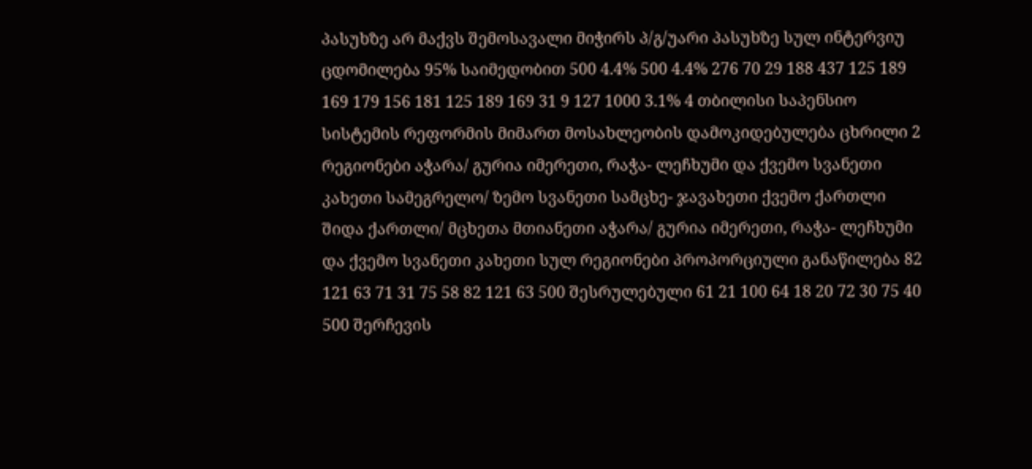პასუხზე არ მაქვს შემოსავალი მიჭირს პ/გ/უარი პასუხზე სულ ინტერვიუ ცდომილება 95% საიმედობით 500 4.4% 500 4.4% 276 70 29 188 437 125 189 169 179 156 181 125 189 169 31 9 127 1000 3.1% 4 თბილისი საპენსიო სისტემის რეფორმის მიმართ მოსახლეობის დამოკიდებულება ცხრილი 2 რეგიონები აჭარა/ გურია იმერეთი, რაჭა- ლეჩხუმი და ქვემო სვანეთი კახეთი სამეგრელო/ ზემო სვანეთი სამცხე- ჯავახეთი ქვემო ქართლი შიდა ქართლი/ მცხეთა მთიანეთი აჭარა/ გურია იმერეთი, რაჭა- ლეჩხუმი და ქვემო სვანეთი კახეთი სულ რეგიონები პროპორციული განაწილება 82 121 63 71 31 75 58 82 121 63 500 შესრულებული 61 21 100 64 18 20 72 30 75 40 500 შერჩევის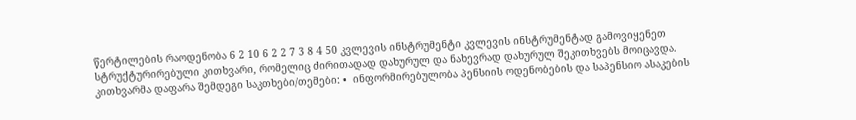წერტილების რაოდენობა 6 2 10 6 2 2 7 3 8 4 50 კვლევის ინსტრუმენტი კვლევის ინსტრუმენტად გამოვიყენეთ სტრუქტურირებული კითხვარი, რომელიც ძირითადად დახურულ და ნახევრად დახურულ შეკითხვებს მოიცავდა. კითხვარმა დაფარა შემდეგი საკთხები/თემები: •  ინფორმირებულობა პენსიის ოდენობების და საპენსიო ასაკების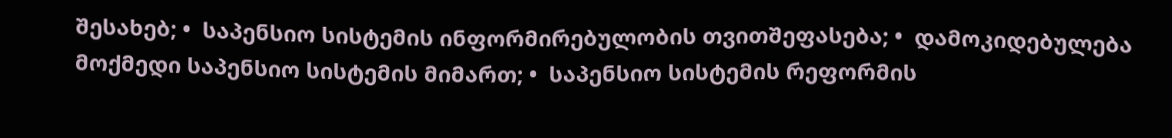შესახებ; •  საპენსიო სისტემის ინფორმირებულობის თვითშეფასება; •  დამოკიდებულება მოქმედი საპენსიო სისტემის მიმართ; •  საპენსიო სისტემის რეფორმის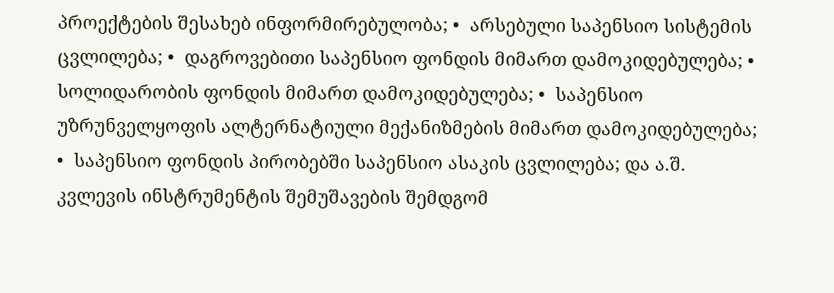პროექტების შესახებ ინფორმირებულობა; •  არსებული საპენსიო სისტემის ცვლილება; •  დაგროვებითი საპენსიო ფონდის მიმართ დამოკიდებულება; •  სოლიდარობის ფონდის მიმართ დამოკიდებულება; •  საპენსიო უზრუნველყოფის ალტერნატიული მექანიზმების მიმართ დამოკიდებულება; •  საპენსიო ფონდის პირობებში საპენსიო ასაკის ცვლილება; და ა.შ. კვლევის ინსტრუმენტის შემუშავების შემდგომ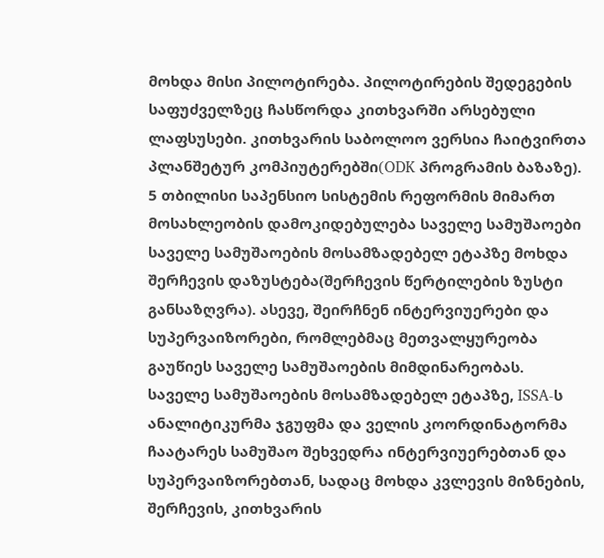მოხდა მისი პილოტირება. პილოტირების შედეგების საფუძველზეც ჩასწორდა კითხვარში არსებული ლაფსუსები. კითხვარის საბოლოო ვერსია ჩაიტვირთა პლანშეტურ კომპიუტერებში(ODK პროგრამის ბაზაზე). 5 თბილისი საპენსიო სისტემის რეფორმის მიმართ მოსახლეობის დამოკიდებულება საველე სამუშაოები საველე სამუშაოების მოსამზადებელ ეტაპზე მოხდა შერჩევის დაზუსტება(შერჩევის წერტილების ზუსტი განსაზღვრა). ასევე, შეირჩნენ ინტერვიუერები და სუპერვაიზორები, რომლებმაც მეთვალყურეობა გაუწიეს საველე სამუშაოების მიმდინარეობას. საველე სამუშაოების მოსამზადებელ ეტაპზე, ISSA-ს ანალიტიკურმა ჯგუფმა და ველის კოორდინატორმა ჩაატარეს სამუშაო შეხვედრა ინტერვიუერებთან და სუპერვაიზორებთან, სადაც მოხდა კვლევის მიზნების, შერჩევის, კითხვარის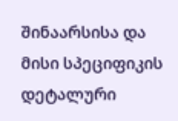შინაარსისა და მისი სპეციფიკის დეტალური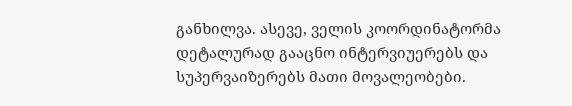განხილვა. ასევე, ველის კოორდინატორმა დეტალურად გააცნო ინტერვიუერებს და სუპერვაიზერებს მათი მოვალეობები.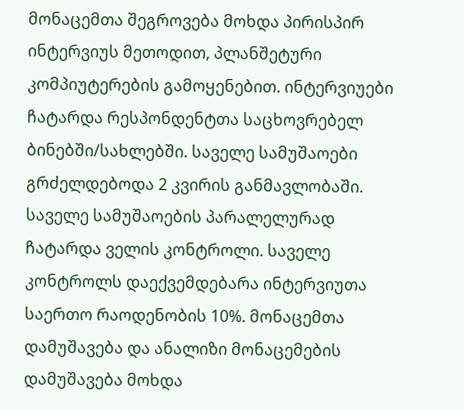მონაცემთა შეგროვება მოხდა პირისპირ ინტერვიუს მეთოდით, პლანშეტური კომპიუტერების გამოყენებით. ინტერვიუები ჩატარდა რესპონდენტთა საცხოვრებელ ბინებში/სახლებში. საველე სამუშაოები გრძელდებოდა 2 კვირის განმავლობაში. საველე სამუშაოების პარალელურად ჩატარდა ველის კონტროლი. საველე კონტროლს დაექვემდებარა ინტერვიუთა საერთო რაოდენობის 10%. მონაცემთა დამუშავება და ანალიზი მონაცემების დამუშავება მოხდა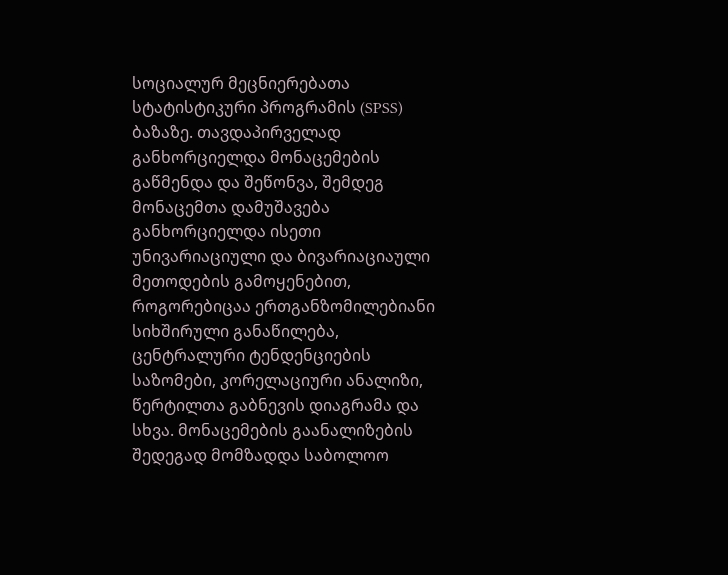სოციალურ მეცნიერებათა სტატისტიკური პროგრამის (SPSS) ბაზაზე. თავდაპირველად განხორციელდა მონაცემების გაწმენდა და შეწონვა, შემდეგ მონაცემთა დამუშავება განხორციელდა ისეთი უნივარიაციული და ბივარიაციაული მეთოდების გამოყენებით, როგორებიცაა ერთგანზომილებიანი სიხშირული განაწილება, ცენტრალური ტენდენციების საზომები, კორელაციური ანალიზი, წერტილთა გაბნევის დიაგრამა და სხვა. მონაცემების გაანალიზების შედეგად მომზადდა საბოლოო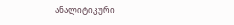ანალიტიკური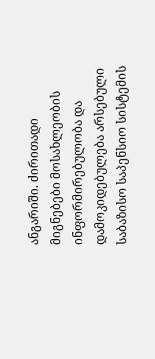ანგარიში. ძირითადი მიგნებები მოსახლეობის ინფორმირებულობა და დამოკიდებულება არსებული საბაზისო საპენსიო სისტემის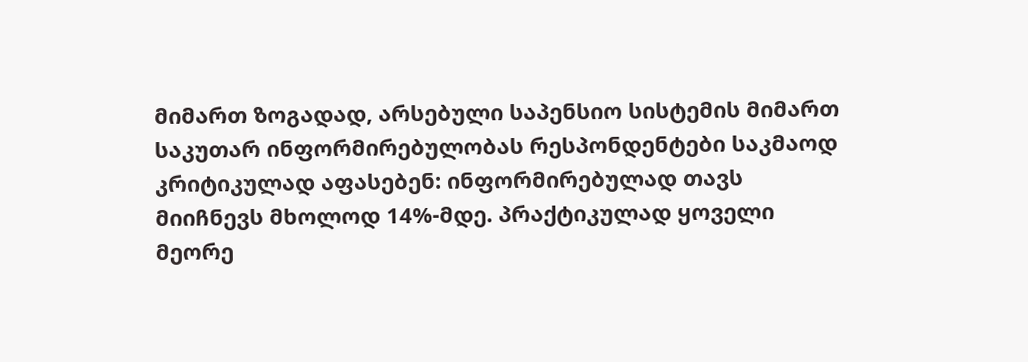მიმართ ზოგადად, არსებული საპენსიო სისტემის მიმართ საკუთარ ინფორმირებულობას რესპონდენტები საკმაოდ კრიტიკულად აფასებენ: ინფორმირებულად თავს მიიჩნევს მხოლოდ 14%-მდე. პრაქტიკულად ყოველი მეორე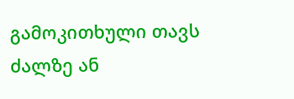გამოკითხული თავს ძალზე ან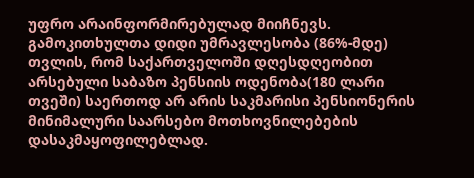უფრო არაინფორმირებულად მიიჩნევს. გამოკითხულთა დიდი უმრავლესობა (86%-მდე) თვლის, რომ საქართველოში დღესდღეობით არსებული საბაზო პენსიის ოდენობა(180 ლარი თვეში) საერთოდ არ არის საკმარისი პენსიონერის მინიმალური საარსებო მოთხოვნილებების დასაკმაყოფილებლად.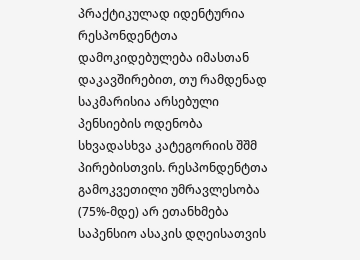პრაქტიკულად იდენტურია რესპონდენტთა დამოკიდებულება იმასთან დაკავშირებით, თუ რამდენად საკმარისია არსებული პენსიების ოდენობა სხვადასხვა კატეგორიის შშმ პირებისთვის. რესპონდენტთა გამოკვეთილი უმრავლესობა (75%-მდე) არ ეთანხმება საპენსიო ასაკის დღეისათვის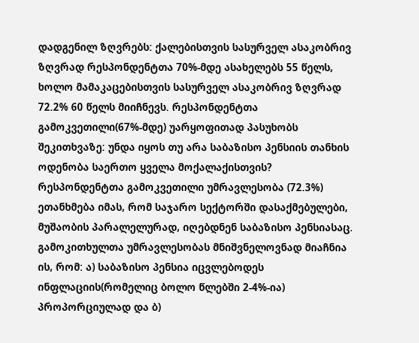დადგენილ ზღვრებს: ქალებისთვის სასურველ ასაკობრივ ზღვრად რესპონდენტთა 70%-მდე ასახელებს 55 წელს, ხოლო მამაკაცებისთვის სასურველ ასაკობრივ ზღვრად 72.2% 60 წელს მიიჩნევს. რესპონდენტთა გამოკვეთილი(67%-მდე) უარყოფითად პასუხობს შეკითხვაზე: უნდა იყოს თუ არა საბაზისო პენსიის თანხის ოდენობა საერთო ყველა მოქალაქისთვის? რესპონდენტთა გამოკვეთილი უმრავლესობა (72.3%) ეთანხმება იმას, რომ საჯარო სექტორში დასაქმებულები, მუშაობის პარალელურად, იღებდნენ საბაზისო პენსიასაც. გამოკითხულთა უმრავლესობას მნიშვნელოვნად მიაჩნია ის, რომ: ა) საბაზისო პენსია იცვლებოდეს ინფლაციის(რომელიც ბოლო წლებში 2-4%-ია) პროპორციულად და ბ)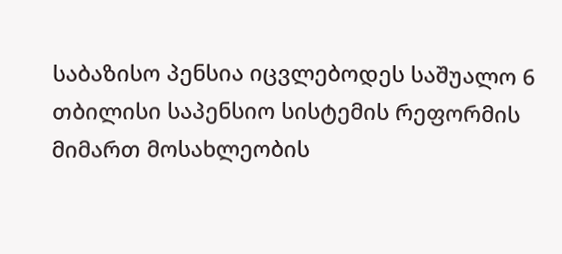საბაზისო პენსია იცვლებოდეს საშუალო 6 თბილისი საპენსიო სისტემის რეფორმის მიმართ მოსახლეობის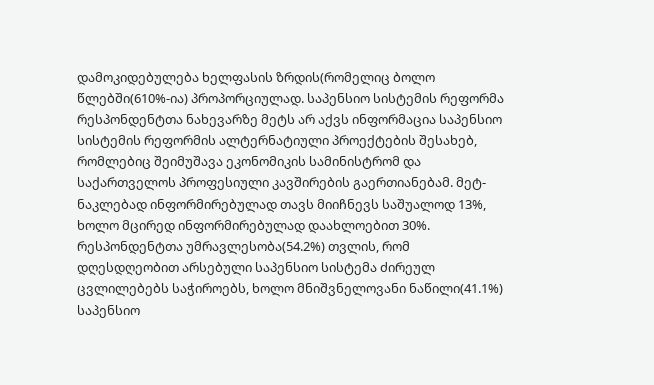დამოკიდებულება ხელფასის ზრდის(რომელიც ბოლო წლებში(610%-ია) პროპორციულად. საპენსიო სისტემის რეფორმა რესპონდენტთა ნახევარზე მეტს არ აქვს ინფორმაცია საპენსიო სისტემის რეფორმის ალტერნატიული პროექტების შესახებ, რომლებიც შეიმუშავა ეკონომიკის სამინისტრომ და საქართველოს პროფესიული კავშირების გაერთიანებამ. მეტ-ნაკლებად ინფორმირებულად თავს მიიჩნევს საშუალოდ 13%, ხოლო მცირედ ინფორმირებულად დაახლოებით 30%. რესპონდენტთა უმრავლესობა(54.2%) თვლის, რომ დღესდღეობით არსებული საპენსიო სისტემა ძირეულ ცვლილებებს საჭიროებს, ხოლო მნიშვნელოვანი ნაწილი(41.1%) საპენსიო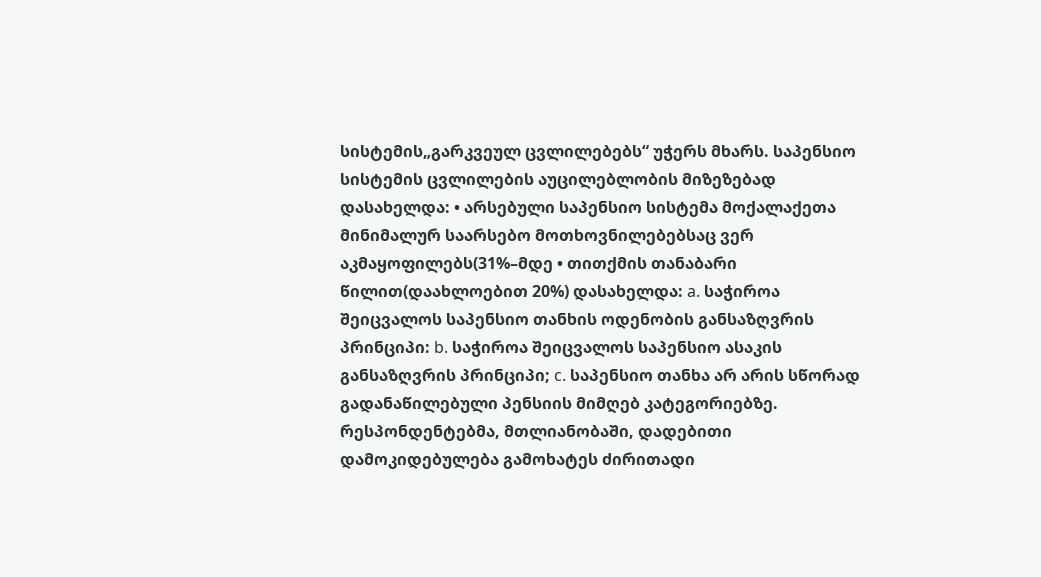სისტემის„გარკვეულ ცვლილებებს“ უჭერს მხარს. საპენსიო სისტემის ცვლილების აუცილებლობის მიზეზებად დასახელდა: • არსებული საპენსიო სისტემა მოქალაქეთა მინიმალურ საარსებო მოთხოვნილებებსაც ვერ აკმაყოფილებს(31%–მდე • თითქმის თანაბარი წილით(დაახლოებით 20%) დასახელდა: a. საჭიროა შეიცვალოს საპენსიო თანხის ოდენობის განსაზღვრის პრინციპი: b. საჭიროა შეიცვალოს საპენსიო ასაკის განსაზღვრის პრინციპი; c. საპენსიო თანხა არ არის სწორად გადანაწილებული პენსიის მიმღებ კატეგორიებზე. რესპონდენტებმა, მთლიანობაში, დადებითი დამოკიდებულება გამოხატეს ძირითადი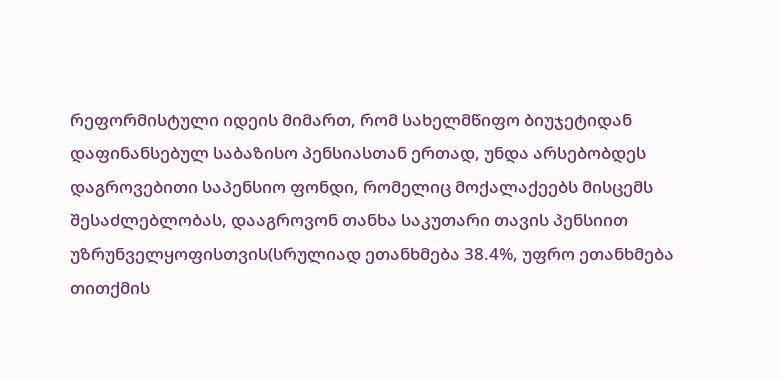რეფორმისტული იდეის მიმართ, რომ სახელმწიფო ბიუჯეტიდან დაფინანსებულ საბაზისო პენსიასთან ერთად, უნდა არსებობდეს დაგროვებითი საპენსიო ფონდი, რომელიც მოქალაქეებს მისცემს შესაძლებლობას, დააგროვონ თანხა საკუთარი თავის პენსიით უზრუნველყოფისთვის(სრულიად ეთანხმება 38.4%, უფრო ეთანხმება თითქმის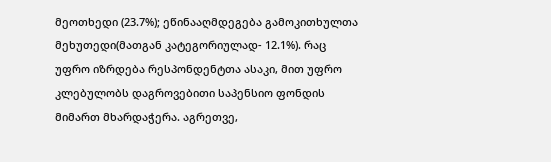მეოთხედი (23.7%); ეწინააღმდეგება გამოკითხულთა მეხუთედი(მათგან კატეგორიულად- 12.1%). რაც უფრო იზრდება რესპონდენტთა ასაკი, მით უფრო კლებულობს დაგროვებითი საპენსიო ფონდის მიმართ მხარდაჭერა. აგრეთვე,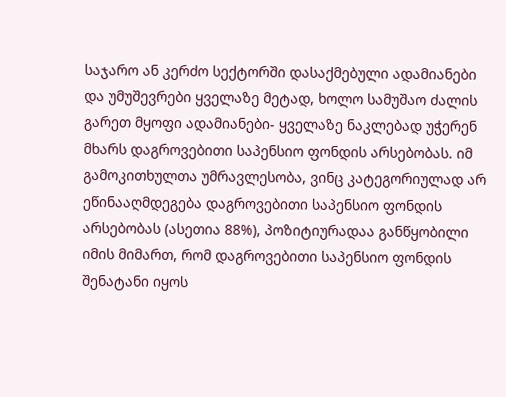საჯარო ან კერძო სექტორში დასაქმებული ადამიანები და უმუშევრები ყველაზე მეტად, ხოლო სამუშაო ძალის გარეთ მყოფი ადამიანები- ყველაზე ნაკლებად უჭერენ მხარს დაგროვებითი საპენსიო ფონდის არსებობას. იმ გამოკითხულთა უმრავლესობა, ვინც კატეგორიულად არ ეწინააღმდეგება დაგროვებითი საპენსიო ფონდის არსებობას (ასეთია 88%), პოზიტიურადაა განწყობილი იმის მიმართ, რომ დაგროვებითი საპენსიო ფონდის შენატანი იყოს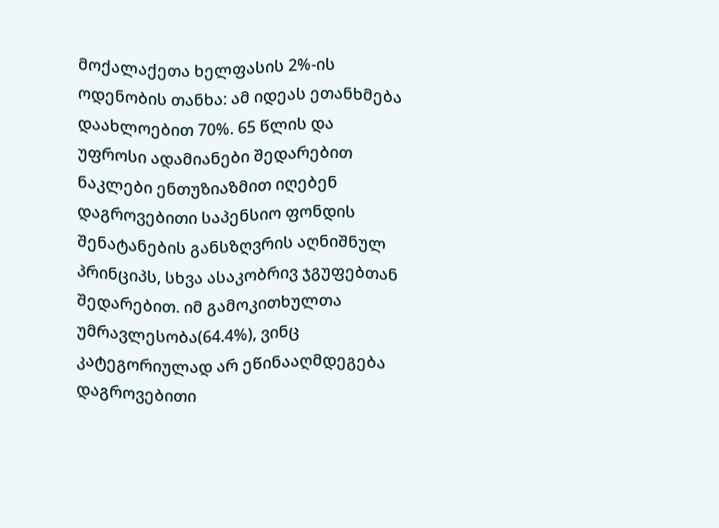მოქალაქეთა ხელფასის 2%-ის ოდენობის თანხა: ამ იდეას ეთანხმება დაახლოებით 70%. 65 წლის და უფროსი ადამიანები შედარებით ნაკლები ენთუზიაზმით იღებენ დაგროვებითი საპენსიო ფონდის შენატანების განსზღვრის აღნიშნულ პრინციპს, სხვა ასაკობრივ ჯგუფებთან შედარებით. იმ გამოკითხულთა უმრავლესობა(64.4%), ვინც კატეგორიულად არ ეწინააღმდეგება დაგროვებითი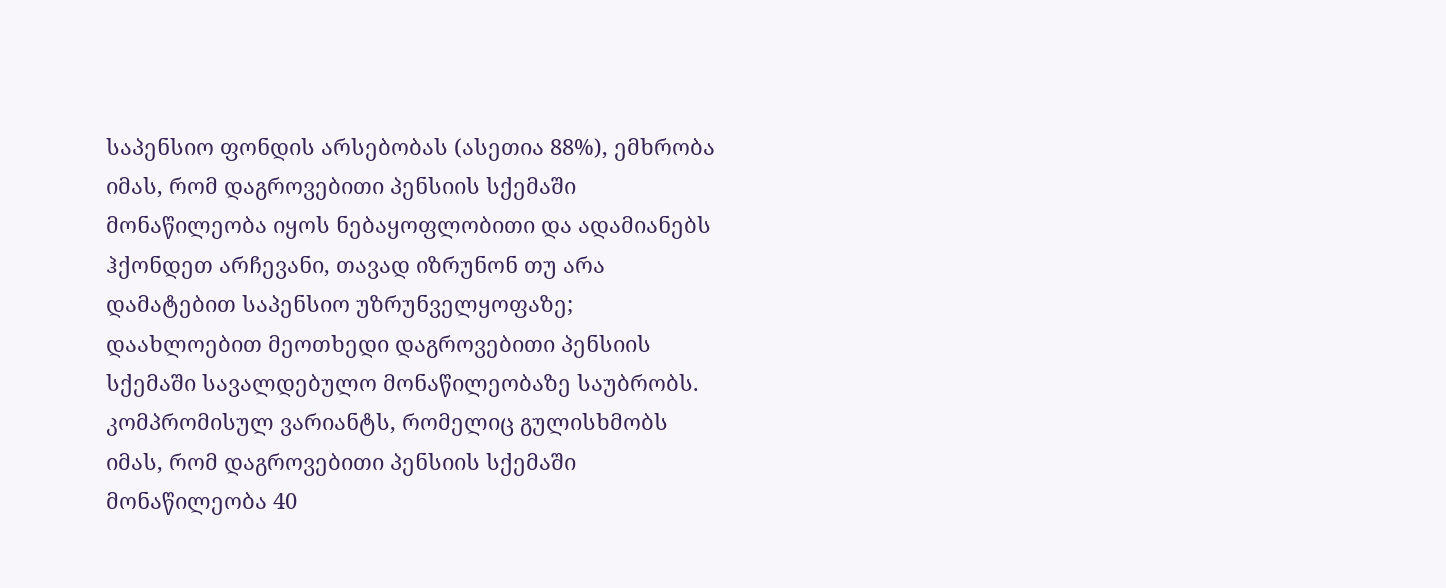საპენსიო ფონდის არსებობას (ასეთია 88%), ემხრობა იმას, რომ დაგროვებითი პენსიის სქემაში მონაწილეობა იყოს ნებაყოფლობითი და ადამიანებს ჰქონდეთ არჩევანი, თავად იზრუნონ თუ არა დამატებით საპენსიო უზრუნველყოფაზე; დაახლოებით მეოთხედი დაგროვებითი პენსიის სქემაში სავალდებულო მონაწილეობაზე საუბრობს. კომპრომისულ ვარიანტს, რომელიც გულისხმობს იმას, რომ დაგროვებითი პენსიის სქემაში მონაწილეობა 40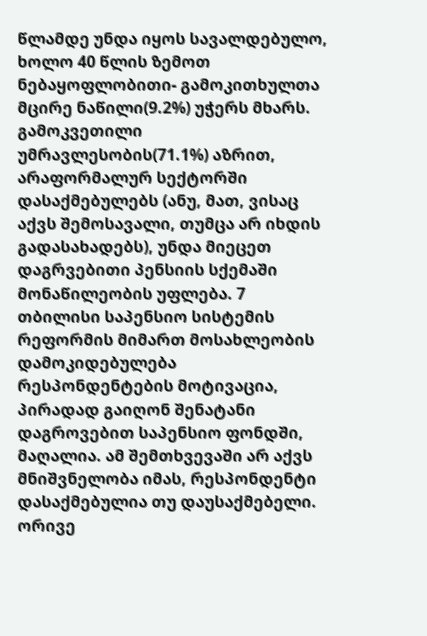წლამდე უნდა იყოს სავალდებულო, ხოლო 40 წლის ზემოთ ნებაყოფლობითი- გამოკითხულთა მცირე ნაწილი(9.2%) უჭერს მხარს. გამოკვეთილი უმრავლესობის(71.1%) აზრით, არაფორმალურ სექტორში დასაქმებულებს (ანუ, მათ, ვისაც აქვს შემოსავალი, თუმცა არ იხდის გადასახადებს), უნდა მიეცეთ დაგრვებითი პენსიის სქემაში მონაწილეობის უფლება. 7 თბილისი საპენსიო სისტემის რეფორმის მიმართ მოსახლეობის დამოკიდებულება რესპონდენტების მოტივაცია, პირადად გაიღონ შენატანი დაგროვებით საპენსიო ფონდში, მაღალია. ამ შემთხვევაში არ აქვს მნიშვნელობა იმას, რესპონდენტი დასაქმებულია თუ დაუსაქმებელი. ორივე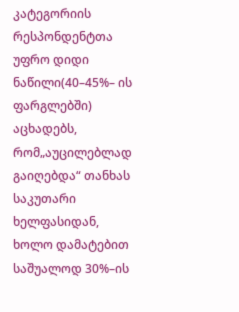კატეგორიის რესპონდენტთა უფრო დიდი ნაწილი(40–45%– ის ფარგლებში) აცხადებს, რომ„აუცილებლად გაიღებდა“ თანხას საკუთარი ხელფასიდან, ხოლო დამატებით საშუალოდ 30%–ის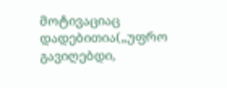მოტივაციაც დადებითია(„უფრო გავიღებდი,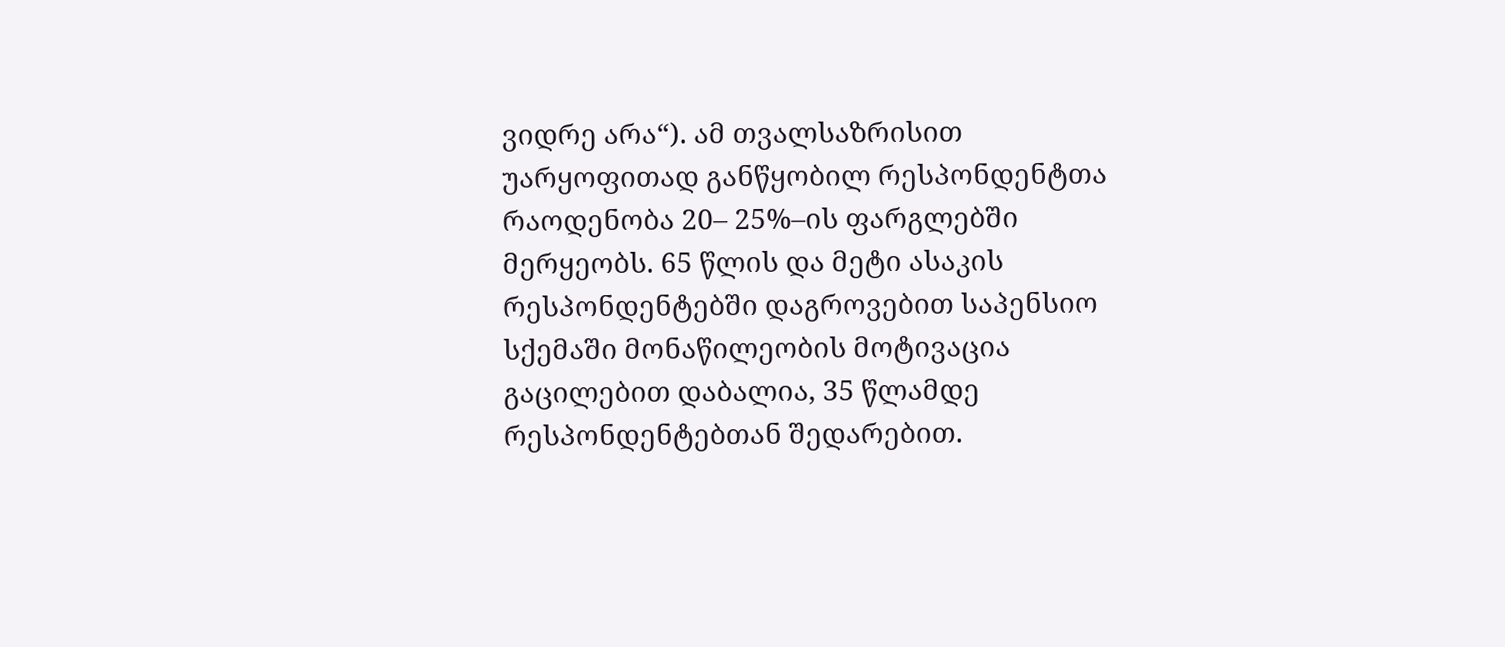ვიდრე არა“). ამ თვალსაზრისით უარყოფითად განწყობილ რესპონდენტთა რაოდენობა 20– 25%–ის ფარგლებში მერყეობს. 65 წლის და მეტი ასაკის რესპონდენტებში დაგროვებით საპენსიო სქემაში მონაწილეობის მოტივაცია გაცილებით დაბალია, 35 წლამდე რესპონდენტებთან შედარებით.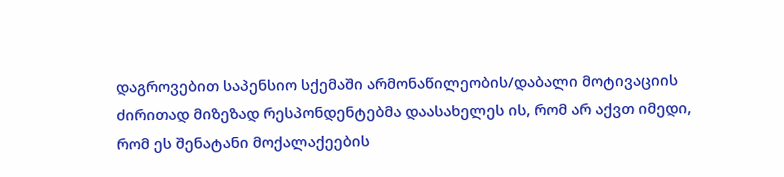დაგროვებით საპენსიო სქემაში არმონაწილეობის/დაბალი მოტივაციის ძირითად მიზეზად რესპონდენტებმა დაასახელეს ის, რომ არ აქვთ იმედი, რომ ეს შენატანი მოქალაქეების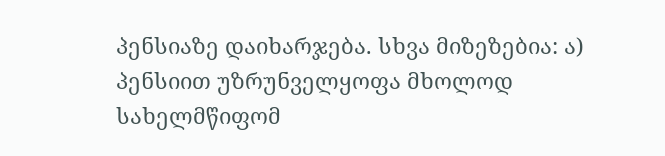პენსიაზე დაიხარჯება. სხვა მიზეზებია: ა) პენსიით უზრუნველყოფა მხოლოდ სახელმწიფომ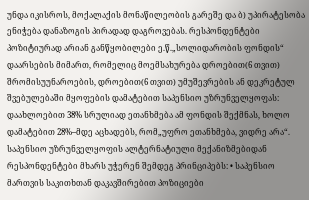უნდა იკისროს, მოქალაქის მონაწილეობის გარეშე და ბ) უპირატესობა ენიჭება დანაზოგის პირადად დაგროვებას. რესპონდენტები პოზიტიურად არიან განწყობილები ე.წ.„სოლიდარობის ფონდის“ დაარსების მიმართ, რომელიც მოემსახურება დროებით(6 თვით) შრომისუუნაროების, დროებით(6 თვით) უმუშევრების ან დეკრეტულ შვებულებაში მყოფების დამატებით საპენსიო უზრუნველყოფას: დაახლოებით 38% სრულიად ეთანხმება ამ ფონდის შექმნას, ხოლო დამატებით 28%–მდე აცხადებს, რომ„უფრო ეთანხმება, ვიდრე არა“. საპენსიო უზრუნველყოფის ალტერნატიული მექანიზმებიდან რესპონდენტები მხარს უჭერენ შემდეგ პრინციპებს: • საპენსიო მართვის საკითხთან დაკავშირებით პოზიციები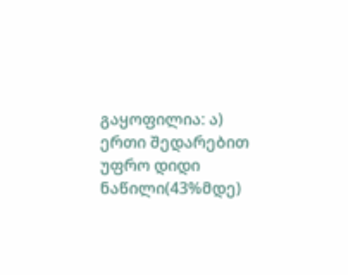გაყოფილია: ა) ერთი შედარებით უფრო დიდი ნაწილი(43%მდე)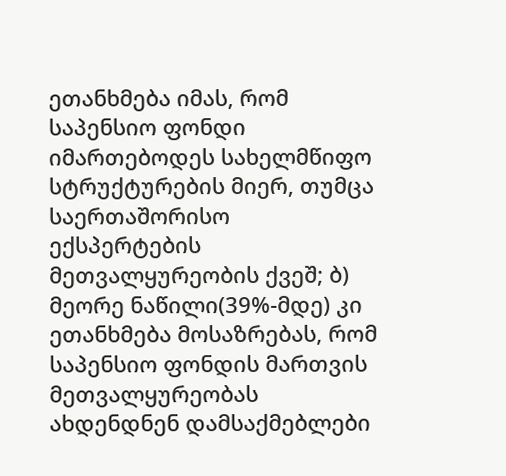ეთანხმება იმას, რომ საპენსიო ფონდი იმართებოდეს სახელმწიფო სტრუქტურების მიერ, თუმცა საერთაშორისო ექსპერტების მეთვალყურეობის ქვეშ; ბ) მეორე ნაწილი(39%-მდე) კი ეთანხმება მოსაზრებას, რომ საპენსიო ფონდის მართვის მეთვალყურეობას ახდენდნენ დამსაქმებლები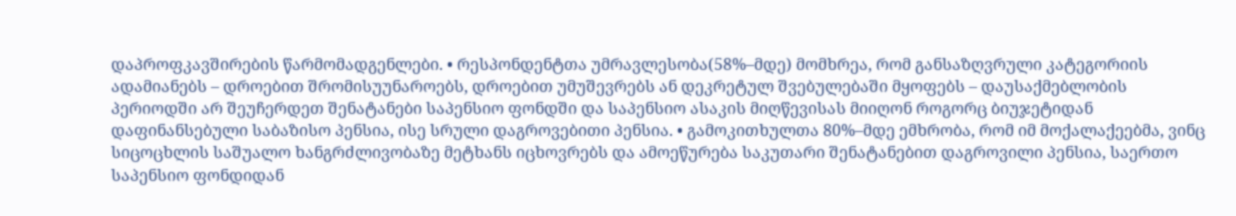დაპროფკავშირების წარმომადგენლები. • რესპონდენტთა უმრავლესობა(58%–მდე) მომხრეა, რომ განსაზღვრული კატეგორიის ადამიანებს – დროებით შრომისუუნაროებს, დროებით უმუშევრებს ან დეკრეტულ შვებულებაში მყოფებს – დაუსაქმებლობის პერიოდში არ შეუჩერდეთ შენატანები საპენსიო ფონდში და საპენსიო ასაკის მიღწევისას მიიღონ როგორც ბიუჯეტიდან დაფინანსებული საბაზისო პენსია, ისე სრული დაგროვებითი პენსია. • გამოკითხულთა 80%–მდე ემხრობა, რომ იმ მოქალაქეებმა, ვინც სიცოცხლის საშუალო ხანგრძლივობაზე მეტხანს იცხოვრებს და ამოეწურება საკუთარი შენატანებით დაგროვილი პენსია, საერთო საპენსიო ფონდიდან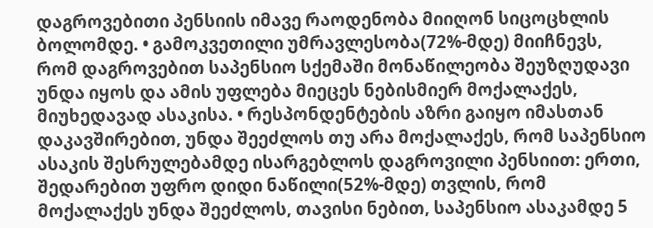დაგროვებითი პენსიის იმავე რაოდენობა მიიღონ სიცოცხლის ბოლომდე. • გამოკვეთილი უმრავლესობა(72%-მდე) მიიჩნევს, რომ დაგროვებით საპენსიო სქემაში მონაწილეობა შეუზღუდავი უნდა იყოს და ამის უფლება მიეცეს ნებისმიერ მოქალაქეს, მიუხედავად ასაკისა. • რესპონდენტების აზრი გაიყო იმასთან დაკავშირებით, უნდა შეეძლოს თუ არა მოქალაქეს, რომ საპენსიო ასაკის შესრულებამდე ისარგებლოს დაგროვილი პენსიით: ერთი, შედარებით უფრო დიდი ნაწილი(52%-მდე) თვლის, რომ მოქალაქეს უნდა შეეძლოს, თავისი ნებით, საპენსიო ასაკამდე 5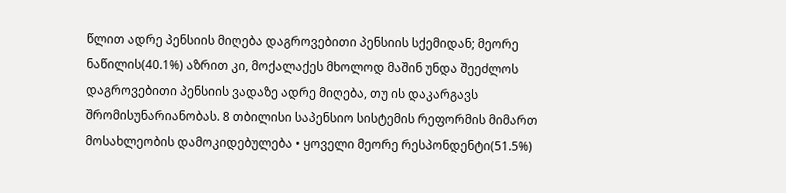წლით ადრე პენსიის მიღება დაგროვებითი პენსიის სქემიდან; მეორე ნაწილის(40.1%) აზრით კი, მოქალაქეს მხოლოდ მაშინ უნდა შეეძლოს დაგროვებითი პენსიის ვადაზე ადრე მიღება, თუ ის დაკარგავს შრომისუნარიანობას. 8 თბილისი საპენსიო სისტემის რეფორმის მიმართ მოსახლეობის დამოკიდებულება • ყოველი მეორე რესპონდენტი(51.5%)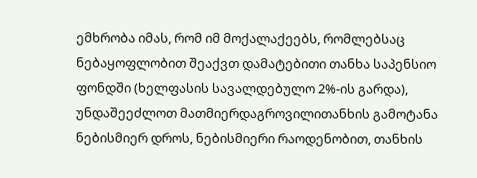ემხრობა იმას, რომ იმ მოქალაქეებს, რომლებსაც ნებაყოფლობით შეაქვთ დამატებითი თანხა საპენსიო ფონდში (ხელფასის სავალდებულო 2%-ის გარდა), უნდაშეეძლოთ მათმიერდაგროვილითანხის გამოტანა ნებისმიერ დროს, ნებისმიერი რაოდენობით, თანხის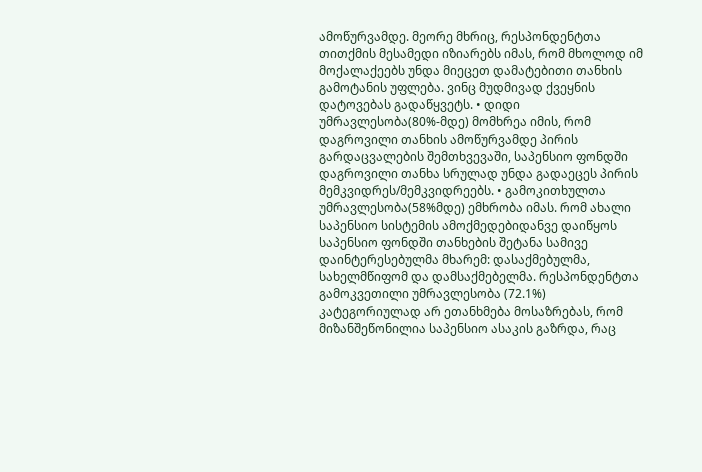ამოწურვამდე. მეორე მხრიც, რესპონდენტთა თითქმის მესამედი იზიარებს იმას, რომ მხოლოდ იმ მოქალაქეებს უნდა მიეცეთ დამატებითი თანხის გამოტანის უფლება. ვინც მუდმივად ქვეყნის დატოვებას გადაწყვეტს. • დიდი უმრავლესობა(80%-მდე) მომხრეა იმის, რომ დაგროვილი თანხის ამოწურვამდე პირის გარდაცვალების შემთხვევაში, საპენსიო ფონდში დაგროვილი თანხა სრულად უნდა გადაეცეს პირის მემკვიდრეს/მემკვიდრეებს. • გამოკითხულთა უმრავლესობა(58%მდე) ემხრობა იმას. რომ ახალი საპენსიო სისტემის ამოქმედებიდანვე დაიწყოს საპენსიო ფონდში თანხების შეტანა სამივე დაინტერესებულმა მხარემ: დასაქმებულმა, სახელმწიფომ და დამსაქმებელმა. რესპონდენტთა გამოკვეთილი უმრავლესობა (72.1%) კატეგორიულად არ ეთანხმება მოსაზრებას, რომ მიზანშეწონილია საპენსიო ასაკის გაზრდა, რაც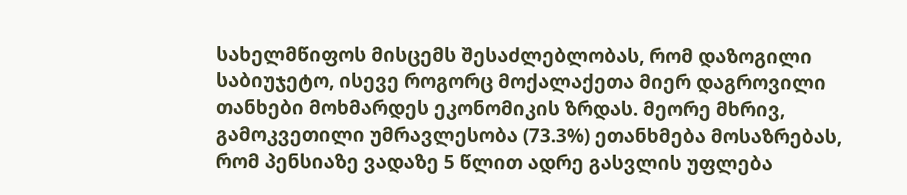სახელმწიფოს მისცემს შესაძლებლობას, რომ დაზოგილი საბიუჯეტო, ისევე როგორც მოქალაქეთა მიერ დაგროვილი თანხები მოხმარდეს ეკონომიკის ზრდას. მეორე მხრივ, გამოკვეთილი უმრავლესობა (73.3%) ეთანხმება მოსაზრებას, რომ პენსიაზე ვადაზე 5 წლით ადრე გასვლის უფლება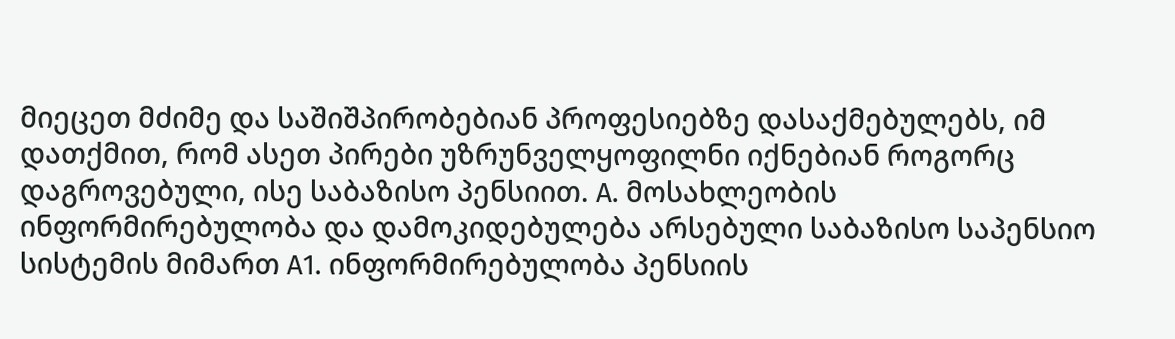მიეცეთ მძიმე და საშიშპირობებიან პროფესიებზე დასაქმებულებს, იმ დათქმით, რომ ასეთ პირები უზრუნველყოფილნი იქნებიან როგორც დაგროვებული, ისე საბაზისო პენსიით. A. მოსახლეობის ინფორმირებულობა და დამოკიდებულება არსებული საბაზისო საპენსიო სისტემის მიმართ A1. ინფორმირებულობა პენსიის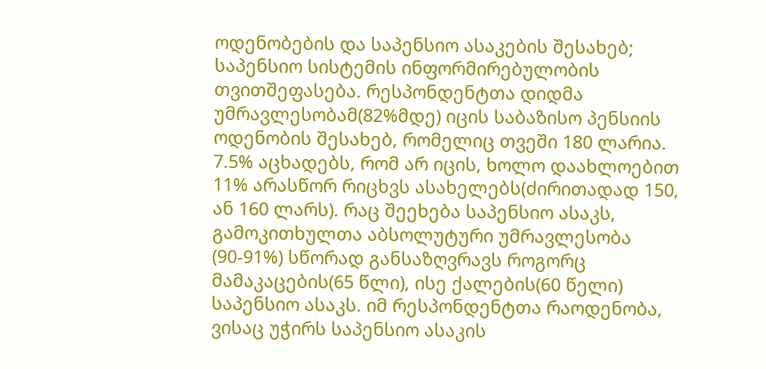ოდენობების და საპენსიო ასაკების შესახებ; საპენსიო სისტემის ინფორმირებულობის თვითშეფასება. რესპონდენტთა დიდმა უმრავლესობამ(82%მდე) იცის საბაზისო პენსიის ოდენობის შესახებ, რომელიც თვეში 180 ლარია. 7.5% აცხადებს, რომ არ იცის, ხოლო დაახლოებით 11% არასწორ რიცხვს ასახელებს(ძირითადად 150, ან 160 ლარს). რაც შეეხება საპენსიო ასაკს, გამოკითხულთა აბსოლუტური უმრავლესობა (90-91%) სწორად განსაზღვრავს როგორც მამაკაცების(65 წლი), ისე ქალების(60 წელი) საპენსიო ასაკს. იმ რესპონდენტთა რაოდენობა, ვისაც უჭირს საპენსიო ასაკის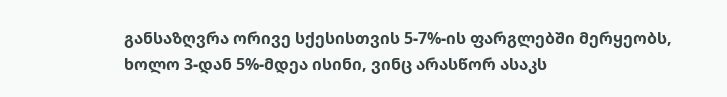განსაზღვრა ორივე სქესისთვის 5-7%-ის ფარგლებში მერყეობს, ხოლო 3-დან 5%-მდეა ისინი, ვინც არასწორ ასაკს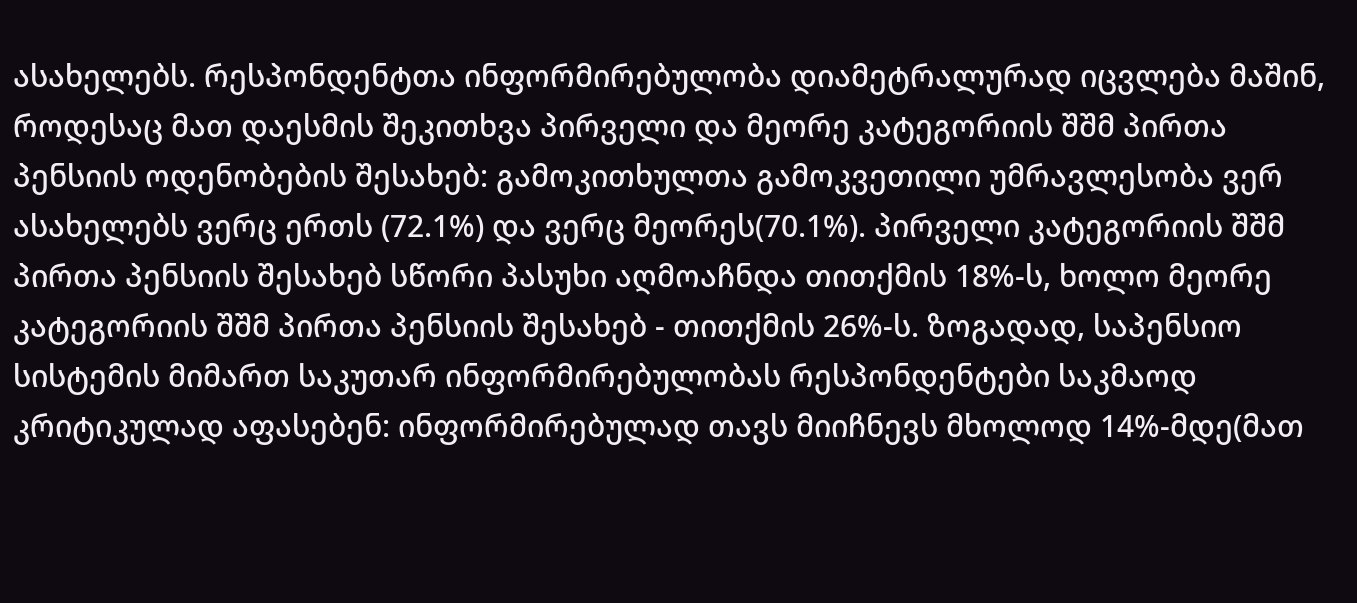ასახელებს. რესპონდენტთა ინფორმირებულობა დიამეტრალურად იცვლება მაშინ, როდესაც მათ დაესმის შეკითხვა პირველი და მეორე კატეგორიის შშმ პირთა პენსიის ოდენობების შესახებ: გამოკითხულთა გამოკვეთილი უმრავლესობა ვერ ასახელებს ვერც ერთს (72.1%) და ვერც მეორეს(70.1%). პირველი კატეგორიის შშმ პირთა პენსიის შესახებ სწორი პასუხი აღმოაჩნდა თითქმის 18%-ს, ხოლო მეორე კატეგორიის შშმ პირთა პენსიის შესახებ - თითქმის 26%-ს. ზოგადად, საპენსიო სისტემის მიმართ საკუთარ ინფორმირებულობას რესპონდენტები საკმაოდ კრიტიკულად აფასებენ: ინფორმირებულად თავს მიიჩნევს მხოლოდ 14%-მდე(მათ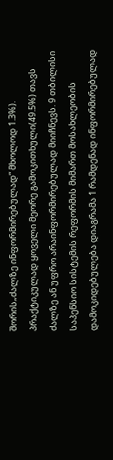შორის„ძალზე ინფორმირებულად“ მხოლოდ 1.3%). პრაქტიკულად ყოველი მეორე გამოკითხული(49.5%) თავს ძალზე ან უფრო არაინფორმირებულად მიიჩნევს. 9 თბილისი საპენსიო სისტემის რეფორმის მიმართ მოსახლეობის დამოკიდებულება დიაგრამა 1 რამდენად ინფორმირებულად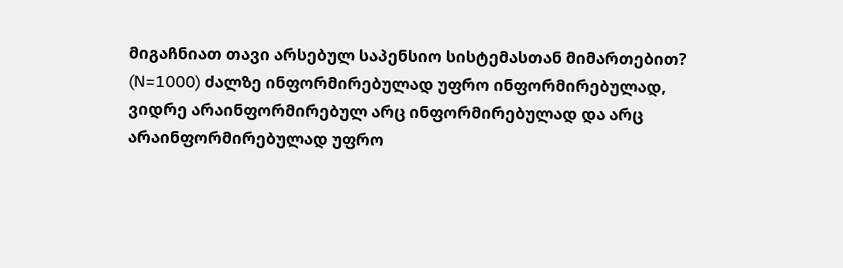მიგაჩნიათ თავი არსებულ საპენსიო სისტემასთან მიმართებით? (N=1000) ძალზე ინფორმირებულად უფრო ინფორმირებულად, ვიდრე არაინფორმირებულ არც ინფორმირებულად და არც არაინფორმირებულად უფრო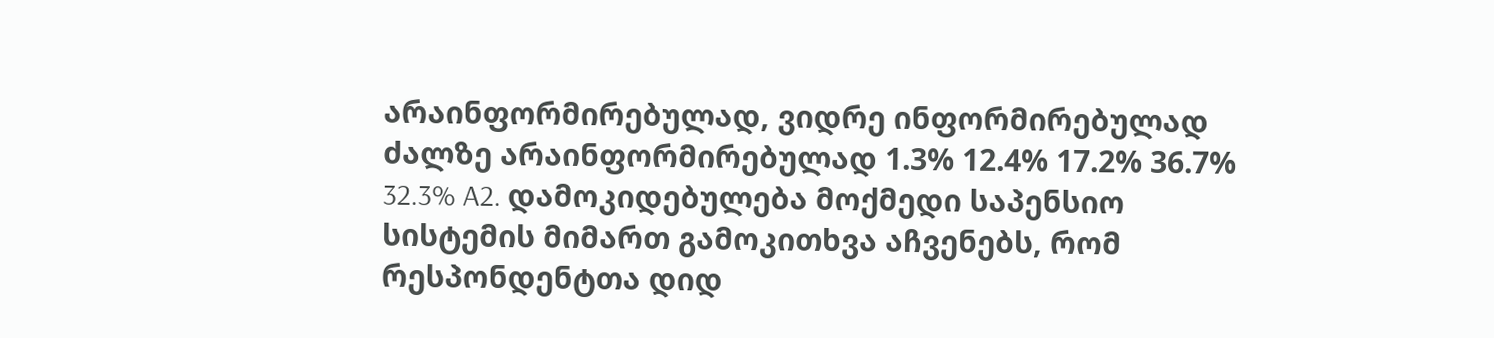არაინფორმირებულად, ვიდრე ინფორმირებულად ძალზე არაინფორმირებულად 1.3% 12.4% 17.2% 36.7% 32.3% A2. დამოკიდებულება მოქმედი საპენსიო სისტემის მიმართ გამოკითხვა აჩვენებს, რომ რესპონდენტთა დიდ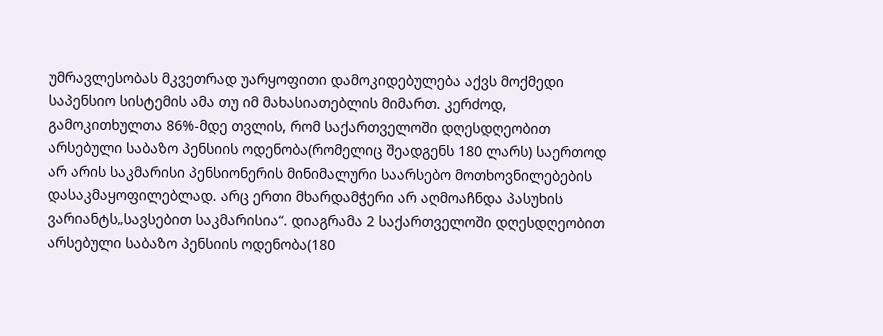უმრავლესობას მკვეთრად უარყოფითი დამოკიდებულება აქვს მოქმედი საპენსიო სისტემის ამა თუ იმ მახასიათებლის მიმართ. კერძოდ, გამოკითხულთა 86%-მდე თვლის, რომ საქართველოში დღესდღეობით არსებული საბაზო პენსიის ოდენობა(რომელიც შეადგენს 180 ლარს) საერთოდ არ არის საკმარისი პენსიონერის მინიმალური საარსებო მოთხოვნილებების დასაკმაყოფილებლად. არც ერთი მხარდამჭერი არ აღმოაჩნდა პასუხის ვარიანტს„სავსებით საკმარისია“. დიაგრამა 2 საქართველოში დღესდღეობით არსებული საბაზო პენსიის ოდენობა(180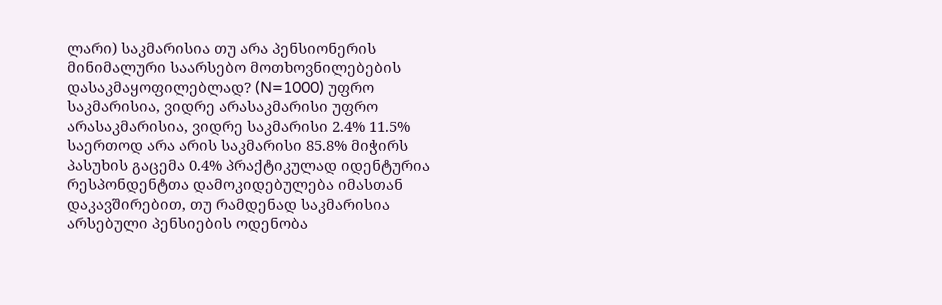ლარი) საკმარისია თუ არა პენსიონერის მინიმალური საარსებო მოთხოვნილებების დასაკმაყოფილებლად? (N=1000) უფრო საკმარისია, ვიდრე არასაკმარისი უფრო არასაკმარისია, ვიდრე საკმარისი 2.4% 11.5% საერთოდ არა არის საკმარისი 85.8% მიჭირს პასუხის გაცემა 0.4% პრაქტიკულად იდენტურია რესპონდენტთა დამოკიდებულება იმასთან დაკავშირებით, თუ რამდენად საკმარისია არსებული პენსიების ოდენობა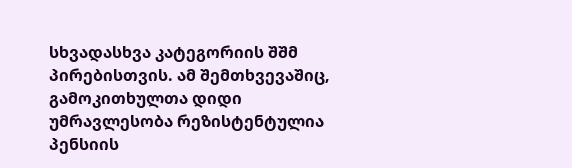სხვადასხვა კატეგორიის შშმ პირებისთვის. ამ შემთხვევაშიც, გამოკითხულთა დიდი უმრავლესობა რეზისტენტულია პენსიის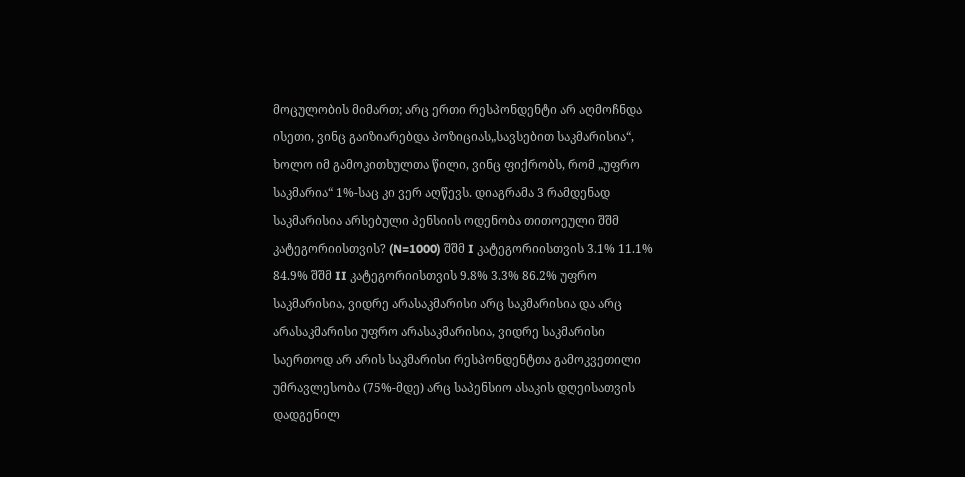მოცულობის მიმართ; არც ერთი რესპონდენტი არ აღმოჩნდა ისეთი, ვინც გაიზიარებდა პოზიციას„სავსებით საკმარისია“, ხოლო იმ გამოკითხულთა წილი, ვინც ფიქრობს, რომ „უფრო საკმარია“ 1%-საც კი ვერ აღწევს. დიაგრამა 3 რამდენად საკმარისია არსებული პენსიის ოდენობა თითოეული შშმ კატეგორიისთვის? (N=1000) შშმ I კატეგორიისთვის 3.1% 11.1% 84.9% შშმ II კატეგორიისთვის 9.8% 3.3% 86.2% უფრო საკმარისია, ვიდრე არასაკმარისი არც საკმარისია და არც არასაკმარისი უფრო არასაკმარისია, ვიდრე საკმარისი საერთოდ არ არის საკმარისი რესპონდენტთა გამოკვეთილი უმრავლესობა (75%-მდე) არც საპენსიო ასაკის დღეისათვის დადგენილ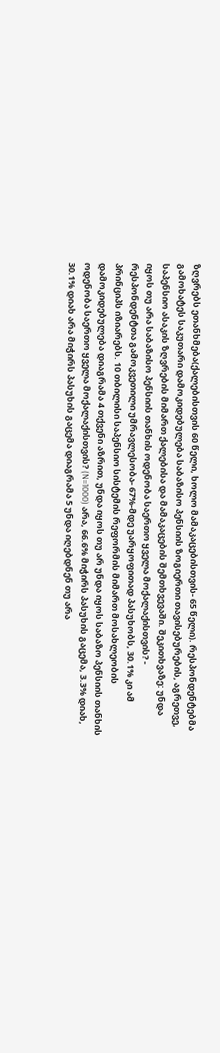ზღვრებს ეთანხმება(ქალებისთვის 60 წელი, ხოლო მამაკაცებისთვის- 65 წელი). რესპონდენტებმა გამოხატეს საკუთარი დამოკიდებულება საბაზისო პენსიის ზოგიერთი თავისებურების, აგრეთვე, საპენსიო ასაკის ზღვრების მიმართ ქალებისა და მამაკაცების შემთხვევაში. შეკითხვაზე: უნდა იყოს თუ არა საბაზისო პენსიის თანხის ოდენობა საერთო ყველა მოქალაქისთვის? - რესპონდენტთა გამოკვეთილი უმრავლესობა- 67%-მდე უარყოფითად პასუხობს, 30.1% კი ამ პრინციპს იზიარებს. 10 თბილისი საპენსიო სისტემის რეფორმის მიმართ მოსახლეობის დამოკიდებულება დიაგრამა 4 თქვენი აზრით, უნდა იყოს თუ არ უნდა იყოს საბაზო პენსიის თანხის ოდენობა საერთო ყველა მოქალაქისთვის? (N=1000) არა, 66.6% მიჭირს პასუხის გაცემა, 3.3% დიახ, 30.1% დიახ არა მიჭირს პასუხის გაცემა დიაგრამა 5 უნდა იღებდნენ თუ არა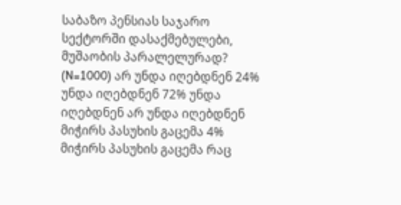საბაზო პენსიას საჯარო სექტორში დასაქმებულები, მუშაობის პარალელურად? (N=1000) არ უნდა იღებდნენ 24% უნდა იღებდნენ 72% უნდა იღებდნენ არ უნდა იღებდნენ მიჭირს პასუხის გაცემა 4% მიჭირს პასუხის გაცემა რაც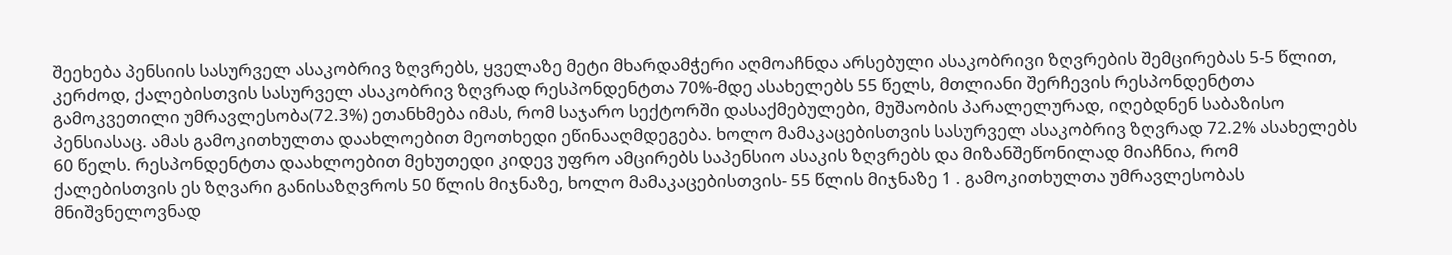შეეხება პენსიის სასურველ ასაკობრივ ზღვრებს, ყველაზე მეტი მხარდამჭერი აღმოაჩნდა არსებული ასაკობრივი ზღვრების შემცირებას 5-5 წლით, კერძოდ, ქალებისთვის სასურველ ასაკობრივ ზღვრად რესპონდენტთა 70%-მდე ასახელებს 55 წელს, მთლიანი შერჩევის რესპონდენტთა გამოკვეთილი უმრავლესობა(72.3%) ეთანხმება იმას, რომ საჯარო სექტორში დასაქმებულები, მუშაობის პარალელურად, იღებდნენ საბაზისო პენსიასაც. ამას გამოკითხულთა დაახლოებით მეოთხედი ეწინააღმდეგება. ხოლო მამაკაცებისთვის სასურველ ასაკობრივ ზღვრად 72.2% ასახელებს 60 წელს. რესპონდენტთა დაახლოებით მეხუთედი კიდევ უფრო ამცირებს საპენსიო ასაკის ზღვრებს და მიზანშეწონილად მიაჩნია, რომ ქალებისთვის ეს ზღვარი განისაზღვროს 50 წლის მიჯნაზე, ხოლო მამაკაცებისთვის- 55 წლის მიჯნაზე 1 . გამოკითხულთა უმრავლესობას მნიშვნელოვნად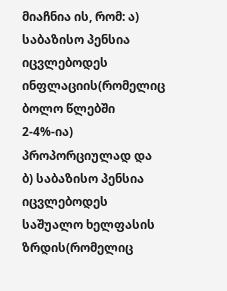მიაჩნია ის, რომ: ა) საბაზისო პენსია იცვლებოდეს ინფლაციის(რომელიც ბოლო წლებში 2-4%-ია) პროპორციულად და ბ) საბაზისო პენსია იცვლებოდეს საშუალო ხელფასის ზრდის(რომელიც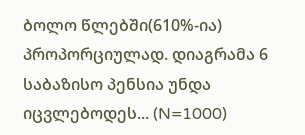ბოლო წლებში(610%-ია) პროპორციულად. დიაგრამა 6 საბაზისო პენსია უნდა იცვლებოდეს... (N=1000)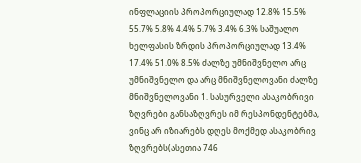ინფლაციის პროპორციულად 12.8% 15.5% 55.7% 5.8% 4.4% 5.7% 3.4% 6.3% საშუალო ხელფასის ზრდის პროპორციულად 13.4% 17.4% 51.0% 8.5% ძალზე უმნიშვნელო არც უმნიშვნელო და არც მნიშვნელოვანი ძალზე მნიშვნელოვანი 1. სასურველი ასაკობრივი ზღვრები განსაზღვრეს იმ რესპონდენტებმა, ვინც არ იზიარებს დღეს მოქმედ ასაკობრივ ზღვრებს(ასეთია 746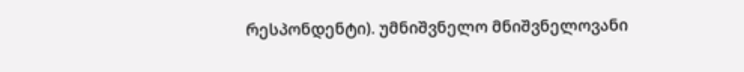რესპონდენტი). უმნიშვნელო მნიშვნელოვანი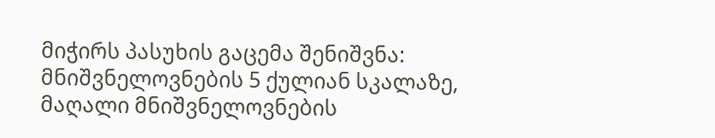მიჭირს პასუხის გაცემა შენიშვნა: მნიშვნელოვნების 5 ქულიან სკალაზე, მაღალი მნიშვნელოვნების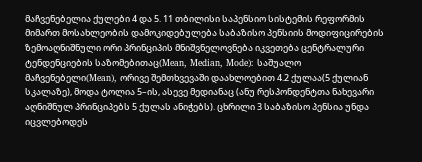მაჩვენებელია ქულები 4 და 5. 11 თბილისი საპენსიო სისტემის რეფორმის მიმართ მოსახლეობის დამოკიდებულება საბაზისო პენსიის მოდიფიცირების ზემოაღნიშნული ორი პრინციპის მნიშვნელოვნება იკვეთება ცენტრალური ტენდენციების საზომებითაც(Mean, Median, Mode): საშუალო მაჩვენებელი(Mean), ორივე შემთხვევაში დაახლოებით 4.2 ქულაა(5 ქულიან სკალაზე), მოდა ტოლია 5–ის, ასევე მედიანაც (ანუ რესპონდენტთა ნახევარი აღნიშნულ პრინციპებს 5 ქულას ანიჭებს). ცხრილი 3 საბაზისო პენსია უნდა იცვლებოდეს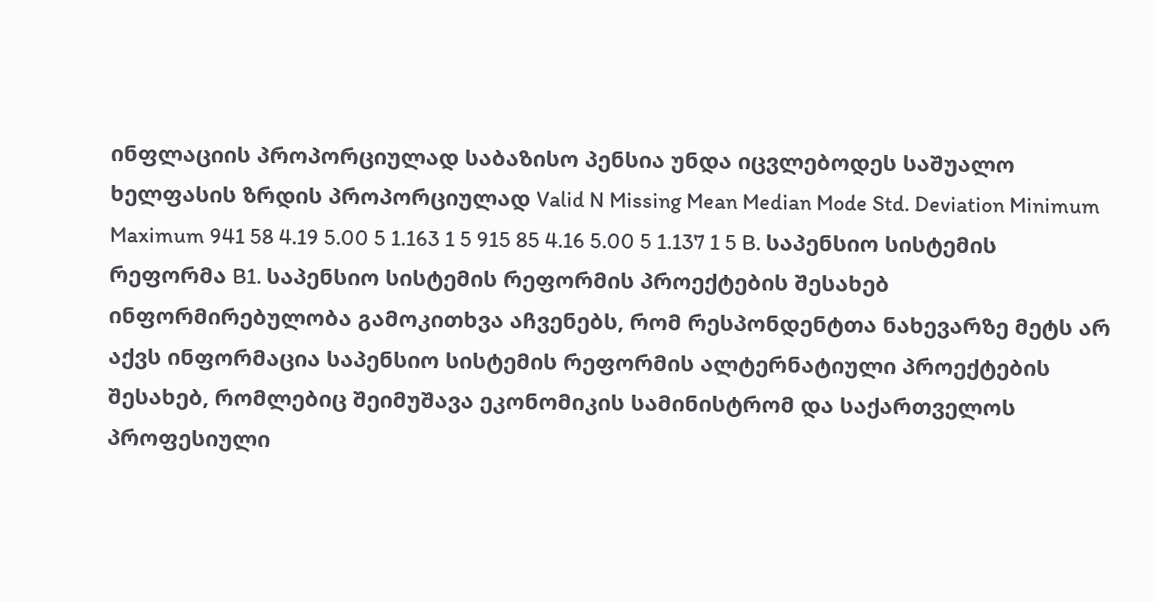ინფლაციის პროპორციულად საბაზისო პენსია უნდა იცვლებოდეს საშუალო ხელფასის ზრდის პროპორციულად Valid N Missing Mean Median Mode Std. Deviation Minimum Maximum 941 58 4.19 5.00 5 1.163 1 5 915 85 4.16 5.00 5 1.137 1 5 B. საპენსიო სისტემის რეფორმა B1. საპენსიო სისტემის რეფორმის პროექტების შესახებ ინფორმირებულობა გამოკითხვა აჩვენებს, რომ რესპონდენტთა ნახევარზე მეტს არ აქვს ინფორმაცია საპენსიო სისტემის რეფორმის ალტერნატიული პროექტების შესახებ, რომლებიც შეიმუშავა ეკონომიკის სამინისტრომ და საქართველოს პროფესიული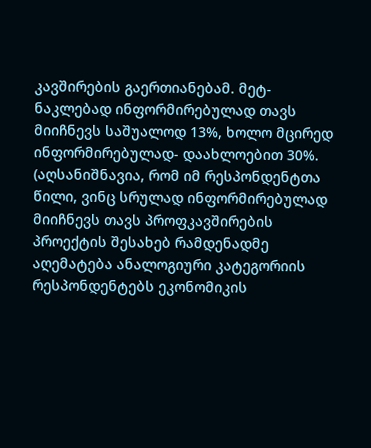კავშირების გაერთიანებამ. მეტ-ნაკლებად ინფორმირებულად თავს მიიჩნევს საშუალოდ 13%, ხოლო მცირედ ინფორმირებულად- დაახლოებით 30%. (აღსანიშნავია, რომ იმ რესპონდენტთა წილი, ვინც სრულად ინფორმირებულად მიიჩნევს თავს პროფკავშირების პროექტის შესახებ რამდენადმე აღემატება ანალოგიური კატეგორიის რესპონდენტებს ეკონომიკის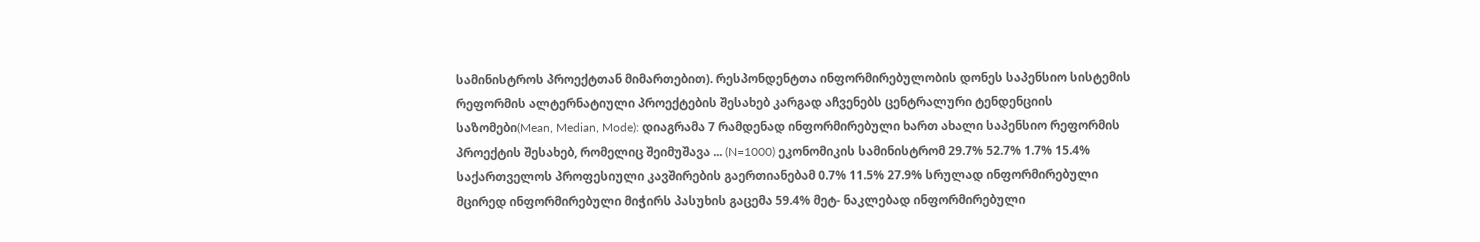სამინისტროს პროექტთან მიმართებით). რესპონდენტთა ინფორმირებულობის დონეს საპენსიო სისტემის რეფორმის ალტერნატიული პროექტების შესახებ კარგად აჩვენებს ცენტრალური ტენდენციის საზომები(Mean, Median, Mode): დიაგრამა 7 რამდენად ინფორმირებული ხართ ახალი საპენსიო რეფორმის პროექტის შესახებ, რომელიც შეიმუშავა ... (N=1000) ეკონომიკის სამინისტრომ 29.7% 52.7% 1.7% 15.4% საქართველოს პროფესიული კავშირების გაერთიანებამ 0.7% 11.5% 27.9% სრულად ინფორმირებული მცირედ ინფორმირებული მიჭირს პასუხის გაცემა 59.4% მეტ- ნაკლებად ინფორმირებული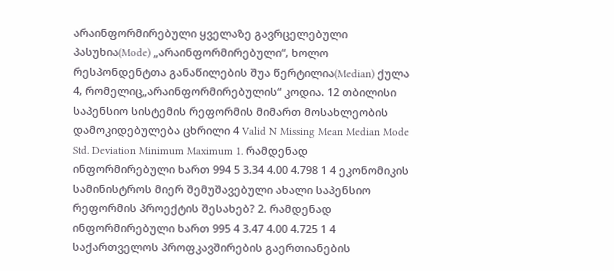არაინფორმირებული ყველაზე გავრცელებული პასუხია(Mode) „არაინფორმირებული“, ხოლო რესპონდენტთა განაწილების შუა წერტილია(Median) ქულა 4, რომელიც„არაინფორმირებულის“ კოდია. 12 თბილისი საპენსიო სისტემის რეფორმის მიმართ მოსახლეობის დამოკიდებულება ცხრილი 4 Valid N Missing Mean Median Mode Std. Deviation Minimum Maximum 1. რამდენად ინფორმირებული ხართ 994 5 3.34 4.00 4.798 1 4 ეკონომიკის სამინისტროს მიერ შემუშავებული ახალი საპენსიო რეფორმის პროექტის შესახებ? 2. რამდენად ინფორმირებული ხართ 995 4 3.47 4.00 4.725 1 4 საქართველოს პროფკავშირების გაერთიანების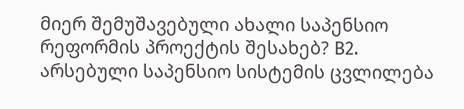მიერ შემუშავებული ახალი საპენსიო რეფორმის პროექტის შესახებ? B2. არსებული საპენსიო სისტემის ცვლილება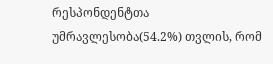რესპონდენტთა უმრავლესობა(54.2%) თვლის, რომ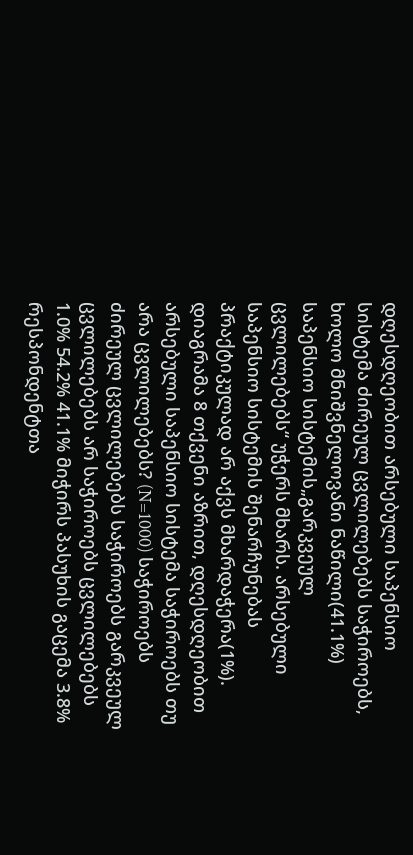დღესდღეობით არსებული საპენსიო სისტემა ძირეულ ცვლილებებს საჭიროებს, ხოლო მნიშვნელოვანი ნაწილი(41.1%) საპენსიო სისტემის„გარკვეულ ცვლილებებს“ უჭერს მხარს. არსებული საპენსიო სისტემის შენარჩუნებას პრაქტიკულად არ აქვს მხარდაჭერა(1%). დიაგრამა 8 თქვენი აზრით, დღესდღეობით არსებული საპენსიო სისტემა საჭიროებს თუ არა ცვლილებებს? (N=1000) საჭიროებს ძირეულ ცვლილებებს საჭიროებს გარკვეულ ცვლილებებს არ საჭიროებს ცვლილებებს 1.0% 54.2% 41.1% მიჭირს პასუხის გაცემა 3.8% რესპონდენტთა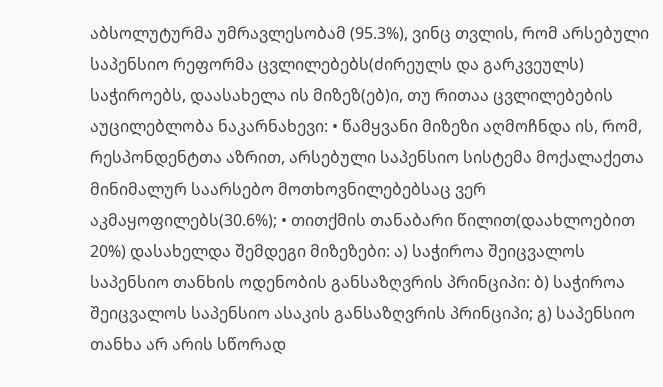აბსოლუტურმა უმრავლესობამ (95.3%), ვინც თვლის, რომ არსებული საპენსიო რეფორმა ცვლილებებს(ძირეულს და გარკვეულს) საჭიროებს, დაასახელა ის მიზეზ(ებ)ი, თუ რითაა ცვლილებების აუცილებლობა ნაკარნახევი: • წამყვანი მიზეზი აღმოჩნდა ის, რომ, რესპონდენტთა აზრით, არსებული საპენსიო სისტემა მოქალაქეთა მინიმალურ საარსებო მოთხოვნილებებსაც ვერ აკმაყოფილებს(30.6%); • თითქმის თანაბარი წილით(დაახლოებით 20%) დასახელდა შემდეგი მიზეზები: ა) საჭიროა შეიცვალოს საპენსიო თანხის ოდენობის განსაზღვრის პრინციპი: ბ) საჭიროა შეიცვალოს საპენსიო ასაკის განსაზღვრის პრინციპი; გ) საპენსიო თანხა არ არის სწორად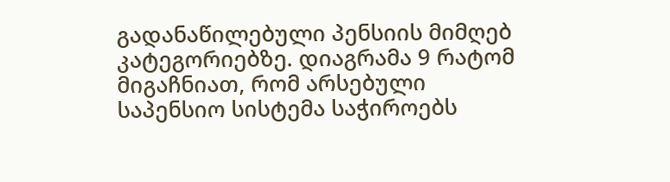გადანაწილებული პენსიის მიმღებ კატეგორიებზე. დიაგრამა 9 რატომ მიგაჩნიათ, რომ არსებული საპენსიო სისტემა საჭიროებს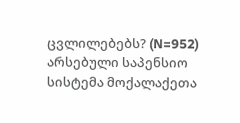ცვლილებებს? (N=952) არსებული საპენსიო სისტემა მოქალაქეთა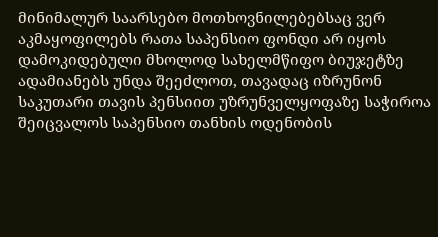მინიმალურ საარსებო მოთხოვნილებებსაც ვერ აკმაყოფილებს რათა საპენსიო ფონდი არ იყოს დამოკიდებული მხოლოდ სახელმწიფო ბიუჯეტზე ადამიანებს უნდა შეეძლოთ, თავადაც იზრუნონ საკუთარი თავის პენსიით უზრუნველყოფაზე საჭიროა შეიცვალოს საპენსიო თანხის ოდენობის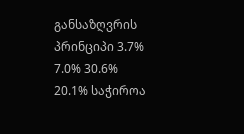განსაზღვრის პრინციპი 3.7% 7.0% 30.6% 20.1% საჭიროა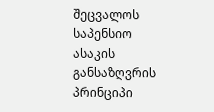შეცვალოს საპენსიო ასაკის განსაზღვრის პრინციპი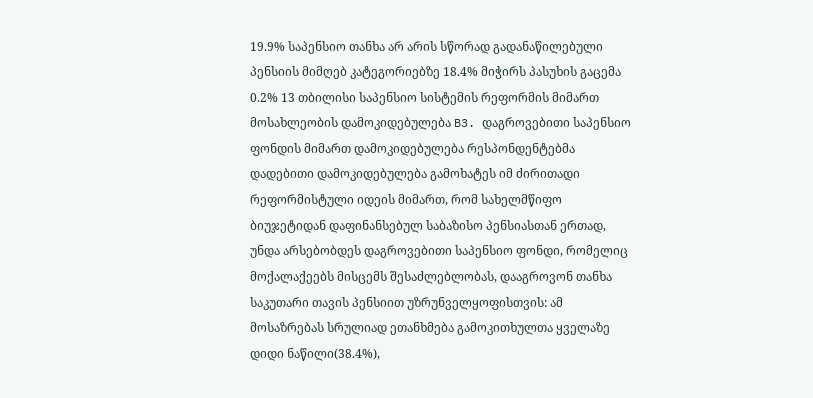19.9% საპენსიო თანხა არ არის სწორად გადანაწილებული პენსიის მიმღებ კატეგორიებზე 18.4% მიჭირს პასუხის გაცემა 0.2% 13 თბილისი საპენსიო სისტემის რეფორმის მიმართ მოსახლეობის დამოკიდებულება B3. დაგროვებითი საპენსიო ფონდის მიმართ დამოკიდებულება რესპონდენტებმა დადებითი დამოკიდებულება გამოხატეს იმ ძირითადი რეფორმისტული იდეის მიმართ, რომ სახელმწიფო ბიუჯეტიდან დაფინანსებულ საბაზისო პენსიასთან ერთად, უნდა არსებობდეს დაგროვებითი საპენსიო ფონდი, რომელიც მოქალაქეებს მისცემს შესაძლებლობას, დააგროვონ თანხა საკუთარი თავის პენსიით უზრუნველყოფისთვის: ამ მოსაზრებას სრულიად ეთანხმება გამოკითხულთა ყველაზე დიდი ნაწილი(38.4%),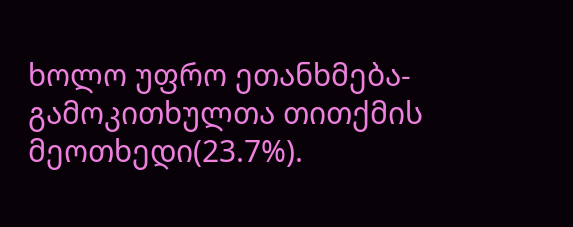ხოლო უფრო ეთანხმება- გამოკითხულთა თითქმის მეოთხედი(23.7%).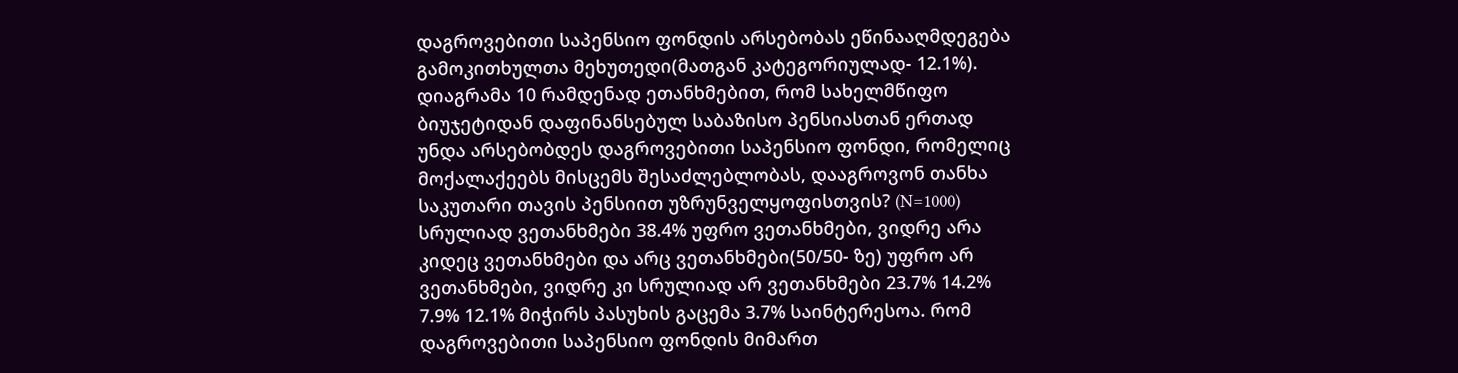დაგროვებითი საპენსიო ფონდის არსებობას ეწინააღმდეგება გამოკითხულთა მეხუთედი(მათგან კატეგორიულად- 12.1%). დიაგრამა 10 რამდენად ეთანხმებით, რომ სახელმწიფო ბიუჯეტიდან დაფინანსებულ საბაზისო პენსიასთან ერთად უნდა არსებობდეს დაგროვებითი საპენსიო ფონდი, რომელიც მოქალაქეებს მისცემს შესაძლებლობას, დააგროვონ თანხა საკუთარი თავის პენსიით უზრუნველყოფისთვის? (N=1000) სრულიად ვეთანხმები 38.4% უფრო ვეთანხმები, ვიდრე არა კიდეც ვეთანხმები და არც ვეთანხმები(50/50- ზე) უფრო არ ვეთანხმები, ვიდრე კი სრულიად არ ვეთანხმები 23.7% 14.2% 7.9% 12.1% მიჭირს პასუხის გაცემა 3.7% საინტერესოა. რომ დაგროვებითი საპენსიო ფონდის მიმართ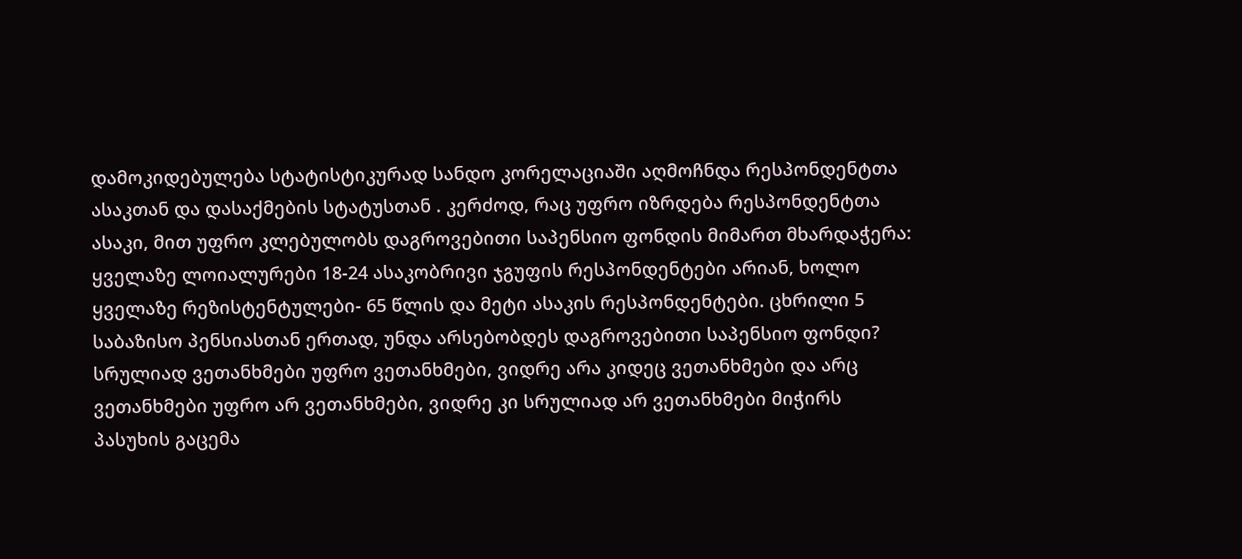დამოკიდებულება სტატისტიკურად სანდო კორელაციაში აღმოჩნდა რესპონდენტთა ასაკთან და დასაქმების სტატუსთან . კერძოდ, რაც უფრო იზრდება რესპონდენტთა ასაკი, მით უფრო კლებულობს დაგროვებითი საპენსიო ფონდის მიმართ მხარდაჭერა: ყველაზე ლოიალურები 18-24 ასაკობრივი ჯგუფის რესპონდენტები არიან, ხოლო ყველაზე რეზისტენტულები- 65 წლის და მეტი ასაკის რესპონდენტები. ცხრილი 5 საბაზისო პენსიასთან ერთად, უნდა არსებობდეს დაგროვებითი საპენსიო ფონდი? სრულიად ვეთანხმები უფრო ვეთანხმები, ვიდრე არა კიდეც ვეთანხმები და არც ვეთანხმები უფრო არ ვეთანხმები, ვიდრე კი სრულიად არ ვეთანხმები მიჭირს პასუხის გაცემა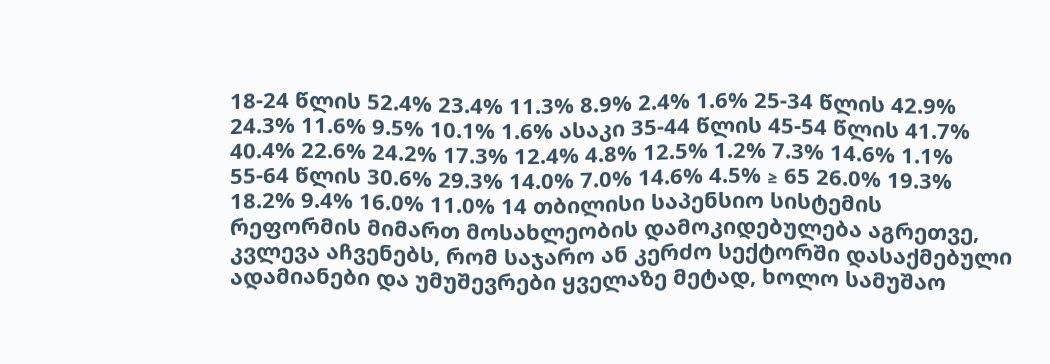18-24 წლის 52.4% 23.4% 11.3% 8.9% 2.4% 1.6% 25-34 წლის 42.9% 24.3% 11.6% 9.5% 10.1% 1.6% ასაკი 35-44 წლის 45-54 წლის 41.7% 40.4% 22.6% 24.2% 17.3% 12.4% 4.8% 12.5% 1.2% 7.3% 14.6% 1.1% 55-64 წლის 30.6% 29.3% 14.0% 7.0% 14.6% 4.5% ≥ 65 26.0% 19.3% 18.2% 9.4% 16.0% 11.0% 14 თბილისი საპენსიო სისტემის რეფორმის მიმართ მოსახლეობის დამოკიდებულება აგრეთვე, კვლევა აჩვენებს, რომ საჯარო ან კერძო სექტორში დასაქმებული ადამიანები და უმუშევრები ყველაზე მეტად, ხოლო სამუშაო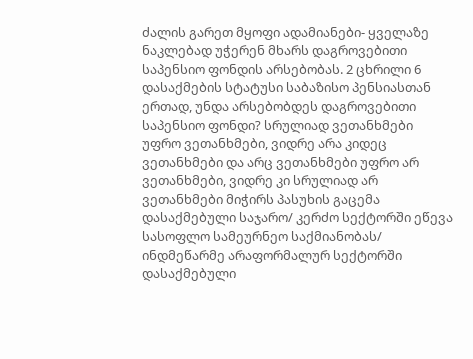ძალის გარეთ მყოფი ადამიანები- ყველაზე ნაკლებად უჭერენ მხარს დაგროვებითი საპენსიო ფონდის არსებობას. 2 ცხრილი 6 დასაქმების სტატუსი საბაზისო პენსიასთან ერთად, უნდა არსებობდეს დაგროვებითი საპენსიო ფონდი? სრულიად ვეთანხმები უფრო ვეთანხმები, ვიდრე არა კიდეც ვეთანხმები და არც ვეთანხმები უფრო არ ვეთანხმები, ვიდრე კი სრულიად არ ვეთანხმები მიჭირს პასუხის გაცემა დასაქმებული საჯარო/ კერძო სექტორში ეწევა სასოფლო სამეურნეო საქმიანობას/ ინდმეწარმე არაფორმალურ სექტორში დასაქმებული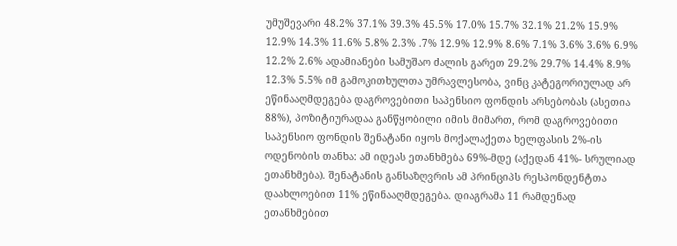უმუშევარი 48.2% 37.1% 39.3% 45.5% 17.0% 15.7% 32.1% 21.2% 15.9% 12.9% 14.3% 11.6% 5.8% 2.3% .7% 12.9% 12.9% 8.6% 7.1% 3.6% 3.6% 6.9% 12.2% 2.6% ადამიანები სამუშაო ძალის გარეთ 29.2% 29.7% 14.4% 8.9% 12.3% 5.5% იმ გამოკითხულთა უმრავლესობა, ვინც კატეგორიულად არ ეწინააღმდეგება დაგროვებითი საპენსიო ფონდის არსებობას (ასეთია 88%), პოზიტიურადაა განწყობილი იმის მიმართ, რომ დაგროვებითი საპენსიო ფონდის შენატანი იყოს მოქალაქეთა ხელფასის 2%-ის ოდენობის თანხა: ამ იდეას ეთანხმება 69%-მდე (აქედან 41%- სრულიად ეთანხმება). შენატანის განსაზღვრის ამ პრინციპს რესპონდენტთა დაახლოებით 11% ეწინააღმდეგება. დიაგრამა 11 რამდენად ეთანხმებით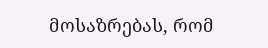მოსაზრებას, რომ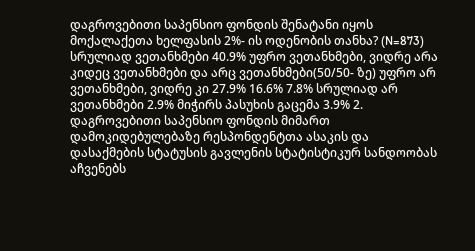დაგროვებითი საპენსიო ფონდის შენატანი იყოს მოქალაქეთა ხელფასის 2%- ის ოდენობის თანხა? (N=873) სრულიად ვეთანხმები 40.9% უფრო ვეთანხმები, ვიდრე არა კიდეც ვეთანხმები და არც ვეთანხმები(50/50- ზე) უფრო არ ვეთანხმები, ვიდრე კი 27.9% 16.6% 7.8% სრულიად არ ვეთანხმები 2.9% მიჭირს პასუხის გაცემა 3.9% 2. დაგროვებითი საპენსიო ფონდის მიმართ დამოკიდებულებაზე რესპონდენტთა ასაკის და დასაქმების სტატუსის გავლენის სტატისტიკურ სანდოობას აჩვენებს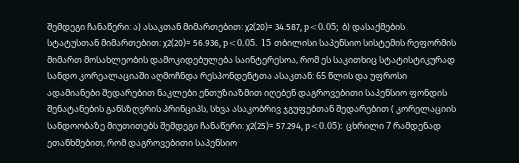შემდეგი ჩანაწერი: ა) ასაკთან მიმართებით: χ2(20)= 34.587, p<0.05; ბ) დასაქმების სტატუსთან მიმართებით: χ2(20)= 56.936, p<0.05. 15 თბილისი საპენსიო სისტემის რეფორმის მიმართ მოსახლეობის დამოკიდებულება საინტერესოა, რომ ეს საკითხიც სტატისტიკურად სანდო კორეალაციაში აღმოჩნდა რესპონდენტთა ასაკთან: 65 წლის და უფროსი ადამიანები შედარებით ნაკლები ენთუზიაზმით იღებენ დაგროვებითი საპენსიო ფონდის შენატანების განსზღვრის პრინციპს, სხვა ასაკობრივ ჯგუფებთან შედარებით ( კორელაციის სანდოობაზე მიუთითებს შემდეგი ჩანაწერი: χ2(25)= 57.294, p<0.05): ცხრილი 7 რამდენად ეთანხმებით, რომ დაგროვებითი საპენსიო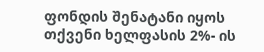ფონდის შენატანი იყოს თქვენი ხელფასის 2%- ის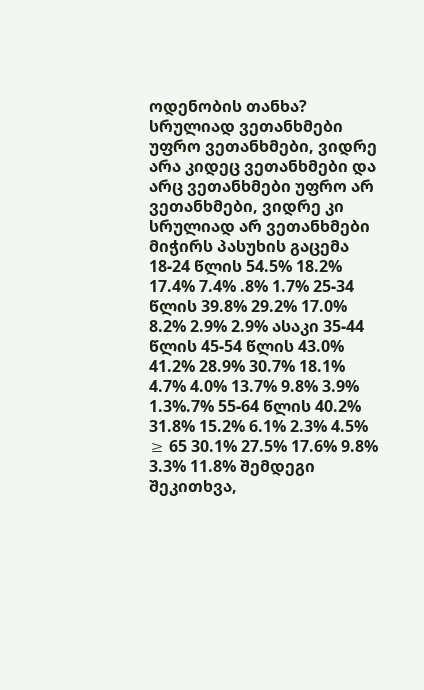ოდენობის თანხა? სრულიად ვეთანხმები უფრო ვეთანხმები, ვიდრე არა კიდეც ვეთანხმები და არც ვეთანხმები უფრო არ ვეთანხმები, ვიდრე კი სრულიად არ ვეთანხმები მიჭირს პასუხის გაცემა 18-24 წლის 54.5% 18.2% 17.4% 7.4% .8% 1.7% 25-34 წლის 39.8% 29.2% 17.0% 8.2% 2.9% 2.9% ასაკი 35-44 წლის 45-54 წლის 43.0% 41.2% 28.9% 30.7% 18.1% 4.7% 4.0% 13.7% 9.8% 3.9% 1.3%.7% 55-64 წლის 40.2% 31.8% 15.2% 6.1% 2.3% 4.5% ≥ 65 30.1% 27.5% 17.6% 9.8% 3.3% 11.8% შემდეგი შეკითხვა,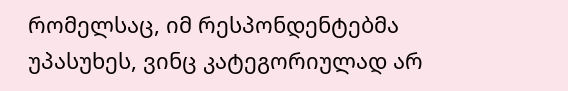რომელსაც, იმ რესპონდენტებმა უპასუხეს, ვინც კატეგორიულად არ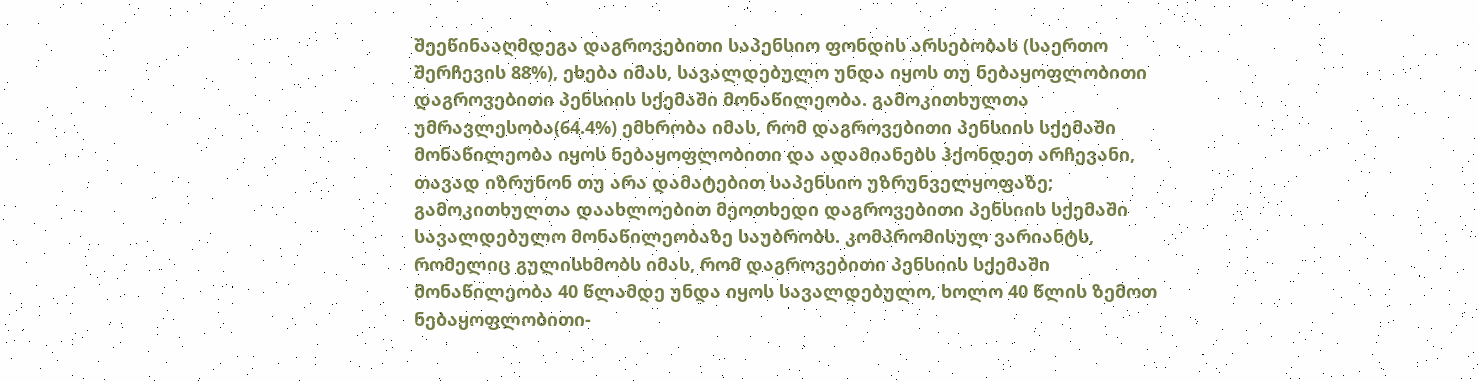შეეწინააღმდეგა დაგროვებითი საპენსიო ფონდის არსებობას (საერთო შერჩევის 88%), ეხება იმას, სავალდებულო უნდა იყოს თუ ნებაყოფლობითი დაგროვებითი პენსიის სქემაში მონაწილეობა. გამოკითხულთა უმრავლესობა(64.4%) ემხრობა იმას, რომ დაგროვებითი პენსიის სქემაში მონაწილეობა იყოს ნებაყოფლობითი და ადამიანებს ჰქონდეთ არჩევანი, თავად იზრუნონ თუ არა დამატებით საპენსიო უზრუნველყოფაზე; გამოკითხულთა დაახლოებით მეოთხედი დაგროვებითი პენსიის სქემაში სავალდებულო მონაწილეობაზე საუბრობს. კომპრომისულ ვარიანტს, რომელიც გულისხმობს იმას, რომ დაგროვებითი პენსიის სქემაში მონაწილეობა 40 წლამდე უნდა იყოს სავალდებულო, ხოლო 40 წლის ზემოთ ნებაყოფლობითი-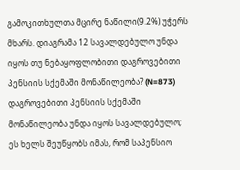გამოკითხულთა მცირე ნაწილი(9.2%) უჭერს მხარს. დიაგრამა 12 სავალდებულო უნდა იყოს თუ ნებაყოფლობითი დაგროვებითი პენსიის სქემაში მონაწილეობა? (N=873) დაგროვებითი პენსიის სქემაში მონაწილეობა უნდა იყოს სავალდებულო; ეს ხელს შეუწყობს იმას, რომ საპენსიო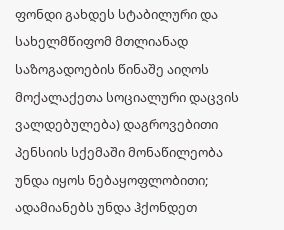ფონდი გახდეს სტაბილური და სახელმწიფომ მთლიანად საზოგადოების წინაშე აიღოს მოქალაქეთა სოციალური დაცვის ვალდებულება) დაგროვებითი პენსიის სქემაში მონაწილეობა უნდა იყოს ნებაყოფლობითი; ადამიანებს უნდა ჰქონდეთ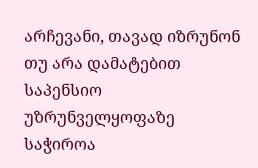არჩევანი, თავად იზრუნონ თუ არა დამატებით საპენსიო უზრუნველყოფაზე საჭიროა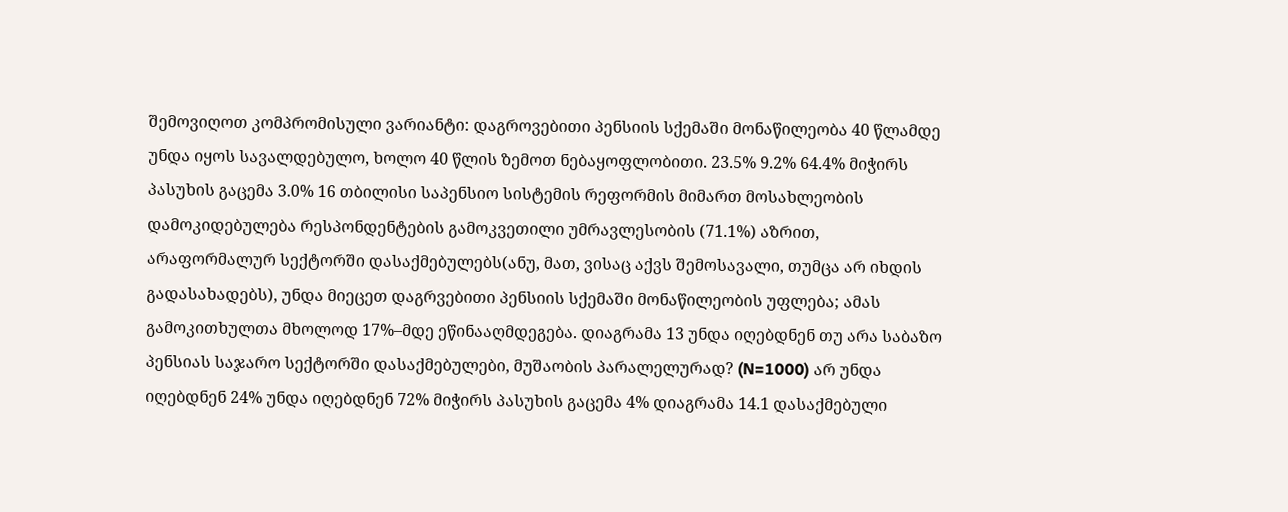შემოვიღოთ კომპრომისული ვარიანტი: დაგროვებითი პენსიის სქემაში მონაწილეობა 40 წლამდე უნდა იყოს სავალდებულო, ხოლო 40 წლის ზემოთ ნებაყოფლობითი. 23.5% 9.2% 64.4% მიჭირს პასუხის გაცემა 3.0% 16 თბილისი საპენსიო სისტემის რეფორმის მიმართ მოსახლეობის დამოკიდებულება რესპონდენტების გამოკვეთილი უმრავლესობის (71.1%) აზრით, არაფორმალურ სექტორში დასაქმებულებს(ანუ, მათ, ვისაც აქვს შემოსავალი, თუმცა არ იხდის გადასახადებს), უნდა მიეცეთ დაგრვებითი პენსიის სქემაში მონაწილეობის უფლება; ამას გამოკითხულთა მხოლოდ 17%–მდე ეწინააღმდეგება. დიაგრამა 13 უნდა იღებდნენ თუ არა საბაზო პენსიას საჯარო სექტორში დასაქმებულები, მუშაობის პარალელურად? (N=1000) არ უნდა იღებდნენ 24% უნდა იღებდნენ 72% მიჭირს პასუხის გაცემა 4% დიაგრამა 14.1 დასაქმებული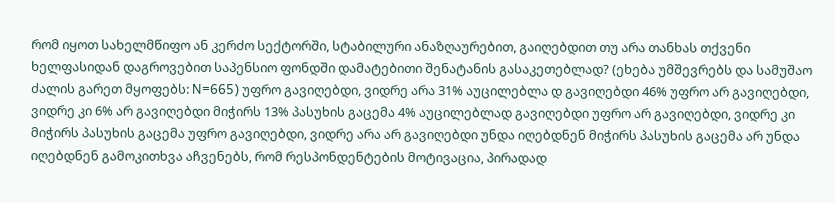რომ იყოთ სახელმწიფო ან კერძო სექტორში, სტაბილური ანაზღაურებით, გაიღებდით თუ არა თანხას თქვენი ხელფასიდან დაგროვებით საპენსიო ფონდში დამატებითი შენატანის გასაკეთებლად? (ეხება უმშევრებს და სამუშაო ძალის გარეთ მყოფებს: N=665) უფრო გავიღებდი, ვიდრე არა 31% აუცილებლა დ გავიღებდი 46% უფრო არ გავიღებდი, ვიდრე კი 6% არ გავიღებდი მიჭირს 13% პასუხის გაცემა 4% აუცილებლად გავიღებდი უფრო არ გავიღებდი, ვიდრე კი მიჭირს პასუხის გაცემა უფრო გავიღებდი, ვიდრე არა არ გავიღებდი უნდა იღებდნენ მიჭირს პასუხის გაცემა არ უნდა იღებდნენ გამოკითხვა აჩვენებს, რომ რესპონდენტების მოტივაცია, პირადად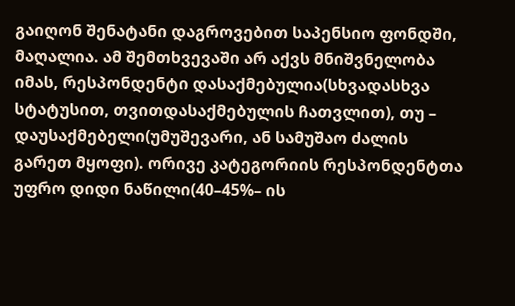გაიღონ შენატანი დაგროვებით საპენსიო ფონდში, მაღალია. ამ შემთხვევაში არ აქვს მნიშვნელობა იმას, რესპონდენტი დასაქმებულია(სხვადასხვა სტატუსით, თვითდასაქმებულის ჩათვლით), თუ – დაუსაქმებელი(უმუშევარი, ან სამუშაო ძალის გარეთ მყოფი). ორივე კატეგორიის რესპონდენტთა უფრო დიდი ნაწილი(40–45%– ის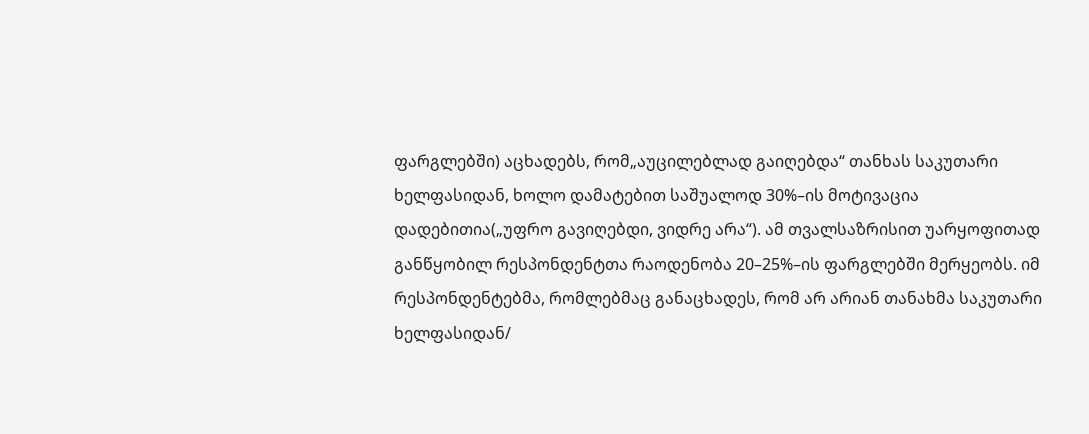ფარგლებში) აცხადებს, რომ„აუცილებლად გაიღებდა“ თანხას საკუთარი ხელფასიდან, ხოლო დამატებით საშუალოდ 30%–ის მოტივაცია დადებითია(„უფრო გავიღებდი, ვიდრე არა“). ამ თვალსაზრისით უარყოფითად განწყობილ რესპონდენტთა რაოდენობა 20–25%–ის ფარგლებში მერყეობს. იმ რესპონდენტებმა, რომლებმაც განაცხადეს, რომ არ არიან თანახმა საკუთარი ხელფასიდან/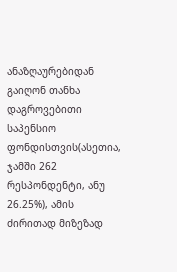ანაზღაურებიდან გაიღონ თანხა დაგროვებითი საპენსიო ფონდისთვის(ასეთია, ჯამში 262 რესპონდენტი, ანუ 26.25%), ამის ძირითად მიზეზად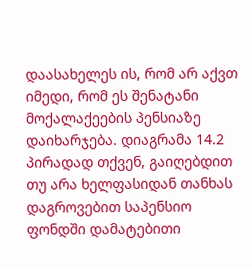დაასახელეს ის, რომ არ აქვთ იმედი, რომ ეს შენატანი მოქალაქეების პენსიაზე დაიხარჯება. დიაგრამა 14.2 პირადად თქვენ, გაიღებდით თუ არა ხელფასიდან თანხას დაგროვებით საპენსიო ფონდში დამატებითი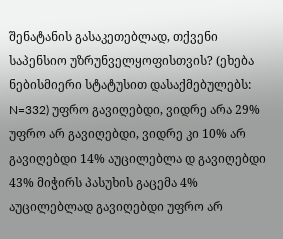შენატანის გასაკეთებლად, თქვენი საპენსიო უზრუნველყოფისთვის? (ეხება ნებისმიერი სტატუსით დასაქმებულებს: N=332) უფრო გავიღებდი, ვიდრე არა 29% უფრო არ გავიღებდი, ვიდრე კი 10% არ გავიღებდი 14% აუცილებლა დ გავიღებდი 43% მიჭირს პასუხის გაცემა 4% აუცილებლად გავიღებდი უფრო არ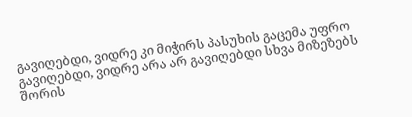გავიღებდი, ვიდრე კი მიჭირს პასუხის გაცემა უფრო გავიღებდი, ვიდრე არა არ გავიღებდი სხვა მიზეზებს შორის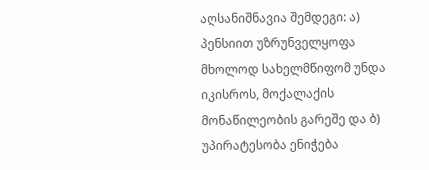აღსანიშნავია შემდეგი: ა) პენსიით უზრუნველყოფა მხოლოდ სახელმწიფომ უნდა იკისროს, მოქალაქის მონაწილეობის გარეშე და ბ) უპირატესობა ენიჭება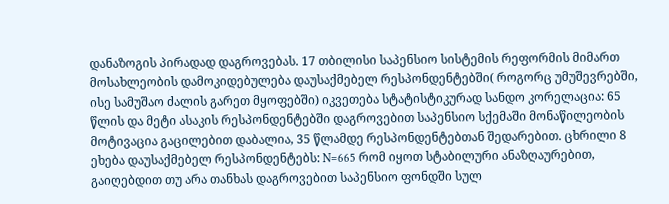დანაზოგის პირადად დაგროვებას. 17 თბილისი საპენსიო სისტემის რეფორმის მიმართ მოსახლეობის დამოკიდებულება დაუსაქმებელ რესპონდენტებში( როგორც უმუშევრებში, ისე სამუშაო ძალის გარეთ მყოფებში) იკვეთება სტატისტიკურად სანდო კორელაცია: 65 წლის და მეტი ასაკის რესპონდენტებში დაგროვებით საპენსიო სქემაში მონაწილეობის მოტივაცია გაცილებით დაბალია, 35 წლამდე რესპონდენტებთან შედარებით. ცხრილი 8 ეხება დაუსაქმებელ რესპონდენტებს: N=665 რომ იყოთ სტაბილური ანაზღაურებით, გაიღებდით თუ არა თანხას დაგროვებით საპენსიო ფონდში სულ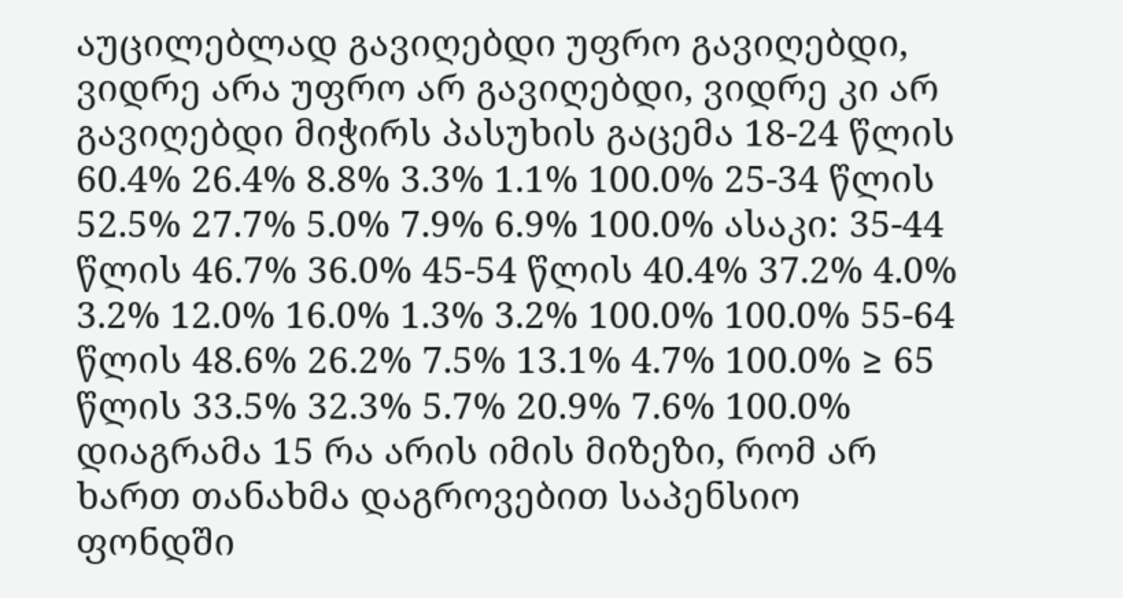აუცილებლად გავიღებდი უფრო გავიღებდი, ვიდრე არა უფრო არ გავიღებდი, ვიდრე კი არ გავიღებდი მიჭირს პასუხის გაცემა 18-24 წლის 60.4% 26.4% 8.8% 3.3% 1.1% 100.0% 25-34 წლის 52.5% 27.7% 5.0% 7.9% 6.9% 100.0% ასაკი: 35-44 წლის 46.7% 36.0% 45-54 წლის 40.4% 37.2% 4.0% 3.2% 12.0% 16.0% 1.3% 3.2% 100.0% 100.0% 55-64 წლის 48.6% 26.2% 7.5% 13.1% 4.7% 100.0% ≥ 65 წლის 33.5% 32.3% 5.7% 20.9% 7.6% 100.0% დიაგრამა 15 რა არის იმის მიზეზი, რომ არ ხართ თანახმა დაგროვებით საპენსიო ფონდში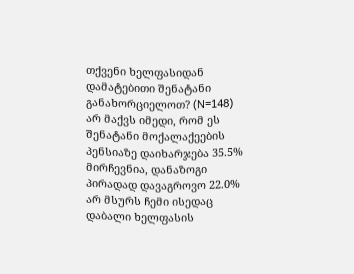თქვენი ხელფასიდან დამატებითი შენატანი განახორციელოთ? (N=148) არ მაქვს იმედი, რომ ეს შენატანი მოქალაქეების პენსიაზე დაიხარჯება 35.5% მირჩევნია, დანაზოგი პირადად დავაგროვო 22.0% არ მსურს ჩემი ისედაც დაბალი ხელფასის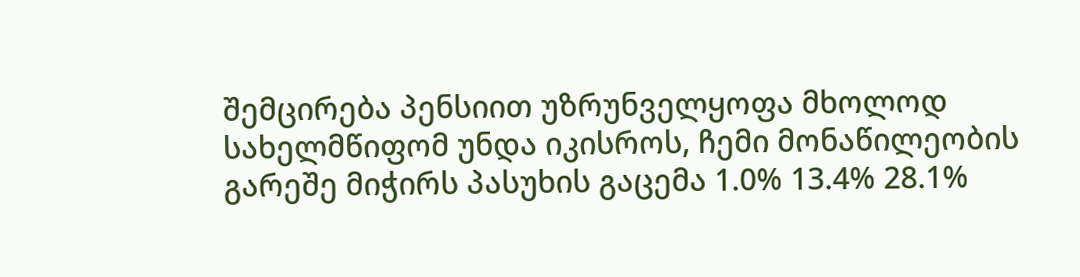შემცირება პენსიით უზრუნველყოფა მხოლოდ სახელმწიფომ უნდა იკისროს, ჩემი მონაწილეობის გარეშე მიჭირს პასუხის გაცემა 1.0% 13.4% 28.1%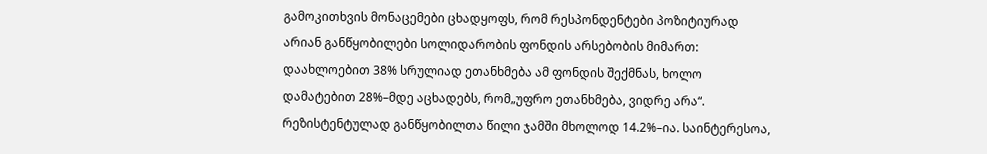გამოკითხვის მონაცემები ცხადყოფს, რომ რესპონდენტები პოზიტიურად არიან განწყობილები სოლიდარობის ფონდის არსებობის მიმართ: დაახლოებით 38% სრულიად ეთანხმება ამ ფონდის შექმნას, ხოლო დამატებით 28%–მდე აცხადებს, რომ„უფრო ეთანხმება, ვიდრე არა“. რეზისტენტულად განწყობილთა წილი ჯამში მხოლოდ 14.2%–ია. საინტერესოა,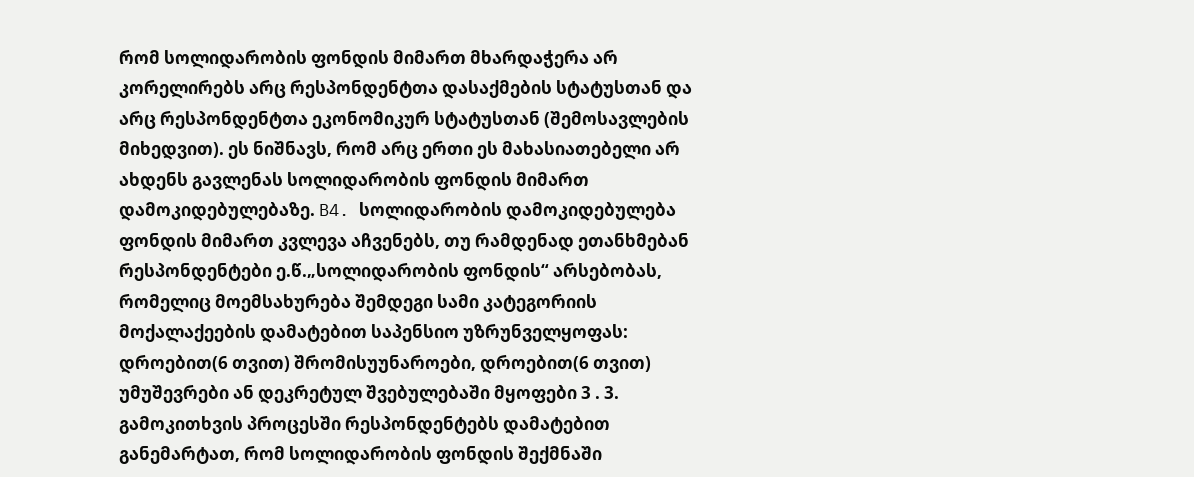რომ სოლიდარობის ფონდის მიმართ მხარდაჭერა არ კორელირებს არც რესპონდენტთა დასაქმების სტატუსთან და არც რესპონდენტთა ეკონომიკურ სტატუსთან (შემოსავლების მიხედვით). ეს ნიშნავს, რომ არც ერთი ეს მახასიათებელი არ ახდენს გავლენას სოლიდარობის ფონდის მიმართ დამოკიდებულებაზე. B4. სოლიდარობის დამოკიდებულება ფონდის მიმართ კვლევა აჩვენებს, თუ რამდენად ეთანხმებან რესპონდენტები ე.წ.„სოლიდარობის ფონდის“ არსებობას, რომელიც მოემსახურება შემდეგი სამი კატეგორიის მოქალაქეების დამატებით საპენსიო უზრუნველყოფას: დროებით(6 თვით) შრომისუუნაროები, დროებით(6 თვით) უმუშევრები ან დეკრეტულ შვებულებაში მყოფები 3 . 3. გამოკითხვის პროცესში რესპონდენტებს დამატებით განემარტათ, რომ სოლიდარობის ფონდის შექმნაში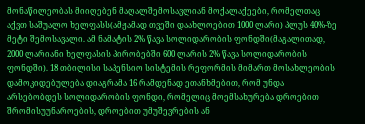მონაწილეობას მიიღებენ მაღალშემოსავლიან მოქალაქეები, რომელთაც აქვთ საშუალო ხელფასს(ამჟამად თვეში დაახლოებით 1000 ლარი) პლუს 40%-ზე მეტი შემოსავალი. ამ ნამატის 2% წავა სოლიდარობის ფონდში(მაგალითად, 2000 ლარიანი ხელფასის პირობებში 600 ლარის 2% წავა სოლიდარობის ფონდში). 18 თბილისი საპენსიო სისტემის რეფორმის მიმართ მოსახლეობის დამოკიდებულება დიაგრამა 16 რამდენად ეთანხმებით, რომ უნდა არსებობდეს სოლიდარობის ფონდი, რომელიც მოემსახურება დროებით შრომისუუნაროების, დროებით უმუშევრების ან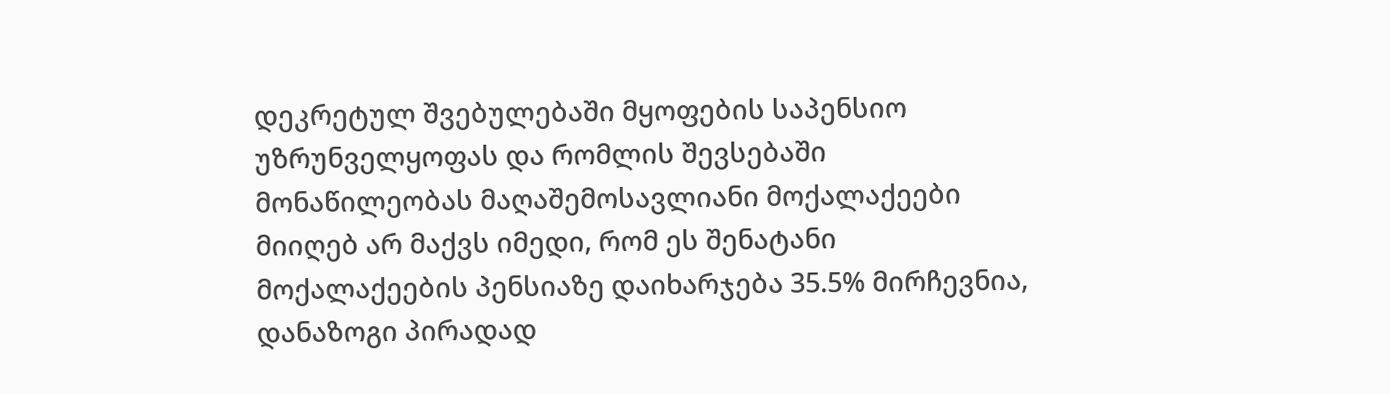დეკრეტულ შვებულებაში მყოფების საპენსიო უზრუნველყოფას და რომლის შევსებაში მონაწილეობას მაღაშემოსავლიანი მოქალაქეები მიიღებ არ მაქვს იმედი, რომ ეს შენატანი მოქალაქეების პენსიაზე დაიხარჯება 35.5% მირჩევნია, დანაზოგი პირადად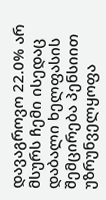დავაგროვო 22.0% არ მსურს ჩემი ისედაც დაბალი ხელფასის შემცირება პენსიით უზრუნველყოფა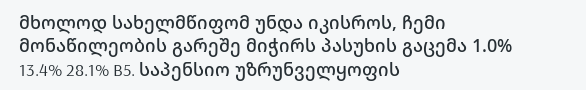მხოლოდ სახელმწიფომ უნდა იკისროს, ჩემი მონაწილეობის გარეშე მიჭირს პასუხის გაცემა 1.0% 13.4% 28.1% B5. საპენსიო უზრუნველყოფის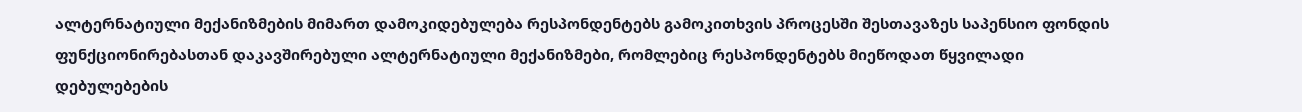ალტერნატიული მექანიზმების მიმართ დამოკიდებულება რესპონდენტებს გამოკითხვის პროცესში შესთავაზეს საპენსიო ფონდის ფუნქციონირებასთან დაკავშირებული ალტერნატიული მექანიზმები, რომლებიც რესპონდენტებს მიეწოდათ წყვილადი დებულებების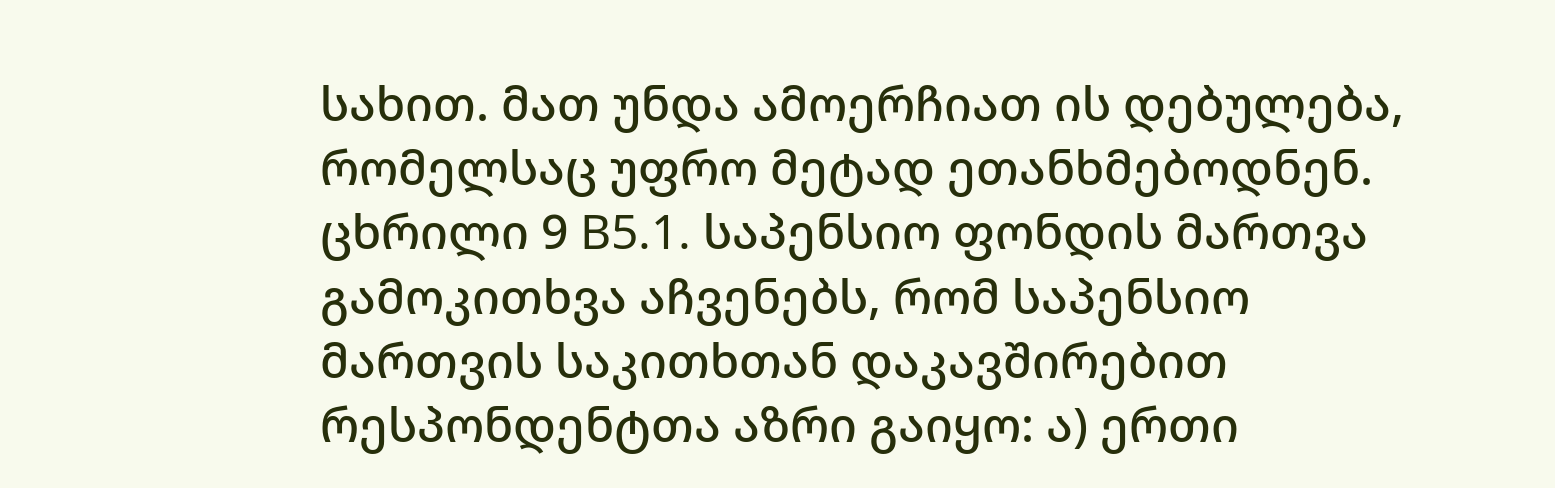სახით. მათ უნდა ამოერჩიათ ის დებულება, რომელსაც უფრო მეტად ეთანხმებოდნენ. ცხრილი 9 B5.1. საპენსიო ფონდის მართვა გამოკითხვა აჩვენებს, რომ საპენსიო მართვის საკითხთან დაკავშირებით რესპონდენტთა აზრი გაიყო: ა) ერთი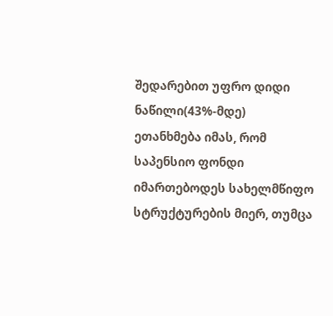შედარებით უფრო დიდი ნაწილი(43%-მდე) ეთანხმება იმას, რომ საპენსიო ფონდი იმართებოდეს სახელმწიფო სტრუქტურების მიერ, თუმცა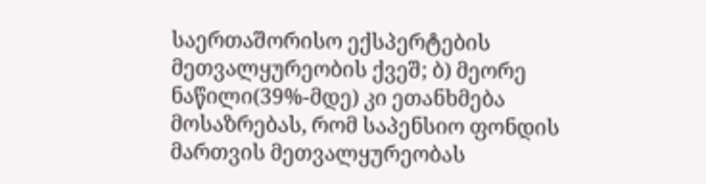საერთაშორისო ექსპერტების მეთვალყურეობის ქვეშ; ბ) მეორე ნაწილი(39%-მდე) კი ეთანხმება მოსაზრებას, რომ საპენსიო ფონდის მართვის მეთვალყურეობას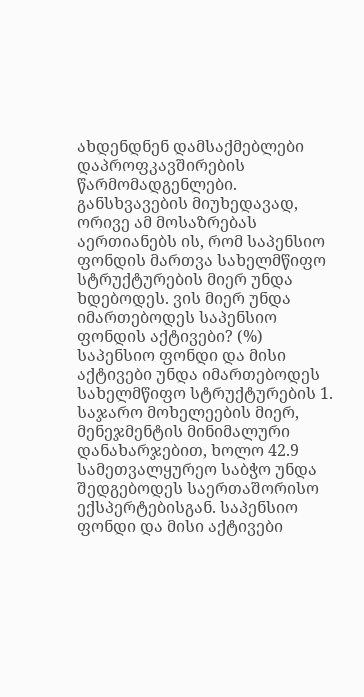ახდენდნენ დამსაქმებლები დაპროფკავშირების წარმომადგენლები. განსხვავების მიუხედავად, ორივე ამ მოსაზრებას აერთიანებს ის, რომ საპენსიო ფონდის მართვა სახელმწიფო სტრუქტურების მიერ უნდა ხდებოდეს. ვის მიერ უნდა იმართებოდეს საპენსიო ფონდის აქტივები? (%) საპენსიო ფონდი და მისი აქტივები უნდა იმართებოდეს სახელმწიფო სტრუქტურების 1. საჯარო მოხელეების მიერ, მენეჯმენტის მინიმალური დანახარჯებით, ხოლო 42.9 სამეთვალყურეო საბჭო უნდა შედგებოდეს საერთაშორისო ექსპერტებისგან. საპენსიო ფონდი და მისი აქტივები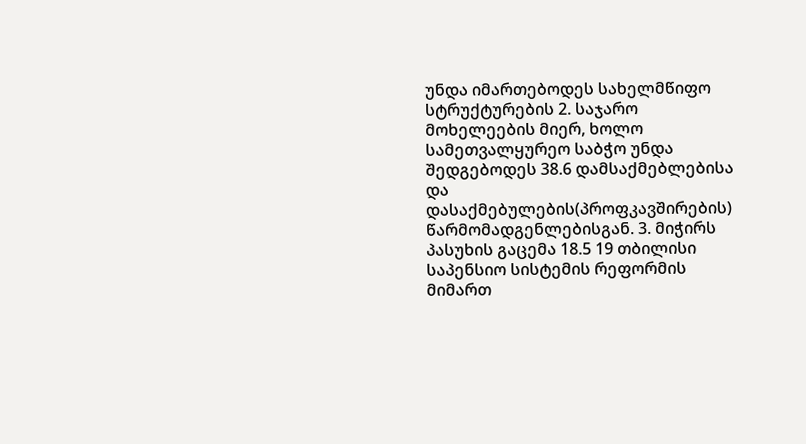უნდა იმართებოდეს სახელმწიფო სტრუქტურების 2. საჯარო მოხელეების მიერ, ხოლო სამეთვალყურეო საბჭო უნდა შედგებოდეს 38.6 დამსაქმებლებისა და დასაქმებულების(პროფკავშირების) წარმომადგენლებისგან. 3. მიჭირს პასუხის გაცემა 18.5 19 თბილისი საპენსიო სისტემის რეფორმის მიმართ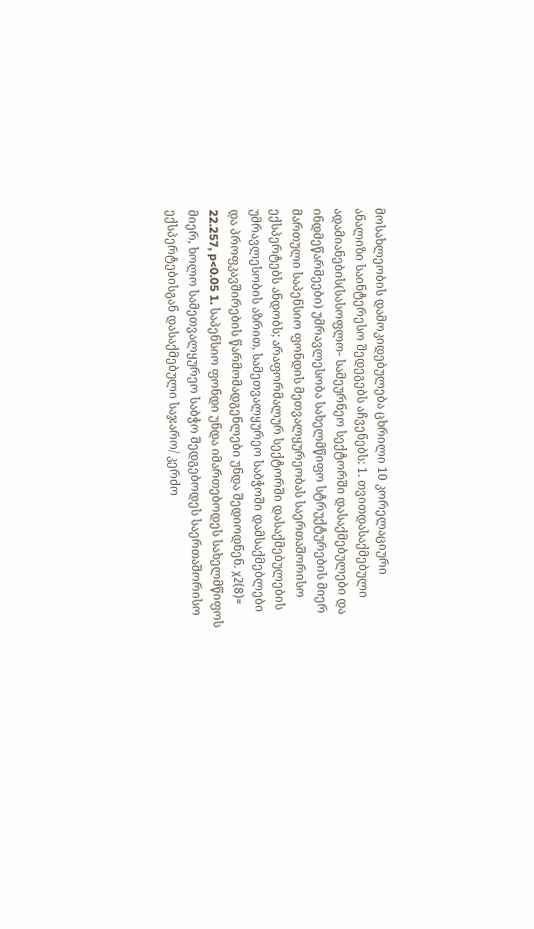მოსახლეობის დამოკიდებულება ცხრილი 10 კორელაციური ანალიზი საინტერესო შედეგებს აჩვენებს: 1. თვითდასაქმებული ადამიანების(სასოფლო- სამეურნეო სექტორში დასაქმებულები და ინდმეწარმეები) უმრავლესობა სახელმწიფო სტრუქტურების მიერ მართული საპენსიო ფონდის მეთვალყურეობას საერთაშორისო ექსპერტებს ანდობს; არაფორმალურ სექტორში დასაქმებულების უმრავლესობის აზრით, სამეთვალყურეო საბჭოში დამსაქმებლები და პროფკავშირების წარმომადგენლები უნდა შედიოდნენ. χ2(8)= 22.257, p<0.05 1. საპენსიო ფონდი უნდა იმართებოდეს სახელმწიფოს მიერ, ხოლო სამეთვალყურეო საბჭო შედგებოდეს საერთაშორისო ექსპერტებისგან დასაქმებული საჯარო/ კერძო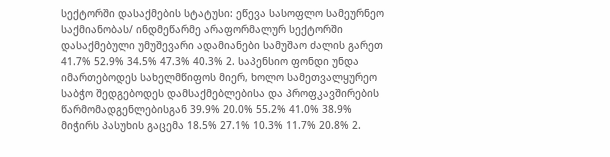სექტორში დასაქმების სტატუსი: ეწევა სასოფლო სამეურნეო საქმიანობას/ ინდმეწარმე არაფორმალურ სექტორში დასაქმებული უმუშევარი ადამიანები სამუშაო ძალის გარეთ 41.7% 52.9% 34.5% 47.3% 40.3% 2. საპენსიო ფონდი უნდა იმართებოდეს სახელმწიფოს მიერ, ხოლო სამეთვალყურეო საბჭო შედგებოდეს დამსაქმებლებისა და პროფკავშირების წარმომადგენლებისგან 39.9% 20.0% 55.2% 41.0% 38.9% მიჭირს პასუხის გაცემა 18.5% 27.1% 10.3% 11.7% 20.8% 2.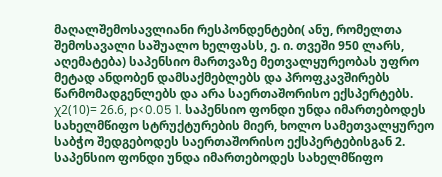მაღალშემოსავლიანი რესპონდენტები( ანუ, რომელთა შემოსავალი საშუალო ხელფასს, ე. ი. თვეში 950 ლარს, აღემატება) საპენსიო მართვაზე მეთვალყურეობას უფრო მეტად ანდობენ დამსაქმებლებს და პროფკავშირებს წარმომადგენლებს და არა საერთაშორისო ექსპერტებს. χ2(10)= 26.6, p<0.05 1. საპენსიო ფონდი უნდა იმართებოდეს სახელმწიფო სტრუქტურების მიერ, ხოლო სამეთვალყურეო საბჭო შედგებოდეს საერთაშორისო ექსპერტებისგან 2. საპენსიო ფონდი უნდა იმართებოდეს სახელმწიფო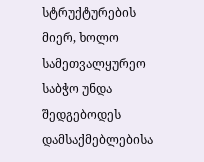სტრუქტურების მიერ, ხოლო სამეთვალყურეო საბჭო უნდა შედგებოდეს დამსაქმებლებისა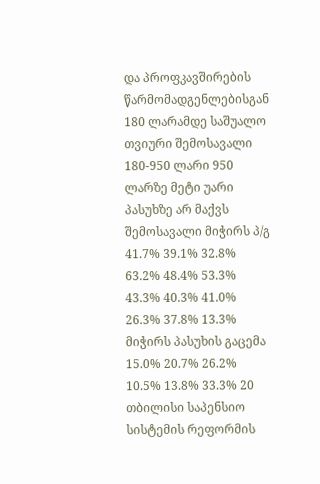და პროფკავშირების წარმომადგენლებისგან 180 ლარამდე საშუალო თვიური შემოსავალი 180-950 ლარი 950 ლარზე მეტი უარი პასუხზე არ მაქვს შემოსავალი მიჭირს პ/გ 41.7% 39.1% 32.8% 63.2% 48.4% 53.3% 43.3% 40.3% 41.0% 26.3% 37.8% 13.3% მიჭირს პასუხის გაცემა 15.0% 20.7% 26.2% 10.5% 13.8% 33.3% 20 თბილისი საპენსიო სისტემის რეფორმის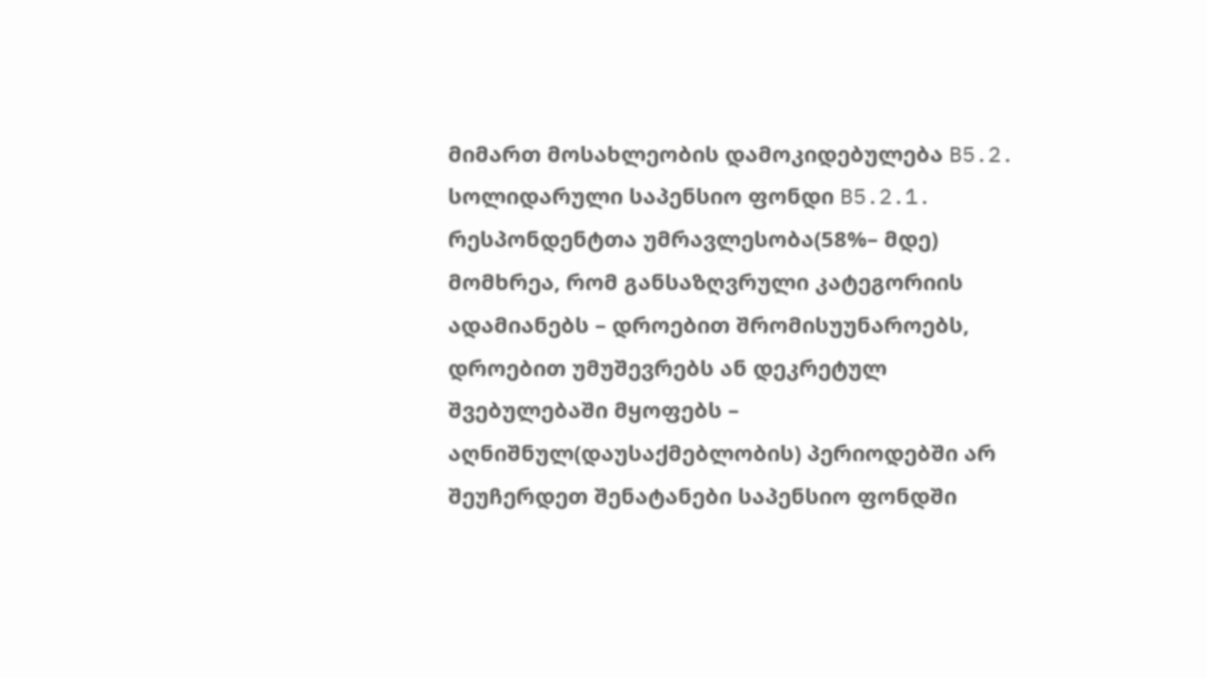მიმართ მოსახლეობის დამოკიდებულება B5.2. სოლიდარული საპენსიო ფონდი B5.2.1. რესპონდენტთა უმრავლესობა(58%– მდე) მომხრეა, რომ განსაზღვრული კატეგორიის ადამიანებს – დროებით შრომისუუნაროებს, დროებით უმუშევრებს ან დეკრეტულ შვებულებაში მყოფებს – აღნიშნულ(დაუსაქმებლობის) პერიოდებში არ შეუჩერდეთ შენატანები საპენსიო ფონდში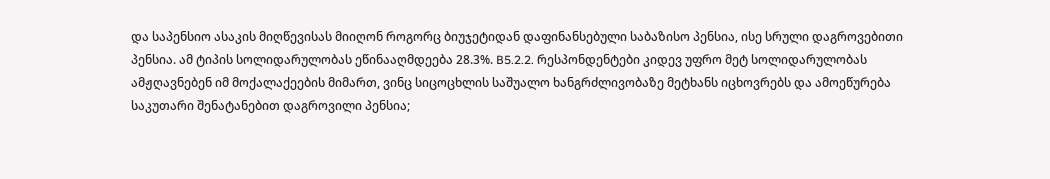და საპენსიო ასაკის მიღწევისას მიიღონ როგორც ბიუჯეტიდან დაფინანსებული საბაზისო პენსია, ისე სრული დაგროვებითი პენსია. ამ ტიპის სოლიდარულობას ეწინააღმდეება 28.3%. B5.2.2. რესპონდენტები კიდევ უფრო მეტ სოლიდარულობას ამჟღავნებენ იმ მოქალაქეების მიმართ, ვინც სიცოცხლის საშუალო ხანგრძლივობაზე მეტხანს იცხოვრებს და ამოეწურება საკუთარი შენატანებით დაგროვილი პენსია;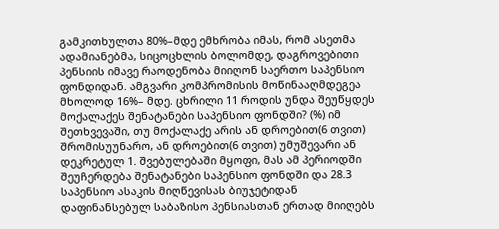გამკითხულთა 80%–მდე ემხრობა იმას, რომ ასეთმა ადამიანებმა, სიცოცხლის ბოლომდე, დაგროვებითი პენსიის იმავე რაოდენობა მიიღონ საერთო საპენსიო ფონდიდან. ამგვარი კომპრომისის მოწინააღმდეგეა მხოლოდ 16%– მდე. ცხრილი 11 როდის უნდა შეუწყდეს მოქალაქეს შენატანები საპენსიო ფონდში? (%) იმ შეთხვევაში, თუ მოქალაქე არის ან დროებით(6 თვით) შრომისუუნარო, ან დროებით(6 თვით) უმუშევარი ან დეკრეტულ 1. შვებულებაში მყოფი, მას ამ პერიოდში შეუჩერდება შენატანები საპენსიო ფონდში და 28.3 საპენსიო ასაკის მიღწევისას ბიუჯეტიდან დაფინანსებულ საბაზისო პენსიასთან ერთად მიიღებს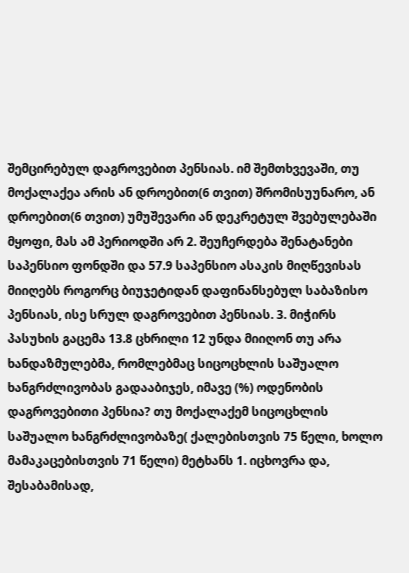შემცირებულ დაგროვებით პენსიას. იმ შემთხვევაში, თუ მოქალაქეა არის ან დროებით(6 თვით) შრომისუუნარო, ან დროებით(6 თვით) უმუშევარი ან დეკრეტულ შვებულებაში მყოფი, მას ამ პერიოდში არ 2. შეუჩერდება შენატანები საპენსიო ფონდში და 57.9 საპენსიო ასაკის მიღწევისას მიიღებს როგორც ბიუჯეტიდან დაფინანსებულ საბაზისო პენსიას, ისე სრულ დაგროვებით პენსიას. 3. მიჭირს პასუხის გაცემა 13.8 ცხრილი 12 უნდა მიიღონ თუ არა ხანდაზმულებმა, რომლებმაც სიცოცხლის საშუალო ხანგრძლივობას გადააბიჯეს, იმავე (%) ოდენობის დაგროვებითი პენსია? თუ მოქალაქემ სიცოცხლის საშუალო ხანგრძლივობაზე( ქალებისთვის 75 წელი, ხოლო მამაკაცებისთვის 71 წელი) მეტხანს 1. იცხოვრა და, შესაბამისად,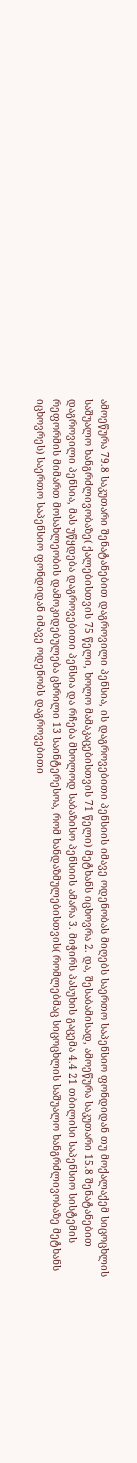ამოეწურა 79.8 საკუთარი შენატანებით დაგროვილი პენსია, ის დაგროვებითი პენსიის იმავე ოდენობას მიღებს საერთო საპენსიო ფონდიდან თუ მოქალაქემ სიცოცხლის საშუალო ხანგრძლივობაზე( ქალებისთვის 75 წელი, ხოლო მამაკაცებისთვის 71 წელი) მეტხანს იცხოვრა 2. და, შესაბამისად, ამოეწურა საკუთარი 15.8 შენატანებით დაგროვილი პენსია, მას უწყდება დაგროვებითი პენსია და რჩება მხოლოდ საბაზისო პენსიის ამარა 3. მიჭირს პასუხის გაცემა 4.4 21 თბილისი საპენსიო სისტემის რეფორმის მიმართ მოსახლეობის დამოკიდებულება ცხრილი 13 საინტერესოა, რომ ხანდაზმულებისთვის( რომლებმაც სიცოცხლის საშუალო ხანგრძლივობაზე მეტხანს იცხოვრეს) საერთო საპენსიო ფონდიდან იმავე ოდენობს დაგროვებითი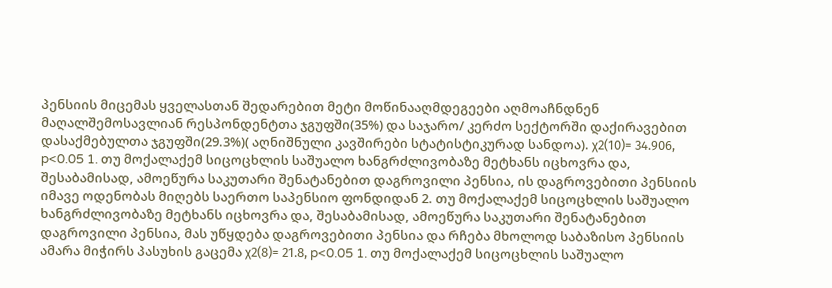პენსიის მიცემას ყველასთან შედარებით მეტი მოწინააღმდეგეები აღმოაჩნდნენ მაღალშემოსავლიან რესპონდენტთა ჯგუფში(35%) და საჯარო/ კერძო სექტორში დაქირავებით დასაქმებულთა ჯგუფში(29.3%)( აღნიშნული კავშირები სტატისტიკურად სანდოა). χ2(10)= 34.906, p<0.05 1. თუ მოქალაქემ სიცოცხლის საშუალო ხანგრძლივობაზე მეტხანს იცხოვრა და, შესაბამისად, ამოეწურა საკუთარი შენატანებით დაგროვილი პენსია, ის დაგროვებითი პენსიის იმავე ოდენობას მიღებს საერთო საპენსიო ფონდიდან 2. თუ მოქალაქემ სიცოცხლის საშუალო ხანგრძლივობაზე მეტხანს იცხოვრა და, შესაბამისად, ამოეწურა საკუთარი შენატანებით დაგროვილი პენსია, მას უწყდება დაგროვებითი პენსია და რჩება მხოლოდ საბაზისო პენსიის ამარა მიჭირს პასუხის გაცემა χ2(8)= 21.8, p<0.05 1. თუ მოქალაქემ სიცოცხლის საშუალო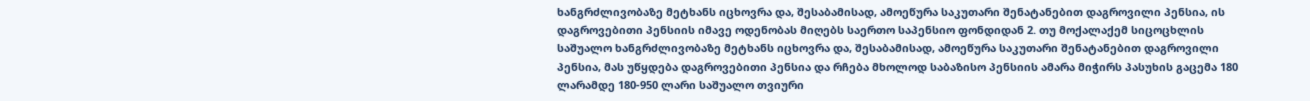ხანგრძლივობაზე მეტხანს იცხოვრა და, შესაბამისად, ამოეწურა საკუთარი შენატანებით დაგროვილი პენსია, ის დაგროვებითი პენსიის იმავე ოდენობას მიღებს საერთო საპენსიო ფონდიდან 2. თუ მოქალაქემ სიცოცხლის საშუალო ხანგრძლივობაზე მეტხანს იცხოვრა და, შესაბამისად, ამოეწურა საკუთარი შენატანებით დაგროვილი პენსია, მას უწყდება დაგროვებითი პენსია და რჩება მხოლოდ საბაზისო პენსიის ამარა მიჭირს პასუხის გაცემა 180 ლარამდე 180-950 ლარი საშუალო თვიური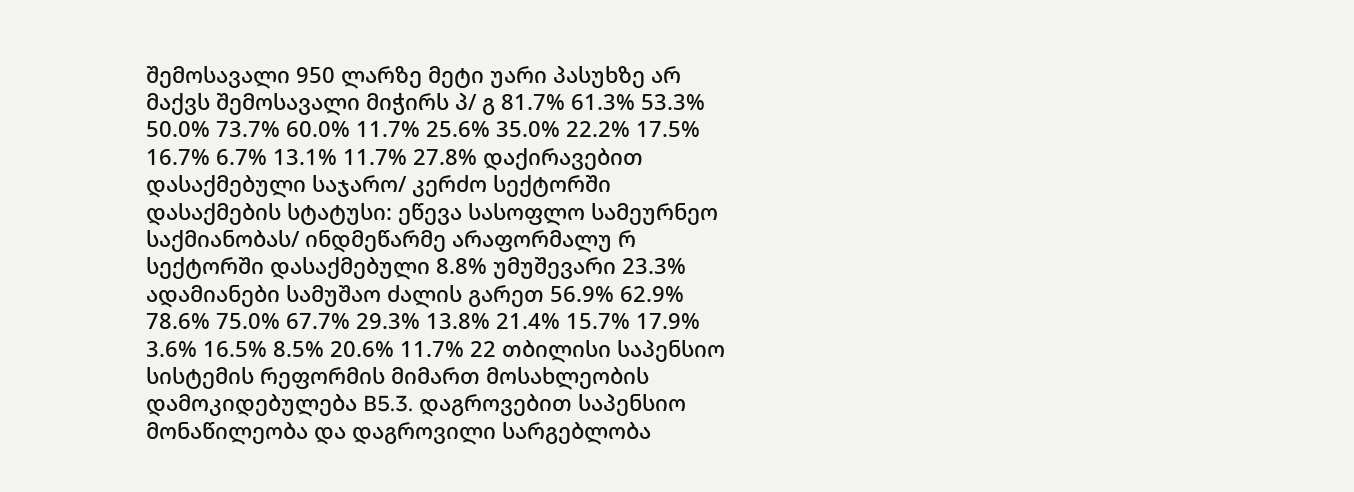შემოსავალი 950 ლარზე მეტი უარი პასუხზე არ მაქვს შემოსავალი მიჭირს პ/ გ 81.7% 61.3% 53.3% 50.0% 73.7% 60.0% 11.7% 25.6% 35.0% 22.2% 17.5% 16.7% 6.7% 13.1% 11.7% 27.8% დაქირავებით დასაქმებული საჯარო/ კერძო სექტორში დასაქმების სტატუსი: ეწევა სასოფლო სამეურნეო საქმიანობას/ ინდმეწარმე არაფორმალუ რ სექტორში დასაქმებული 8.8% უმუშევარი 23.3% ადამიანები სამუშაო ძალის გარეთ 56.9% 62.9% 78.6% 75.0% 67.7% 29.3% 13.8% 21.4% 15.7% 17.9% 3.6% 16.5% 8.5% 20.6% 11.7% 22 თბილისი საპენსიო სისტემის რეფორმის მიმართ მოსახლეობის დამოკიდებულება B5.3. დაგროვებით საპენსიო მონაწილეობა და დაგროვილი სარგებლობა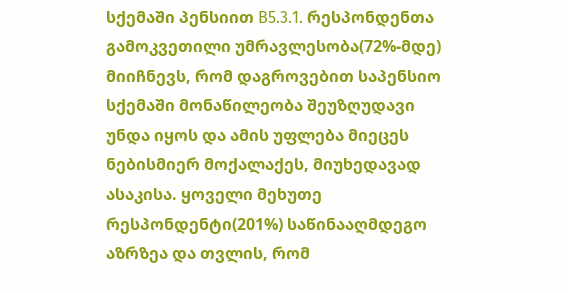სქემაში პენსიით B5.3.1. რესპონდენთა გამოკვეთილი უმრავლესობა(72%-მდე) მიიჩნევს, რომ დაგროვებით საპენსიო სქემაში მონაწილეობა შეუზღუდავი უნდა იყოს და ამის უფლება მიეცეს ნებისმიერ მოქალაქეს, მიუხედავად ასაკისა. ყოველი მეხუთე რესპონდენტი(201%) საწინააღმდეგო აზრზეა და თვლის, რომ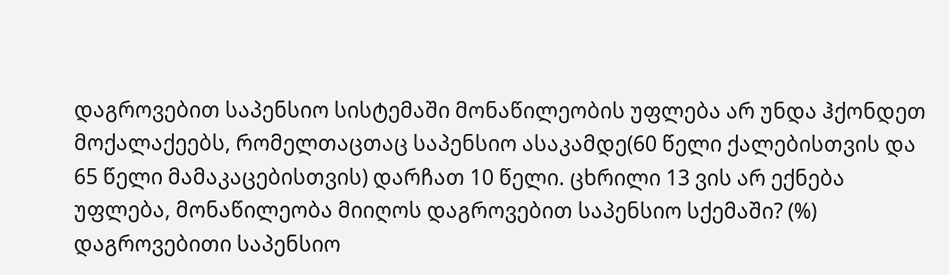დაგროვებით საპენსიო სისტემაში მონაწილეობის უფლება არ უნდა ჰქონდეთ მოქალაქეებს, რომელთაცთაც საპენსიო ასაკამდე(60 წელი ქალებისთვის და 65 წელი მამაკაცებისთვის) დარჩათ 10 წელი. ცხრილი 13 ვის არ ექნება უფლება, მონაწილეობა მიიღოს დაგროვებით საპენსიო სქემაში? (%) დაგროვებითი საპენსიო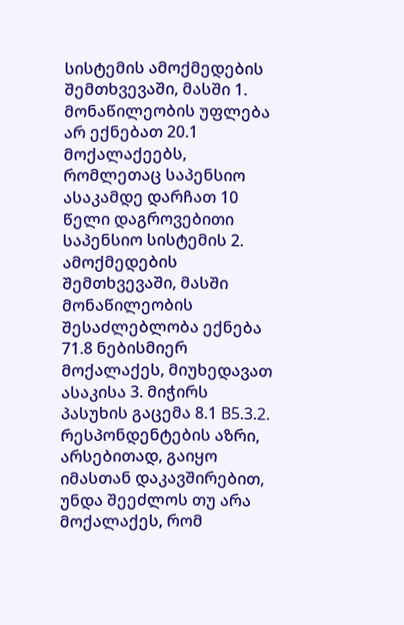სისტემის ამოქმედების შემთხვევაში, მასში 1. მონაწილეობის უფლება არ ექნებათ 20.1 მოქალაქეებს, რომლეთაც საპენსიო ასაკამდე დარჩათ 10 წელი დაგროვებითი საპენსიო სისტემის 2. ამოქმედების შემთხვევაში, მასში მონაწილეობის შესაძლებლობა ექნება 71.8 ნებისმიერ მოქალაქეს, მიუხედავათ ასაკისა 3. მიჭირს პასუხის გაცემა 8.1 B5.3.2. რესპონდენტების აზრი, არსებითად, გაიყო იმასთან დაკავშირებით, უნდა შეეძლოს თუ არა მოქალაქეს, რომ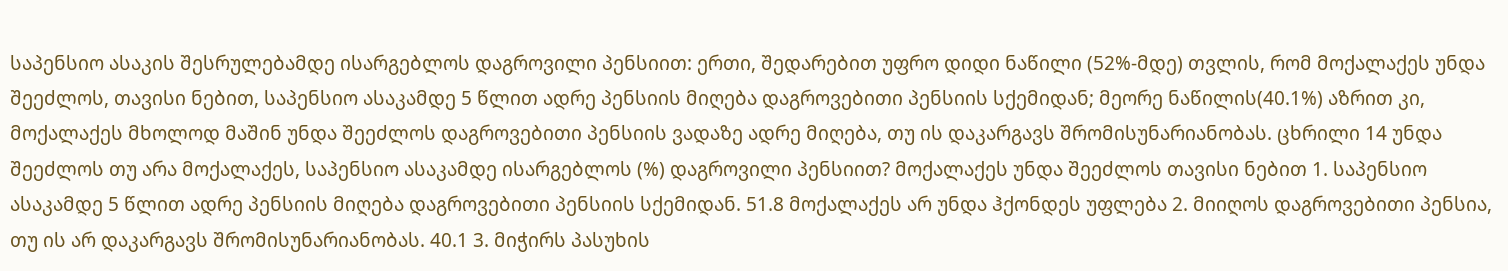საპენსიო ასაკის შესრულებამდე ისარგებლოს დაგროვილი პენსიით: ერთი, შედარებით უფრო დიდი ნაწილი (52%-მდე) თვლის, რომ მოქალაქეს უნდა შეეძლოს, თავისი ნებით, საპენსიო ასაკამდე 5 წლით ადრე პენსიის მიღება დაგროვებითი პენსიის სქემიდან; მეორე ნაწილის(40.1%) აზრით კი, მოქალაქეს მხოლოდ მაშინ უნდა შეეძლოს დაგროვებითი პენსიის ვადაზე ადრე მიღება, თუ ის დაკარგავს შრომისუნარიანობას. ცხრილი 14 უნდა შეეძლოს თუ არა მოქალაქეს, საპენსიო ასაკამდე ისარგებლოს (%) დაგროვილი პენსიით? მოქალაქეს უნდა შეეძლოს თავისი ნებით 1. საპენსიო ასაკამდე 5 წლით ადრე პენსიის მიღება დაგროვებითი პენსიის სქემიდან. 51.8 მოქალაქეს არ უნდა ჰქონდეს უფლება 2. მიიღოს დაგროვებითი პენსია, თუ ის არ დაკარგავს შრომისუნარიანობას. 40.1 3. მიჭირს პასუხის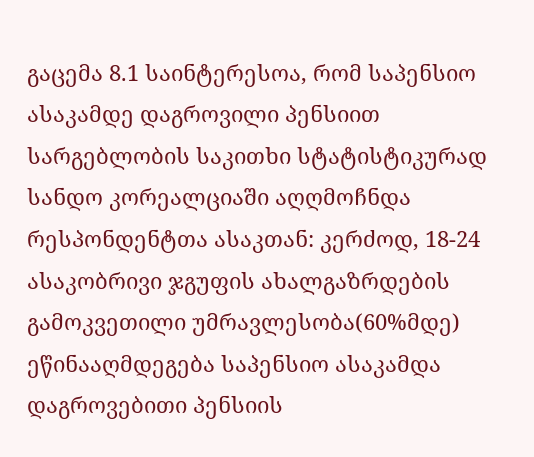გაცემა 8.1 საინტერესოა, რომ საპენსიო ასაკამდე დაგროვილი პენსიით სარგებლობის საკითხი სტატისტიკურად სანდო კორეალციაში აღღმოჩნდა რესპონდენტთა ასაკთან: კერძოდ, 18-24 ასაკობრივი ჯგუფის ახალგაზრდების გამოკვეთილი უმრავლესობა(60%მდე) ეწინააღმდეგება საპენსიო ასაკამდა დაგროვებითი პენსიის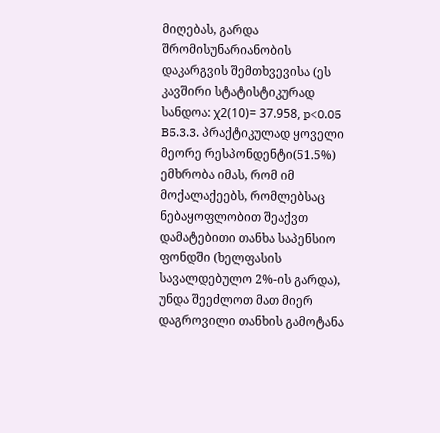მიღებას, გარდა შრომისუნარიანობის დაკარგვის შემთხვევისა (ეს კავშირი სტატისტიკურად სანდოა: χ2(10)= 37.958, p<0.05 B5.3.3. პრაქტიკულად ყოველი მეორე რესპონდენტი(51.5%) ემხრობა იმას, რომ იმ მოქალაქეებს, რომლებსაც ნებაყოფლობით შეაქვთ დამატებითი თანხა საპენსიო ფონდში (ხელფასის სავალდებულო 2%-ის გარდა), უნდა შეეძლოთ მათ მიერ დაგროვილი თანხის გამოტანა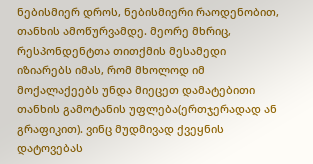ნებისმიერ დროს, ნებისმიერი რაოდენობით, თანხის ამოწურვამდე. მეორე მხრიც, რესპონდენტთა თითქმის მესამედი იზიარებს იმას, რომ მხოლოდ იმ მოქალაქეებს უნდა მიეცეთ დამატებითი თანხის გამოტანის უფლება(ერთჯერადად ან გრაფიკით). ვინც მუდმივად ქვეყნის დატოვებას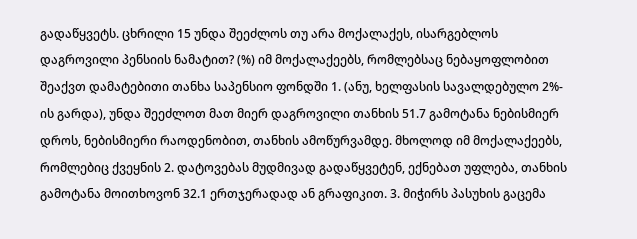გადაწყვეტს. ცხრილი 15 უნდა შეეძლოს თუ არა მოქალაქეს, ისარგებლოს დაგროვილი პენსიის ნამატით? (%) იმ მოქალაქეებს, რომლებსაც ნებაყოფლობით შეაქვთ დამატებითი თანხა საპენსიო ფონდში 1. (ანუ, ხელფასის სავალდებულო 2%- ის გარდა), უნდა შეეძლოთ მათ მიერ დაგროვილი თანხის 51.7 გამოტანა ნებისმიერ დროს, ნებისმიერი რაოდენობით, თანხის ამოწურვამდე. მხოლოდ იმ მოქალაქეებს, რომლებიც ქვეყნის 2. დატოვებას მუდმივად გადაწყვეტენ, ექნებათ უფლება, თანხის გამოტანა მოითხოვონ 32.1 ერთჯერადად ან გრაფიკით. 3. მიჭირს პასუხის გაცემა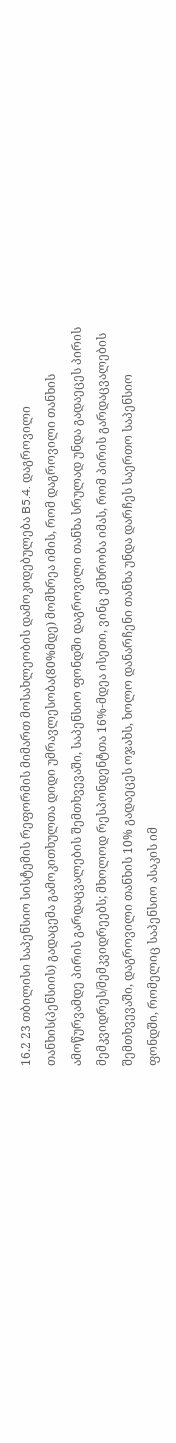16.2 23 თბილისი საპენსიო სისტემის რეფორმის მიმართ მოსახლეობის დამოკიდებულება B5.4. დაგროვილი თანხის(პენსიის) გადაცემა გამოკითხულთა დიდი უმრავლესობა(80%მდე) მომხრეა იმის, რომ დაგროვილი თანხის ამოწურვამდე პირის გარდაცვალების შემთხვევაში, საპენსიო ფონდში დაგროვილი თანხა სრულად უნდა გადაეცეს პირის მემკვიდრეს/მემკვიდრეებს; მხოლოდ რესპონდენტთა 16%-მდეა ისეთი, ვინც ემხრობა იმას, რომ პირის გარდაცვალების შემთხვევაში, დაგროვილი თანხის 10% გადაეცეს ოჯახს, ხოლო დანარჩენი თანხა უნდა დარჩეს საერთო საპენსიო ფონდში, რომელიც საპენსიო ასაკის იმ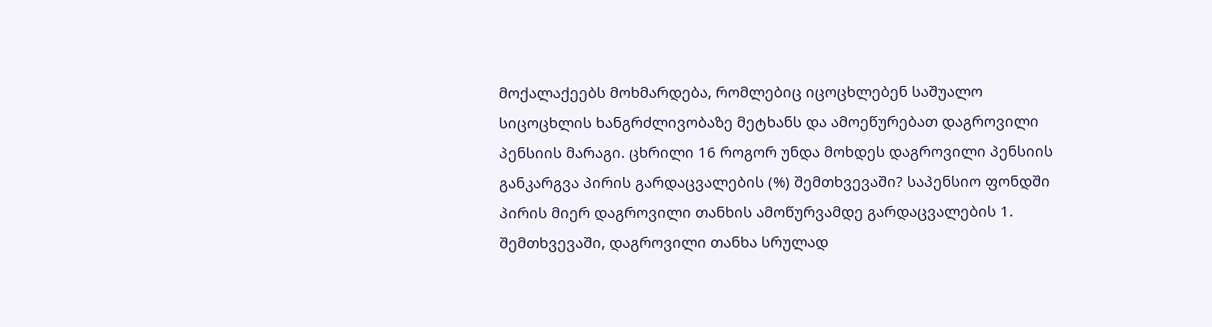მოქალაქეებს მოხმარდება, რომლებიც იცოცხლებენ საშუალო სიცოცხლის ხანგრძლივობაზე მეტხანს და ამოეწურებათ დაგროვილი პენსიის მარაგი. ცხრილი 16 როგორ უნდა მოხდეს დაგროვილი პენსიის განკარგვა პირის გარდაცვალების (%) შემთხვევაში? საპენსიო ფონდში პირის მიერ დაგროვილი თანხის ამოწურვამდე გარდაცვალების 1. შემთხვევაში, დაგროვილი თანხა სრულად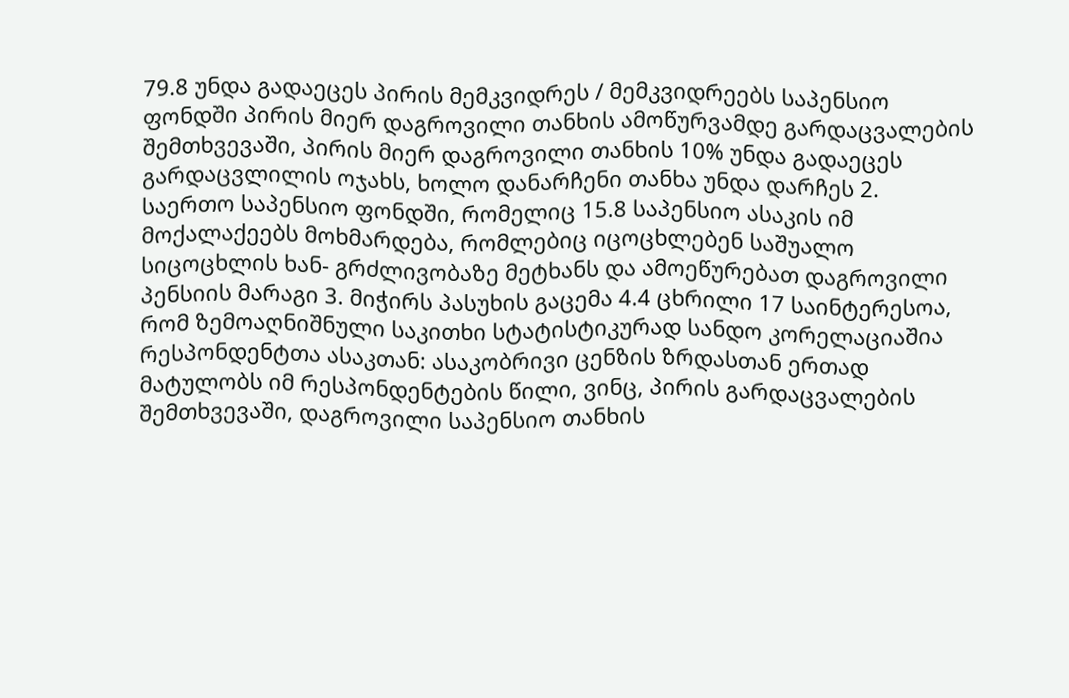79.8 უნდა გადაეცეს პირის მემკვიდრეს / მემკვიდრეებს საპენსიო ფონდში პირის მიერ დაგროვილი თანხის ამოწურვამდე გარდაცვალების შემთხვევაში, პირის მიერ დაგროვილი თანხის 10% უნდა გადაეცეს გარდაცვლილის ოჯახს, ხოლო დანარჩენი თანხა უნდა დარჩეს 2. საერთო საპენსიო ფონდში, რომელიც 15.8 საპენსიო ასაკის იმ მოქალაქეებს მოხმარდება, რომლებიც იცოცხლებენ საშუალო სიცოცხლის ხან- გრძლივობაზე მეტხანს და ამოეწურებათ დაგროვილი პენსიის მარაგი 3. მიჭირს პასუხის გაცემა 4.4 ცხრილი 17 საინტერესოა, რომ ზემოაღნიშნული საკითხი სტატისტიკურად სანდო კორელაციაშია რესპონდენტთა ასაკთან: ასაკობრივი ცენზის ზრდასთან ერთად მატულობს იმ რესპონდენტების წილი, ვინც, პირის გარდაცვალების შემთხვევაში, დაგროვილი საპენსიო თანხის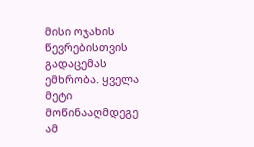მისი ოჯახის წევრებისთვის გადაცემას ემხრობა. ყველა მეტი მოწინააღმდეგე ამ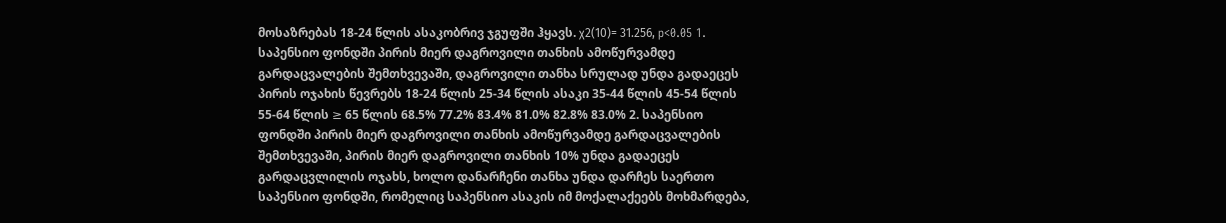მოსაზრებას 18-24 წლის ასაკობრივ ჯგუფში ჰყავს. χ2(10)= 31.256, p<0.05 1. საპენსიო ფონდში პირის მიერ დაგროვილი თანხის ამოწურვამდე გარდაცვალების შემთხვევაში, დაგროვილი თანხა სრულად უნდა გადაეცეს პირის ოჯახის წევრებს 18-24 წლის 25-34 წლის ასაკი 35-44 წლის 45-54 წლის 55-64 წლის ≥ 65 წლის 68.5% 77.2% 83.4% 81.0% 82.8% 83.0% 2. საპენსიო ფონდში პირის მიერ დაგროვილი თანხის ამოწურვამდე გარდაცვალების შემთხვევაში, პირის მიერ დაგროვილი თანხის 10% უნდა გადაეცეს გარდაცვლილის ოჯახს, ხოლო დანარჩენი თანხა უნდა დარჩეს საერთო საპენსიო ფონდში, რომელიც საპენსიო ასაკის იმ მოქალაქეებს მოხმარდება,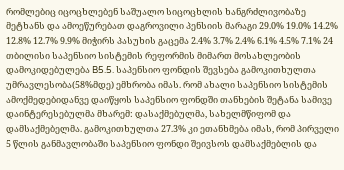რომლებიც იცოცხლებენ საშუალო სიცოცხლის ხანგრძლივობაზე მეტხანს და ამოეწურებათ დაგროვილი პენსიის მარაგი 29.0% 19.0% 14.2% 12.8% 12.7% 9.9% მიჭირს პასუხის გაცემა 2.4% 3.7% 2.4% 6.1% 4.5% 7.1% 24 თბილისი საპენსიო სისტემის რეფორმის მიმართ მოსახლეობის დამოკიდებულება B5.5. საპენსიო ფონდის შევსება გამოკითხულთა უმრავლესობა(58%მდე) ემხრობა იმას. რომ ახალი საპენსიო სისტემის ამოქმედებიდანვე დაიწყოს საპენსიო ფონდში თანხების შეტანა სამივე დაინტერესებულმა მხარემ: დასაქმებულმა, სახელმწიფომ და დამსაქმებელმა. გამოკითხულთა 27.3% კი ეთანხმება იმას, რომ პირველი 5 წლის განმავლობაში საპენსიო ფონდი შეივსოს დამსაქმებლის და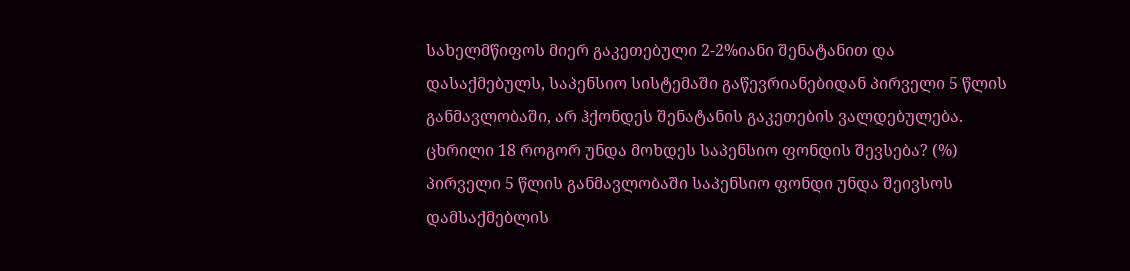სახელმწიფოს მიერ გაკეთებული 2-2%იანი შენატანით და დასაქმებულს, საპენსიო სისტემაში გაწევრიანებიდან პირველი 5 წლის განმავლობაში, არ ჰქონდეს შენატანის გაკეთების ვალდებულება. ცხრილი 18 როგორ უნდა მოხდეს საპენსიო ფონდის შევსება? (%) პირველი 5 წლის განმავლობაში საპენსიო ფონდი უნდა შეივსოს დამსაქმებლის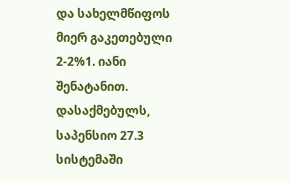და სახელმწიფოს მიერ გაკეთებული 2-2%1. იანი შენატანით. დასაქმებულს, საპენსიო 27.3 სისტემაში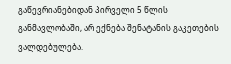გაწევრიანებიდან პირველი 5 წლის განმავლობაში, არ ექნება შენატანის გაკეთების ვალდებულება.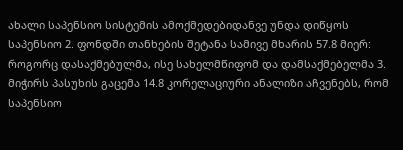ახალი საპენსიო სისტემის ამოქმედებიდანვე უნდა დიწყოს საპენსიო 2. ფონდში თანხების შეტანა სამივე მხარის 57.8 მიერ: როგორც დასაქმებულმა, ისე სახელმწიფომ და დამსაქმებელმა 3. მიჭირს პასუხის გაცემა 14.8 კორელაციური ანალიზი აჩვენებს, რომ საპენსიო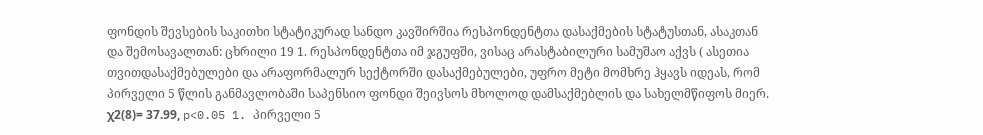ფონდის შევსების საკითხი სტატიკურად სანდო კავშირშია რესპონდენტთა დასაქმების სტატუსთან, ასაკთან და შემოსავალთან: ცხრილი 19 1. რესპონდენტთა იმ ჯგუფში, ვისაც არასტაბილური სამუშაო აქვს ( ასეთია თვითდასაქმებულები და არაფორმალურ სექტორში დასაქმებულები, უფრო მეტი მომხრე ჰყავს იდეას, რომ პირველი 5 წლის განმავლობაში საპენსიო ფონდი შეივსოს მხოლოდ დამსაქმებლის და სახელმწიფოს მიერ. χ2(8)= 37.99, p<0.05 1. პირველი 5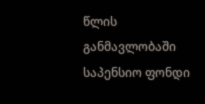წლის განმავლობაში საპენსიო ფონდი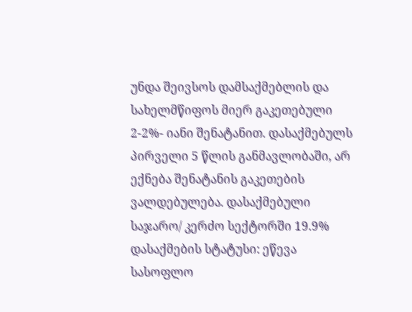უნდა შეივსოს დამსაქმებლის და სახელმწიფოს მიერ გაკეთებული 2-2%- იანი შენატანით. დასაქმებულს პირველი 5 წლის განმავლობაში, არ ექნება შენატანის გაკეთების ვალდებულება. დასაქმებული საჯარო/ კერძო სექტორში 19.9% დასაქმების სტატუსი: ეწევა სასოფლო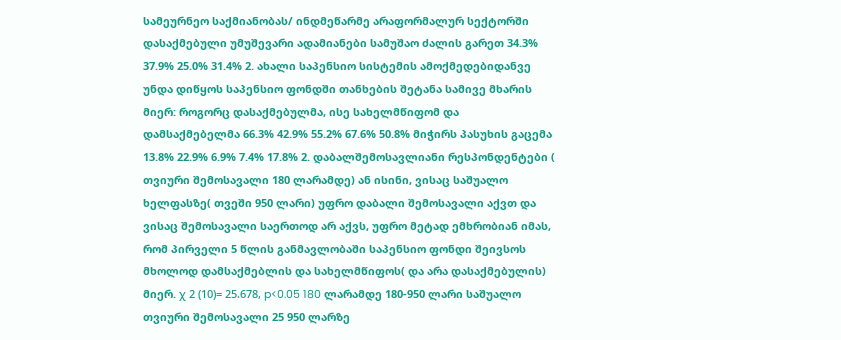სამეურნეო საქმიანობას/ ინდმეწარმე არაფორმალურ სექტორში დასაქმებული უმუშევარი ადამიანები სამუშაო ძალის გარეთ 34.3% 37.9% 25.0% 31.4% 2. ახალი საპენსიო სისტემის ამოქმედებიდანვე უნდა დიწყოს საპენსიო ფონდში თანხების შეტანა სამივე მხარის მიერ: როგორც დასაქმებულმა, ისე სახელმწიფომ და დამსაქმებელმა 66.3% 42.9% 55.2% 67.6% 50.8% მიჭირს პასუხის გაცემა 13.8% 22.9% 6.9% 7.4% 17.8% 2. დაბალშემოსავლიანი რესპონდენტები ( თვიური შემოსავალი 180 ლარამდე) ან ისინი, ვისაც საშუალო ხელფასზე( თვეში 950 ლარი) უფრო დაბალი შემოსავალი აქვთ და ვისაც შემოსავალი საერთოდ არ აქვს, უფრო მეტად ემხრობიან იმას, რომ პირველი 5 წლის განმავლობაში საპენსიო ფონდი შეივსოს მხოლოდ დამსაქმებლის და სახელმწიფოს( და არა დასაქმებულის) მიერ. χ 2 (10)= 25.678, p<0.05 180 ლარამდე 180-950 ლარი საშუალო თვიური შემოსავალი 25 950 ლარზე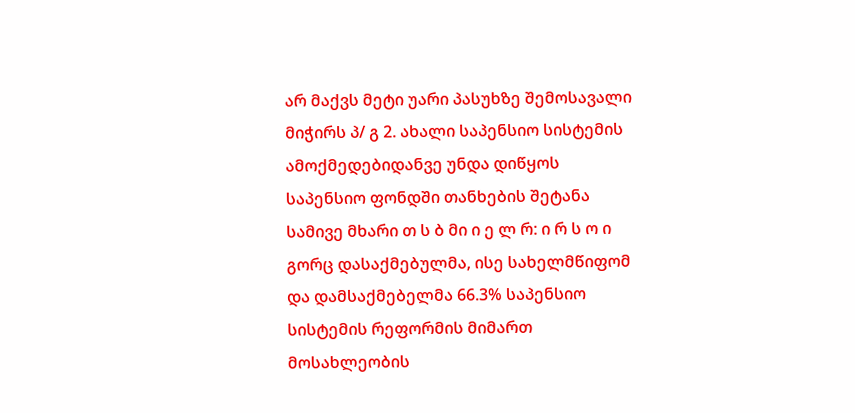არ მაქვს მეტი უარი პასუხზე შემოსავალი მიჭირს პ/ გ 2. ახალი საპენსიო სისტემის ამოქმედებიდანვე უნდა დიწყოს საპენსიო ფონდში თანხების შეტანა სამივე მხარი თ ს ბ მი ი ე ლ რ: ი რ ს ო ი გორც დასაქმებულმა, ისე სახელმწიფომ და დამსაქმებელმა 66.3% საპენსიო სისტემის რეფორმის მიმართ მოსახლეობის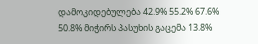დამოკიდებულება 42.9% 55.2% 67.6% 50.8% მიჭირს პასუხის გაცემა 13.8%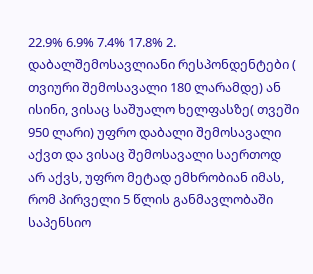22.9% 6.9% 7.4% 17.8% 2. დაბალშემოსავლიანი რესპონდენტები ( თვიური შემოსავალი 180 ლარამდე) ან ისინი, ვისაც საშუალო ხელფასზე( თვეში 950 ლარი) უფრო დაბალი შემოსავალი აქვთ და ვისაც შემოსავალი საერთოდ არ აქვს, უფრო მეტად ემხრობიან იმას, რომ პირველი 5 წლის განმავლობაში საპენსიო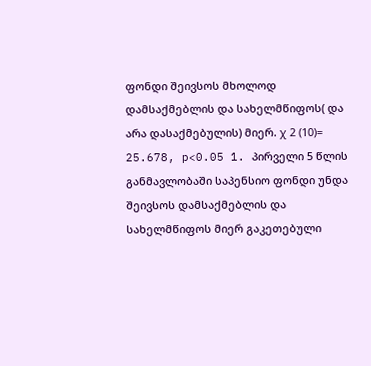ფონდი შეივსოს მხოლოდ დამსაქმებლის და სახელმწიფოს( და არა დასაქმებულის) მიერ. χ 2 (10)= 25.678, p<0.05 1. პირველი 5 წლის განმავლობაში საპენსიო ფონდი უნდა შეივსოს დამსაქმებლის და სახელმწიფოს მიერ გაკეთებული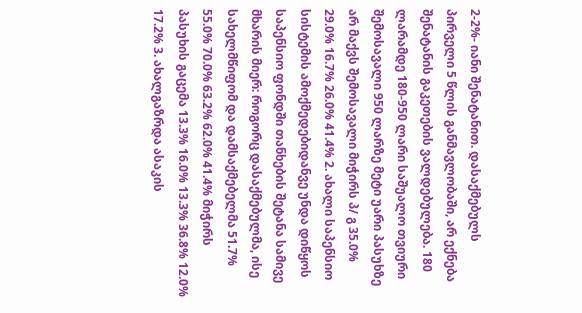2-2%- იანი შენატანით. დასაქმებულს პირველი 5 წლის განმავლობაში, არ ექნება შენატანის გაკეთების ვალდებულება. 180 ლარამდე 180-950 ლარი საშუალო თვიური შემოსავალი 950 ლარზე მეტი უარი პასუხზე არ მაქვს შემოსავალი მიჭირს პ/ გ 35.0% 29.0% 16.7% 26.0% 41.4% 2. ახალი საპენსიო სისტემის ამოქმედებიდანვე უნდა დიწყოს საპენსიო ფონდში თანხების შეტანა სამივე მხარის მიერ: როგორც დასაქმებულმა, ისე სახელმწიფომ და დამსაქმებელმა 51.7% 55.0% 70.0% 63.2% 62.0% 41.4% მიჭირს პასუხის გაცემა 13.3% 16.0% 13.3% 36.8% 12.0% 17.2% 3. ახალგაზრდა ასაკის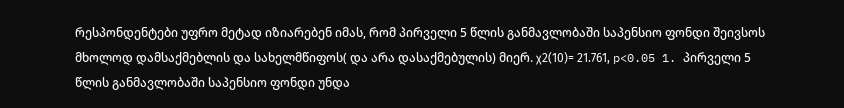რესპონდენტები უფრო მეტად იზიარებენ იმას, რომ პირველი 5 წლის განმავლობაში საპენსიო ფონდი შეივსოს მხოლოდ დამსაქმებლის და სახელმწიფოს( და არა დასაქმებულის) მიერ. χ2(10)= 21.761, p<0.05 1. პირველი 5 წლის განმავლობაში საპენსიო ფონდი უნდა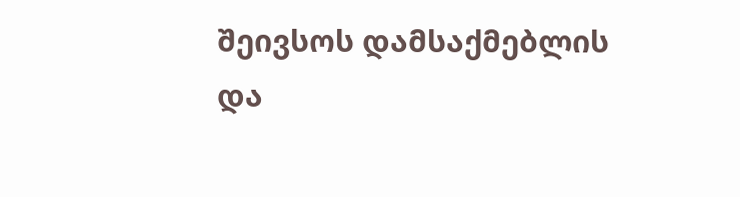შეივსოს დამსაქმებლის და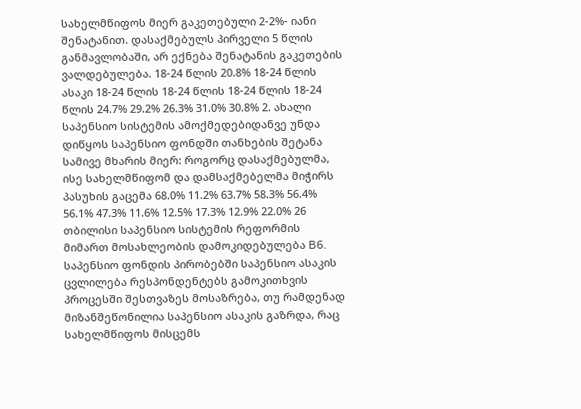სახელმწიფოს მიერ გაკეთებული 2-2%- იანი შენატანით. დასაქმებულს პირველი 5 წლის განმავლობაში, არ ექნება შენატანის გაკეთების ვალდებულება. 18-24 წლის 20.8% 18-24 წლის ასაკი 18-24 წლის 18-24 წლის 18-24 წლის 18-24 წლის 24.7% 29.2% 26.3% 31.0% 30.8% 2. ახალი საპენსიო სისტემის ამოქმედებიდანვე უნდა დიწყოს საპენსიო ფონდში თანხების შეტანა სამივე მხარის მიერ: როგორც დასაქმებულმა, ისე სახელმწიფომ და დამსაქმებელმა მიჭირს პასუხის გაცემა 68.0% 11.2% 63.7% 58.3% 56.4% 56.1% 47.3% 11.6% 12.5% 17.3% 12.9% 22.0% 26 თბილისი საპენსიო სისტემის რეფორმის მიმართ მოსახლეობის დამოკიდებულება B6. საპენსიო ფონდის პირობებში საპენსიო ასაკის ცვლილება რესპონდენტებს გამოკითხვის პროცესში შესთვაზეს მოსაზრება, თუ რამდენად მიზანშეწონილია საპენსიო ასაკის გაზრდა, რაც სახელმწიფოს მისცემს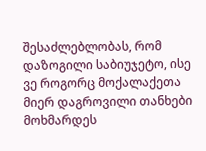შესაძლებლობას, რომ დაზოგილი საბიუჯეტო, ისე ვე როგორც მოქალაქეთა მიერ დაგროვილი თანხები მოხმარდეს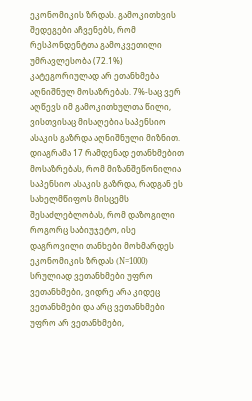ეკონომიკის ზრდას. გამოკითხვის შედეგები აჩვენებს, რომ რესპონდენტთა გამოკვეთილი უმრავლესობა (72.1%) კატეგორიულად არ ეთანხმება აღნიშნულ მოსაზრებას. 7%-საც ვერ აღწევს იმ გამოკითხულთა წილი, ვისთვისაც მისაღებია საპენსიო ასაკის გაზრდა აღნიშნული მიზნით. დიაგრამა 17 რამდენად ეთანხმებით მოსაზრებას, რომ მიზანშეწონილია საპენსიო ასაკის გაზრდა, რადგან ეს სახელმწიფოს მისცემს შესაძლებლობას, რომ დაზოგილი როგორც საბიუჯეტო, ისე დაგროვილი თანხები მოხმარდეს ეკონომიკის ზრდას (N=1000) სრულიად ვეთანხმები უფრო ვეთანხმები, ვიდრე არა კიდეც ვეთანხმები და არც ვეთანხმები უფრო არ ვეთანხმები,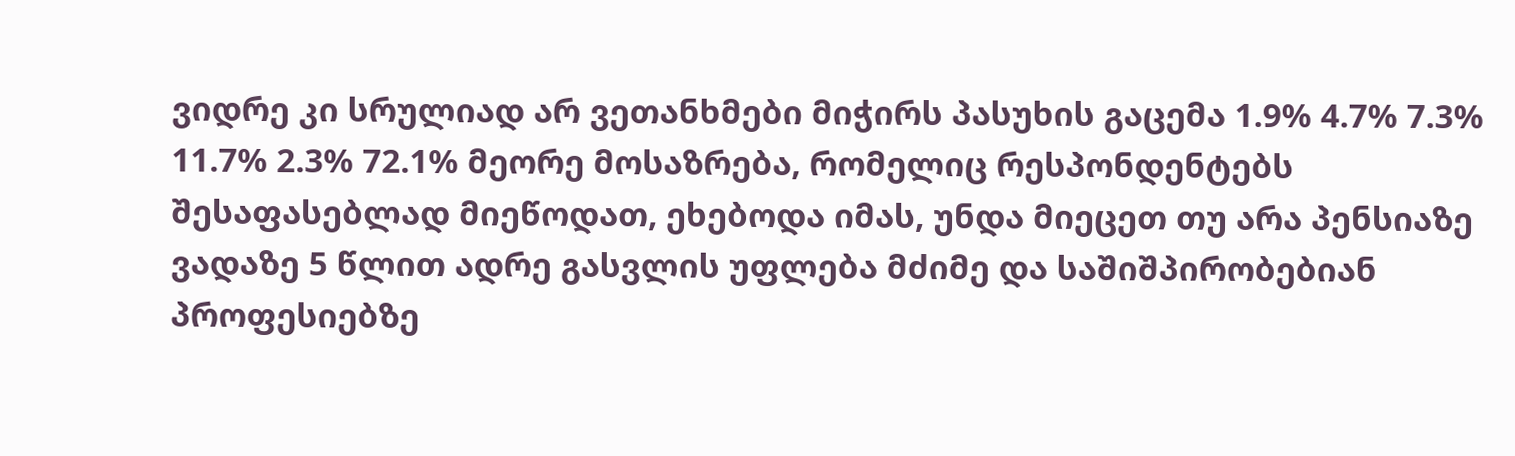ვიდრე კი სრულიად არ ვეთანხმები მიჭირს პასუხის გაცემა 1.9% 4.7% 7.3% 11.7% 2.3% 72.1% მეორე მოსაზრება, რომელიც რესპონდენტებს შესაფასებლად მიეწოდათ, ეხებოდა იმას, უნდა მიეცეთ თუ არა პენსიაზე ვადაზე 5 წლით ადრე გასვლის უფლება მძიმე და საშიშპირობებიან პროფესიებზე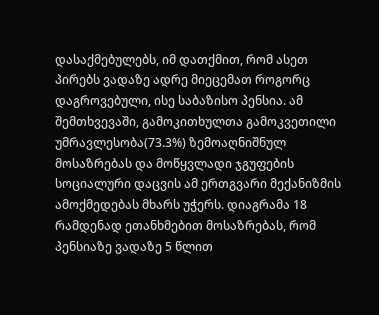დასაქმებულებს, იმ დათქმით, რომ ასეთ პირებს ვადაზე ადრე მიეცემათ როგორც დაგროვებული, ისე საბაზისო პენსია. ამ შემთხვევაში, გამოკითხულთა გამოკვეთილი უმრავლესობა(73.3%) ზემოაღნიშნულ მოსაზრებას და მოწყვლადი ჯგუფების სოციალური დაცვის ამ ერთგვარი მექანიზმის ამოქმედებას მხარს უჭერს. დიაგრამა 18 რამდენად ეთანხმებით მოსაზრებას, რომ პენსიაზე ვადაზე 5 წლით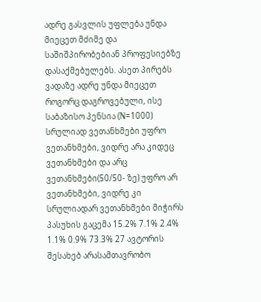ადრე გასვლის უფლება უნდა მიეცეთ მძიმე და საშიშპირობებიან პროფესიებზე დასაქმებულებს. ასეთ პირებს ვადაზე ადრე უნდა მიეცეთ როგორც დაგროვებული, ისე საბაზისო პენსია (N=1000) სრულიად ვეთანხმები უფრო ვეთანხმები, ვიდრე არა კიდეც ვეთანხმები და არც ვეთანხმები(50/50- ზე) უფრო არ ვეთანხმები, ვიდრე კი სრულიადარ ვეთანხმები მიჭირს პასუხის გაცემა 15.2% 7.1% 2.4% 1.1% 0.9% 73.3% 27 ავტორის შესახებ არასამთავრობო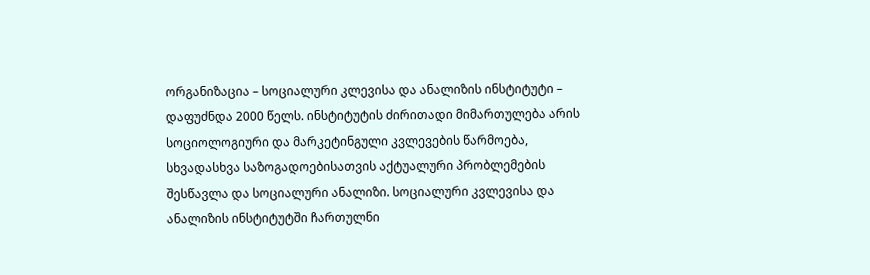ორგანიზაცია – სოციალური კლევისა და ანალიზის ინსტიტუტი – დაფუძნდა 2000 წელს. ინსტიტუტის ძირითადი მიმართულება არის სოციოლოგიური და მარკეტინგული კვლევების წარმოება, სხვადასხვა საზოგადოებისათვის აქტუალური პრობლემების შესწავლა და სოციალური ანალიზი. სოციალური კვლევისა და ანალიზის ინსტიტუტში ჩართულნი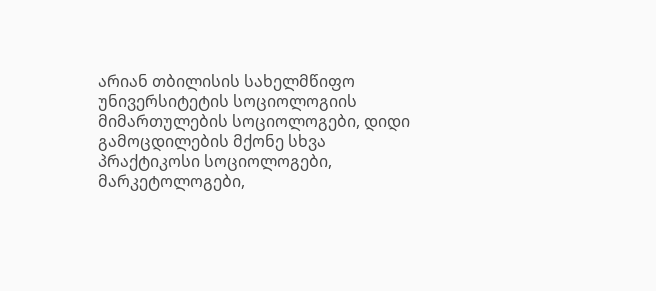არიან თბილისის სახელმწიფო უნივერსიტეტის სოციოლოგიის მიმართულების სოციოლოგები, დიდი გამოცდილების მქონე სხვა პრაქტიკოსი სოციოლოგები, მარკეტოლოგები,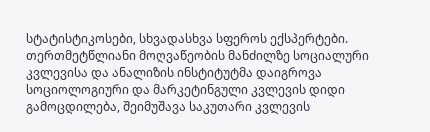სტატისტიკოსები, სხვადასხვა სფეროს ექსპერტები. თერთმეტწლიანი მოღვაწეობის მანძილზე სოციალური კვლევისა და ანალიზის ინსტიტუტმა დაიგროვა სოციოლოგიური და მარკეტინგული კვლევის დიდი გამოცდილება, შეიმუშავა საკუთარი კვლევის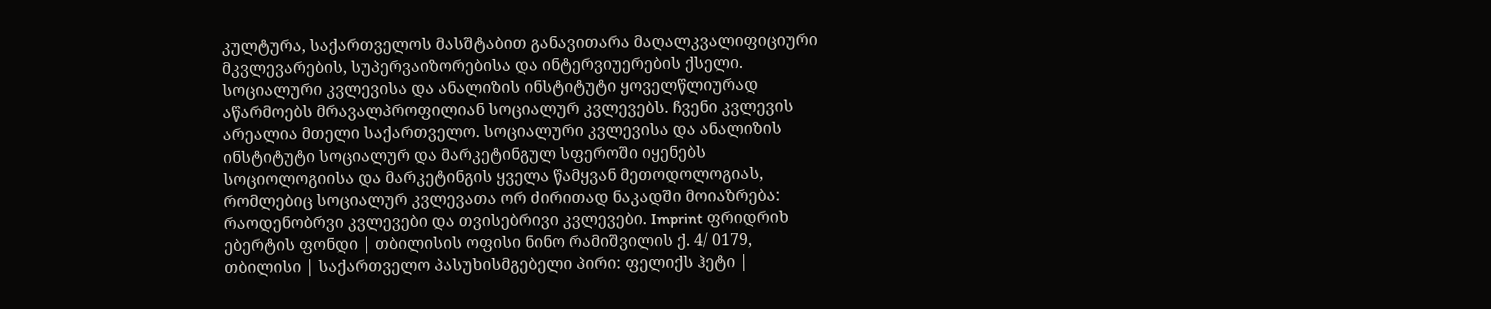კულტურა, საქართველოს მასშტაბით განავითარა მაღალკვალიფიციური მკვლევარების, სუპერვაიზორებისა და ინტერვიუერების ქსელი. სოციალური კვლევისა და ანალიზის ინსტიტუტი ყოველწლიურად აწარმოებს მრავალპროფილიან სოციალურ კვლევებს. ჩვენი კვლევის არეალია მთელი საქართველო. სოციალური კვლევისა და ანალიზის ინსტიტუტი სოციალურ და მარკეტინგულ სფეროში იყენებს სოციოლოგიისა და მარკეტინგის ყველა წამყვან მეთოდოლოგიას, რომლებიც სოციალურ კვლევათა ორ ძირითად ნაკადში მოიაზრება: რაოდენობრვი კვლევები და თვისებრივი კვლევები. Imprint ფრიდრიხ ებერტის ფონდი | თბილისის ოფისი ნინო რამიშვილის ქ. 4/ 0179, თბილისი | საქართველო პასუხისმგებელი პირი: ფელიქს ჰეტი |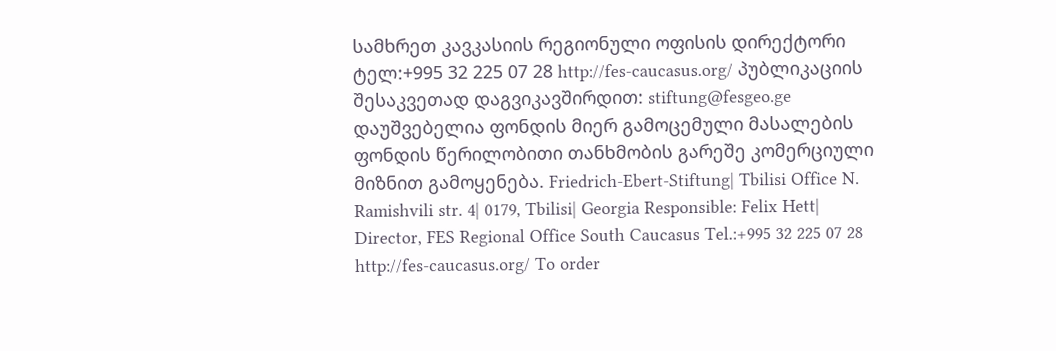სამხრეთ კავკასიის რეგიონული ოფისის დირექტორი ტელ:+995 32 225 07 28 http://fes-caucasus.org/ პუბლიკაციის შესაკვეთად დაგვიკავშირდით: stiftung@fesgeo.ge დაუშვებელია ფონდის მიერ გამოცემული მასალების ფონდის წერილობითი თანხმობის გარეშე კომერციული მიზნით გამოყენება. Friedrich-Ebert-Stiftung| Tbilisi Office N. Ramishvili str. 4| 0179, Tbilisi| Georgia Responsible: Felix Hett| Director, FES Regional Office South Caucasus Tel.:+995 32 225 07 28 http://fes-caucasus.org/ To order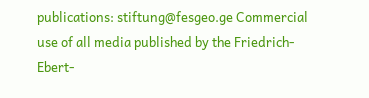publications: stiftung@fesgeo.ge Commercial use of all media published by the Friedrich-Ebert-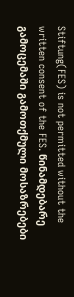Stiftung(FES) is not permitted without the written consent of the FES. წინამდებარე გამოცემაში გამოთქმული მოსაზრებები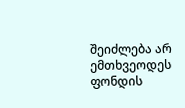შეიძლება არ ემთხვეოდეს ფონდის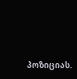პოზიციას.